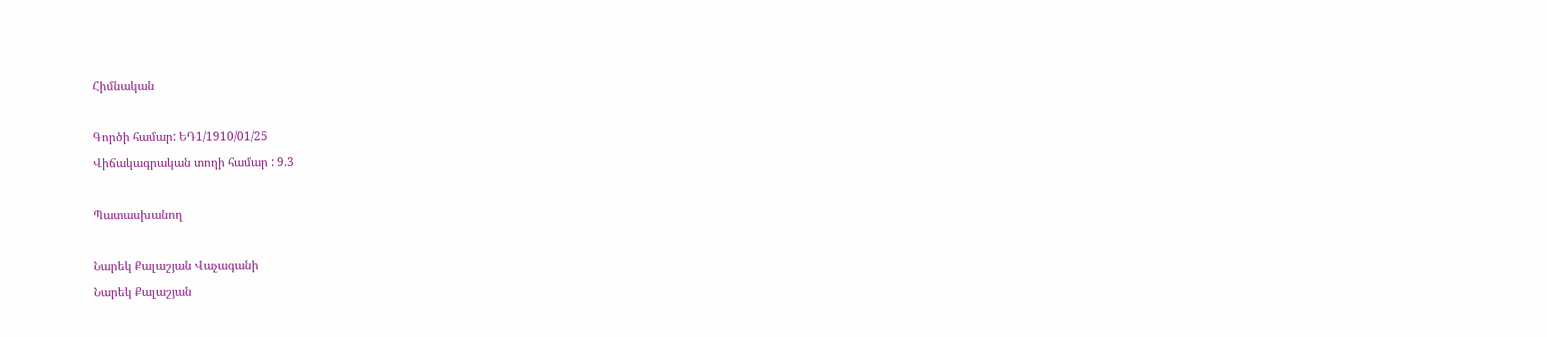Հիմնական

Գործի համար: ԵԴ1/1910/01/25
Վիճակագրական տողի համար : 9.3

Պատասխանող

Նարեկ Քալաշյան Վաչագանի
Նարեկ Քալաշյան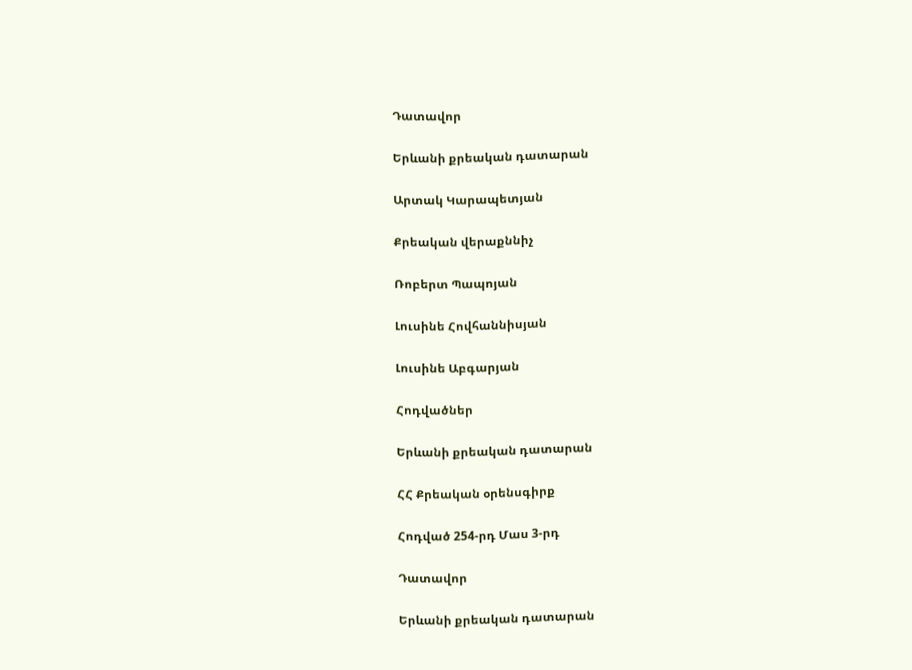Դատավոր

Երևանի քրեական դատարան

Արտակ Կարապետյան

Քրեական վերաքննիչ

Ռոբերտ Պապոյան

Լուսինե Հովհաննիսյան

Լուսինե Աբգարյան

Հոդվածներ

Երևանի քրեական դատարան

ՀՀ Քրեական օրենսգիրք

Հոդված 254-րդ Մաս 3-րդ

Դատավոր

Երևանի քրեական դատարան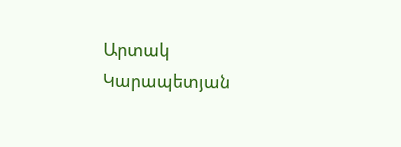Արտակ Կարապետյան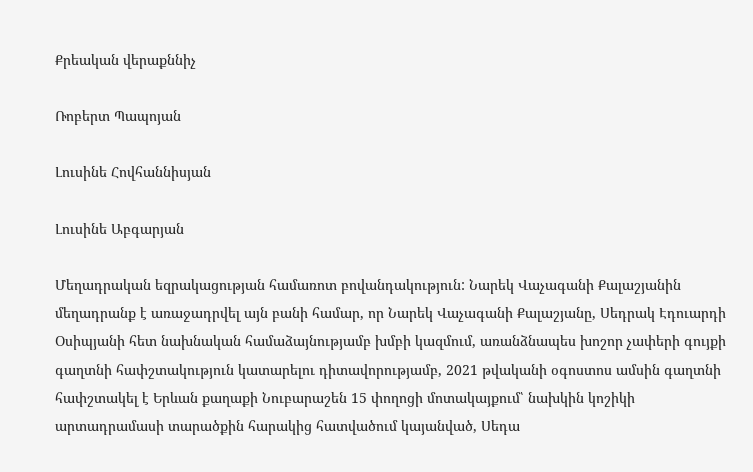Քրեական վերաքննիչ

Ռոբերտ Պապոյան

Լուսինե Հովհաննիսյան

Լուսինե Աբգարյան

Մեղադրական եզրակացության համառոտ բովանդակություն: Նարեկ Վաչագանի Քալաշյանին մեղադրանք է առաջադրվել այն բանի համար, որ Նարեկ Վաչագանի Քալաշյանը, Սեդրակ Էդուարդի Օսիպյանի հետ նախնական համաձայնությամբ խմբի կազմում, առանձնապես խոշոր չափերի գույքի գաղտնի հափշտակություն կատարելու դիտավորությամբ, 2021 թվականի օգոստոս ամսին գաղտնի հափշտակել է Երևան քաղաքի Նուբարաշեն 15 փողոցի մոտակայքում՝ նախկին կոշիկի արտադրամասի տարածքին հարակից հատվածում կայանված, Սեդա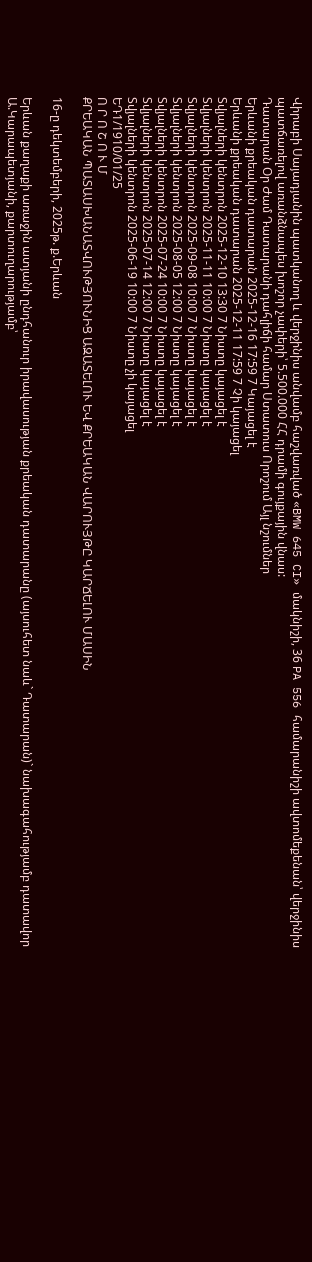Վիրաբի Սայադյանին պատկանող և վերջինիս անվամբ հաշվառված «BMW 645 CI» մակնիշի, 36 PA 556 համարանիշի ավտոմեքենան՝ վերջինիս պատճառելով առանձնապես խոշոր չափերի՝ 5.500.000 ՀՀ դրամի գույքային վնաս:
Դատարան Օր Ժամ Դատարանի դահլիճի համար Ստատուս Որոշում Այլ նշումներ
Երևանի քրեական դատարան 2025-12-16 17:59 7 Կայացել է
Երևանի քրեական դատարան 2025-12-11 17:59 7 Չի կայացել
Տվյալների կենտրոն 2025-12-10 13:30 7 Նիստը կայացել է
Տվյալների կենտրոն 2025-11-11 10:00 7 Նիստը կայացել է
Տվյալների կենտրոն 2025-09-08 10:00 7 Նիստը կայացել է
Տվյալների կենտրոն 2025-08-05 12:00 7 Նիստը կայացել է
Տվյալների կենտրոն 2025-07-24 10:00 7 Նիստը կայացել է
Տվյալների կենտրոն 2025-07-14 12:00 7 Նիստը կայացել է
Տվյալների կենտրոն 2025-06-19 10:00 7 Նիստը չի կայացել
ԵԴ1/1910/01/25
Ո Ր Ո Շ Ո Ւ Մ
ՔՐԵԱԿԱՆ ՊԱՏԱՍԽԱՆԱՏՎՈՒԹՅՈՒՆԻՑ ԱԶԱՏԵԼՈՒ ԵՎ ՔՐԵԱԿԱՆ ՎԱՐՈՒՅԹԸ ԿԱՐՃԵԼՈՒ ՄԱՍԻՆ

16-ը դեկտեմբերի, 2025թ. ք.Երևան

Երևան քաղաքի առաջին ատյանի ընդհանուր իրավասության քրեական դատարանը (այսուհետ նաև` Դատարան)` նախագահությամբ դատավոր Ա.Կարապետյանի, քարտուղարությամբ՝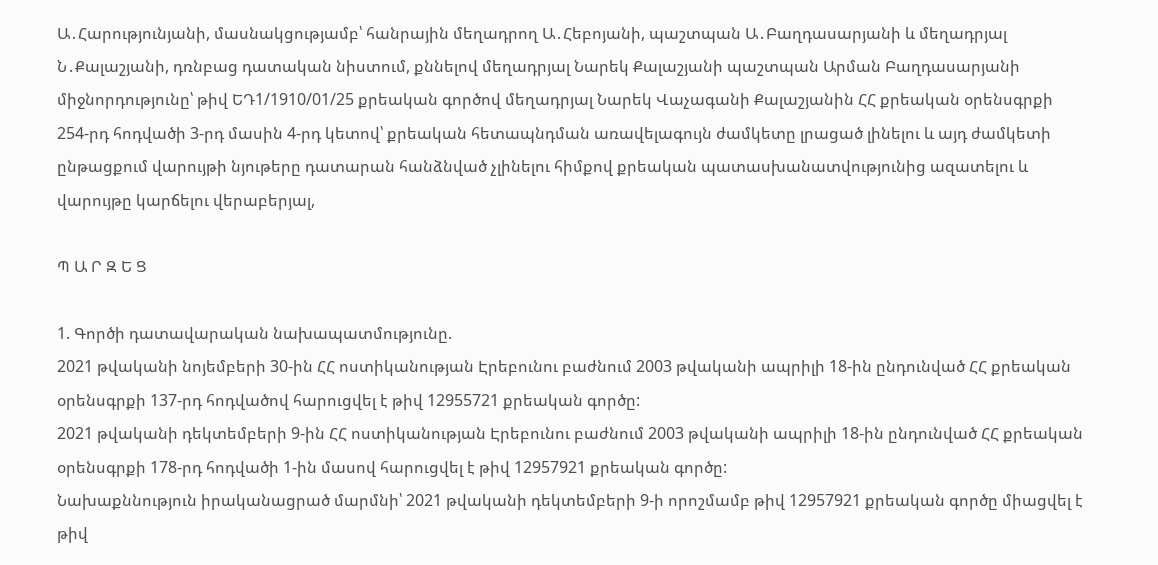Ա․Հարությունյանի, մասնակցությամբ՝ հանրային մեղադրող Ա․Հեբոյանի, պաշտպան Ա․Բաղդասարյանի և մեղադրյալ Ն․Քալաշյանի, դռնբաց դատական նիստում, քննելով մեղադրյալ Նարեկ Քալաշյանի պաշտպան Արման Բաղդասարյանի միջնորդությունը՝ թիվ ԵԴ1/1910/01/25 քրեական գործով մեղադրյալ Նարեկ Վաչագանի Քալաշյանին ՀՀ քրեական օրենսգրքի 254-րդ հոդվածի 3-րդ մասին 4-րդ կետով՝ քրեական հետապնդման առավելագույն ժամկետը լրացած լինելու և այդ ժամկետի ընթացքում վարույթի նյութերը դատարան հանձնված չլինելու հիմքով քրեական պատասխանատվությունից ազատելու և վարույթը կարճելու վերաբերյալ,

Պ Ա Ր Զ Ե Ց

1. Գործի դատավարական նախապատմությունը.
2021 թվականի նոյեմբերի 30-ին ՀՀ ոստիկանության Էրեբունու բաժնում 2003 թվականի ապրիլի 18-ին ընդունված ՀՀ քրեական օրենսգրքի 137-րդ հոդվածով հարուցվել է թիվ 12955721 քրեական գործը:
2021 թվականի դեկտեմբերի 9-ին ՀՀ ոստիկանության Էրեբունու բաժնում 2003 թվականի ապրիլի 18-ին ընդունված ՀՀ քրեական օրենսգրքի 178-րդ հոդվածի 1-ին մասով հարուցվել է թիվ 12957921 քրեական գործը:
Նախաքննություն իրականացրած մարմնի՝ 2021 թվականի դեկտեմբերի 9-ի որոշմամբ թիվ 12957921 քրեական գործը միացվել է թիվ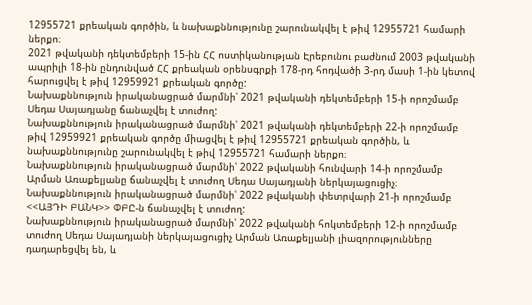12955721 քրեական գործին, և նախաքննությունը շարունակվել է թիվ 12955721 համարի ներքո։
2021 թվականի դեկտեմբերի 15-ին ՀՀ ոստիկանության Էրեբունու բաժնում 2003 թվականի ապրիլի 18-ին ընդունված ՀՀ քրեական օրենսգրքի 178-րդ հոդվածի 3-րդ մասի 1-ին կետով հարուցվել է թիվ 12959921 քրեական գործը:
Նախաքննություն իրականացրած մարմնի՝ 2021 թվականի դեկտեմբերի 15-ի որոշմամբ Սեդա Սայադյանը ճանաչվել է տուժող:
Նախաքննություն իրականացրած մարմնի՝ 2021 թվականի դեկտեմբերի 22-ի որոշմամբ թիվ 12959921 քրեական գործը միացվել է թիվ 12955721 քրեական գործին, և նախաքննությունը շարունակվել է թիվ 12955721 համարի ներքո։
Նախաքննություն իրականացրած մարմնի՝ 2022 թվականի հունվարի 14-ի որոշմամբ Արման Առաքելյանը ճանաչվել է տուժող Սեդա Սայադյանի ներկայացուցիչ։
Նախաքննություն իրականացրած մարմնի՝ 2022 թվականի փետրվարի 21-ի որոշմամբ <<ԱՅԴԻ ԲԱՆԿ>> ՓԲԸ-ն ճանաչվել է տուժող:
Նախաքննություն իրականացրած մարմնի՝ 2022 թվականի հոկտեմբերի 12-ի որոշմամբ տուժող Սեդա Սայադյանի ներկայացուցիչ Արման Առաքելյանի լիազորությունները դադարեցվել են, և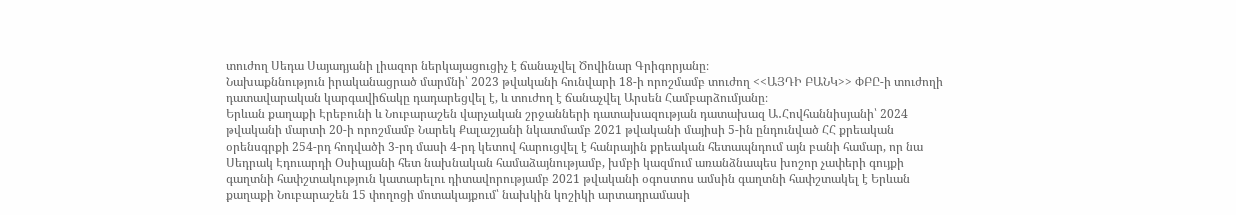տուժող Սեդա Սայադյանի լիազոր ներկայացուցիչ է ճանաչվել Ծովինար Գրիգորյանը։
Նախաքննություն իրականացրած մարմնի՝ 2023 թվականի հունվարի 18-ի որոշմամբ տուժող <<ԱՅԴԻ ԲԱՆԿ>> ՓԲԸ-ի տուժողի դատավարական կարգավիճակը դադարեցվել է, և տուժող է ճանաչվել Արսեն Համբարձումյանը։
Երևան քաղաքի Էրեբունի և Նուբարաշեն վարչական շրջանների դատախազության դատախազ Ա․Հովհաննիսյանի՝ 2024 թվականի մարտի 20-ի որոշմամբ Նարեկ Քալաշյանի նկատմամբ 2021 թվականի մայիսի 5-ին ընդունված ՀՀ քրեական օրենսգրքի 254-րդ հոդվածի 3-րդ մասի 4-րդ կետով հարուցվել է հանրային քրեական հետապնդում այն բանի համար, որ նա Սեդրակ Էդուարդի Օսիպյանի հետ նախնական համաձայնությամբ, խմբի կազմում առանձնապես խոշոր չափերի գույքի գաղտնի հափշտակություն կատարելու դիտավորությամբ 2021 թվականի օգոստոս ամսին գաղտնի հափշտակել է Երևան քաղաքի Նուբարաշեն 15 փողոցի մոտակայքում՝ նախկին կոշիկի արտադրամասի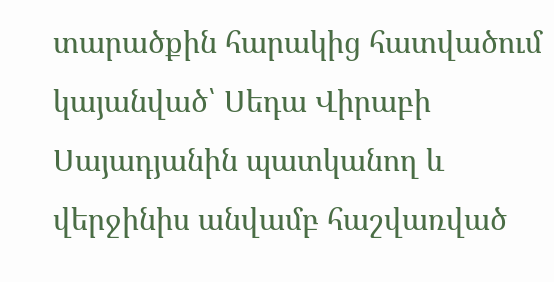տարածքին հարակից հատվածում կայանված՝ Սեդա Վիրաբի Սայադյանին պատկանող և վերջինիս անվամբ հաշվառված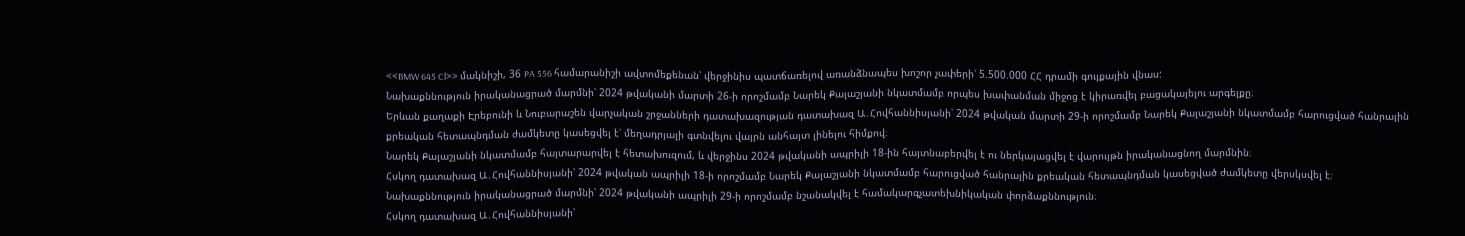<<BMW 645 Cl>> մակնիշի, 36 PA 556 համարանիշի ավտոմեքենան՝ վերջինիս պատճառելով առանձնապես խոշոր չափերի՝ 5.500.000 ՀՀ դրամի գույքային վնաս:
Նախաքննություն իրականացրած մարմնի՝ 2024 թվականի մարտի 26-ի որոշմամբ Նարեկ Քալաշյանի նկատմամբ որպես խափանման միջոց է կիրառվել բացակայելու արգելքը։
Երևան քաղաքի Էրեբունի և Նուբարաշեն վարչական շրջանների դատախազության դատախազ Ա․Հովհաննիսյանի՝ 2024 թվական մարտի 29-ի որոշմամբ Նարեկ Քալաշյանի նկատմամբ հարուցված հանրային քրեական հետապնդման ժամկետը կասեցվել է՝ մեղադրյալի գտնվելու վայրն անհայտ լինելու հիմքով։
Նարեկ Քալաշյանի նկատմամբ հայտարարվել է հետախուզում, և վերջինս 2024 թվականի ապրիլի 18-ին հայտնաբերվել է ու ներկայացվել է վարույթն իրականացնող մարմնին։
Հսկող դատախազ Ա․Հովհաննիսյանի՝ 2024 թվական ապրիլի 18-ի որոշմամբ Նարեկ Քալաշյանի նկատմամբ հարուցված հանրային քրեական հետապնդման կասեցված ժամկետը վերսկսվել է։
Նախաքննություն իրականացրած մարմնի՝ 2024 թվականի ապրիլի 29-ի որոշմամբ նշանակվել է համակարգչատեխնիկական փորձաքննություն։
Հսկող դատախազ Ա․Հովհաննիսյանի՝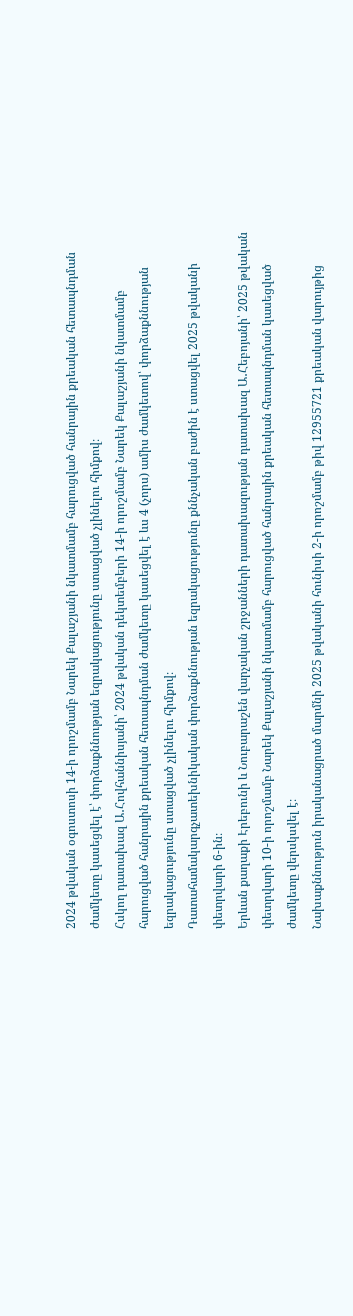2024 թվական օգոստոսի 14-ի որոշմամբ Նարեկ Քալաշյանի նկատմամբ հարուցված հանրային քրեական հետապնդման ժամկետը կասեցվել է՝ փորձաքննության եզրակացությունը ստացված չլինելու հիմքով։
Հսկող դատախազ Ա․Հովհաննիսյանի՝ 2024 թվական դեկտեմբերի 14-ի որոշմամբ Նարեկ Քալաշյանի նկատմամբ հարուցված հանրային քրեական հետապնդման ժամկետը կասեցվել է ևս 4 (չորս) ամիս ժամկետով՝ փորձաքննության եզրակացությունը ստացված չլինելու հիմքով։
Դատահամակարգչատեխնիկական փորձաքննության եզրակացությունը քննչական բաժին է ստացվել 2025 թվականի փետրվարի 6-ին։
Երևան քաղաքի Էրեբունի և Նուբարաշեն վարչական շրջանների դատախազության դատախազ Ա․Հեբոյանի՝ 2025 թվական փետրվարի 10-ի որոշմամբ Նարեկ Քալաշյանի նկատմամբ հարուցված հանրային քրեական հետապնդման կասեցված ժամկետը վերսկսվել է։
Նախաքննություն իրականացրած մարմնի 2025 թվականի հունիսի 2-ի որոշմամբ թիվ 12955721 քրեական վարույթից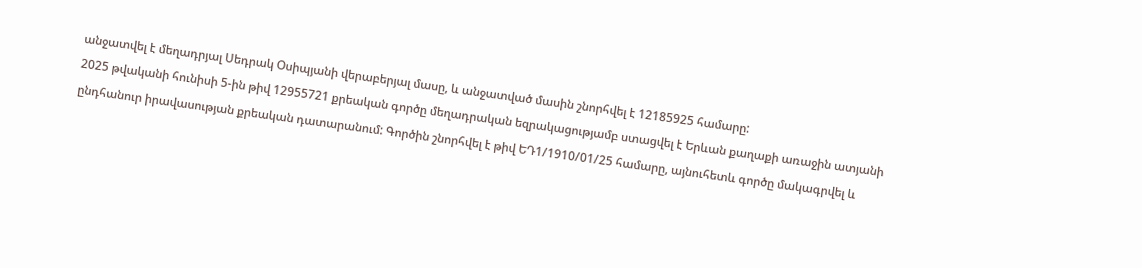անջատվել է մեղադրյալ Սեդրակ Օսիպյանի վերաբերյալ մասը, և անջատված մասին շնորհվել է 12185925 համարը:
2025 թվականի հունիսի 5-ին թիվ 12955721 քրեական գործը մեղադրական եզրակացությամբ ստացվել է Երևան քաղաքի առաջին ատյանի ընդհանուր իրավասության քրեական դատարանում: Գործին շնորհվել է թիվ ԵԴ1/1910/01/25 համարը, այնուհետև գործը մակագրվել և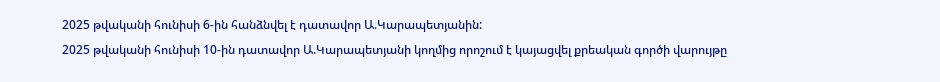2025 թվականի հունիսի 6-ին հանձնվել է դատավոր Ա.Կարապետյանին:
2025 թվականի հունիսի 10-ին դատավոր Ա.Կարապետյանի կողմից որոշում է կայացվել քրեական գործի վարույթը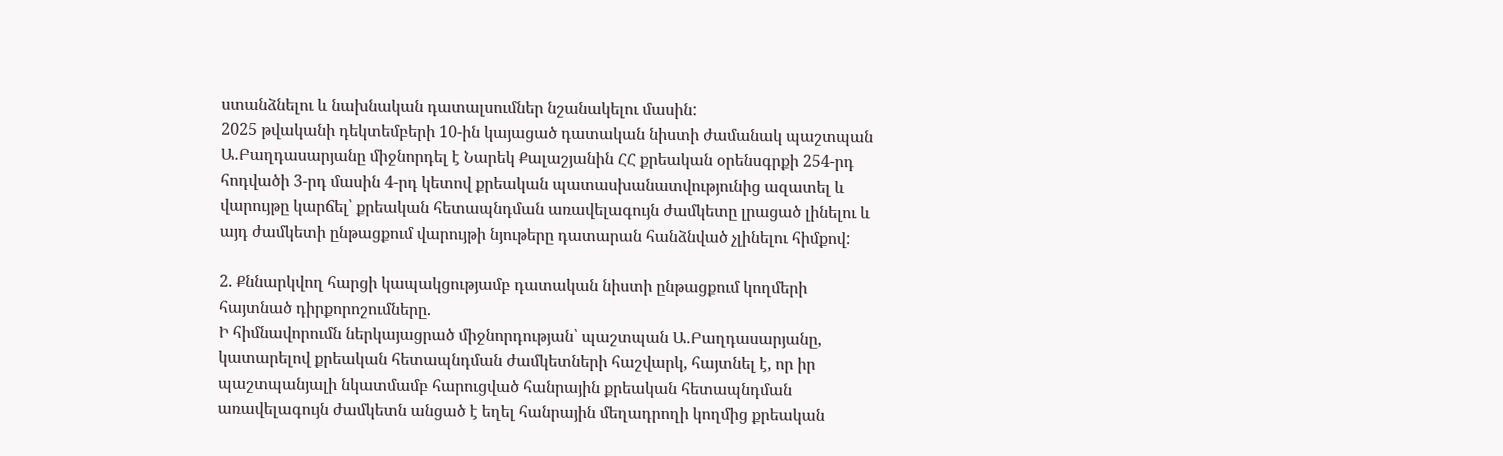ստանձնելու և նախնական դատալսումներ նշանակելու մասին:
2025 թվականի դեկտեմբերի 10-ին կայացած դատական նիստի ժամանակ պաշտպան Ա․Բաղդասարյանը միջնորդել է Նարեկ Քալաշյանին ՀՀ քրեական օրենսգրքի 254-րդ հոդվածի 3-րդ մասին 4-րդ կետով քրեական պատասխանատվությունից ազատել և վարույթը կարճել՝ քրեական հետապնդման առավելագույն ժամկետը լրացած լինելու և այդ ժամկետի ընթացքում վարույթի նյութերը դատարան հանձնված չլինելու հիմքով:

2. Քննարկվող հարցի կապակցությամբ դատական նիստի ընթացքում կողմերի հայտնած դիրքորոշումները.
Ի հիմնավորումն ներկայացրած միջնորդության՝ պաշտպան Ա․Բաղդասարյանը, կատարելով քրեական հետապնդման ժամկետների հաշվարկ, հայտնել է, որ իր պաշտպանյալի նկատմամբ հարուցված հանրային քրեական հետապնդման առավելագույն ժամկետն անցած է եղել հանրային մեղադրողի կողմից քրեական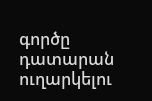գործը դատարան ուղարկելու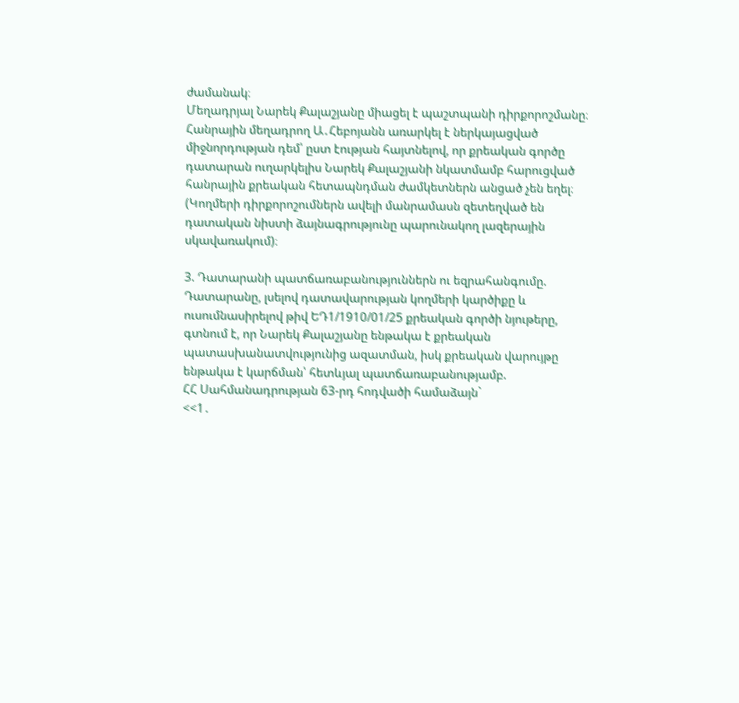ժամանակ։
Մեղադրյալ Նարեկ Քալաշյանը միացել է պաշտպանի դիրքորոշմանը։
Հանրային մեղադրող Ա․Հեբոյանն առարկել է ներկայացված միջնորդության դեմ՝ ըստ էության հայտնելով, որ քրեական գործը դատարան ուղարկելիս Նարեկ Քալաշյանի նկատմամբ հարուցված հանրային քրեական հետապնդման ժամկետներն անցած չեն եղել։
(Կողմերի դիրքորոշումներն ավելի մանրամասն զետեղված են դատական նիստի ձայնագրությունը պարունակող լազերային սկավառակում)։

3. Դատարանի պատճառաբանություններն ու եզրահանգումը.
Դատարանը, լսելով դատավարության կողմերի կարծիքը և ուսումնասիրելով թիվ ԵԴ1/1910/01/25 քրեական գործի նյութերը, գտնում է, որ Նարեկ Քալաշյանը ենթակա է քրեական պատասխանատվությունից ազատման, իսկ քրեական վարույթը ենթակա է կարճման՝ հետևյալ պատճառաբանությամբ.
ՀՀ Սահմանադրության 63-րդ հոդվածի համաձայն`
<<1․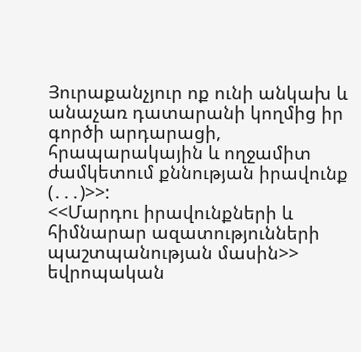Յուրաքանչյուր ոք ունի անկախ և անաչառ դատարանի կողմից իր գործի արդարացի, հրապարակային և ողջամիտ ժամկետում քննության իրավունք
(․․․)>>:
<<Մարդու իրավունքների և հիմնարար ազատությունների պաշտպանության մասին>> եվրոպական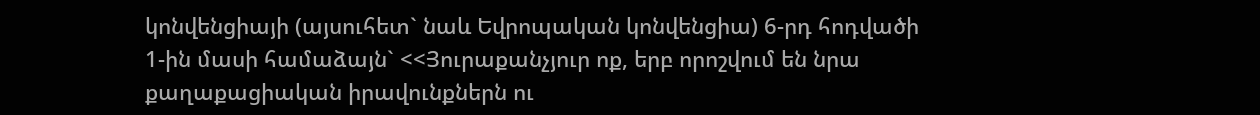կոնվենցիայի (այսուհետ` նաև Եվրոպական կոնվենցիա) 6-րդ հոդվածի 1-ին մասի համաձայն` <<Յուրաքանչյուր ոք, երբ որոշվում են նրա քաղաքացիական իրավունքներն ու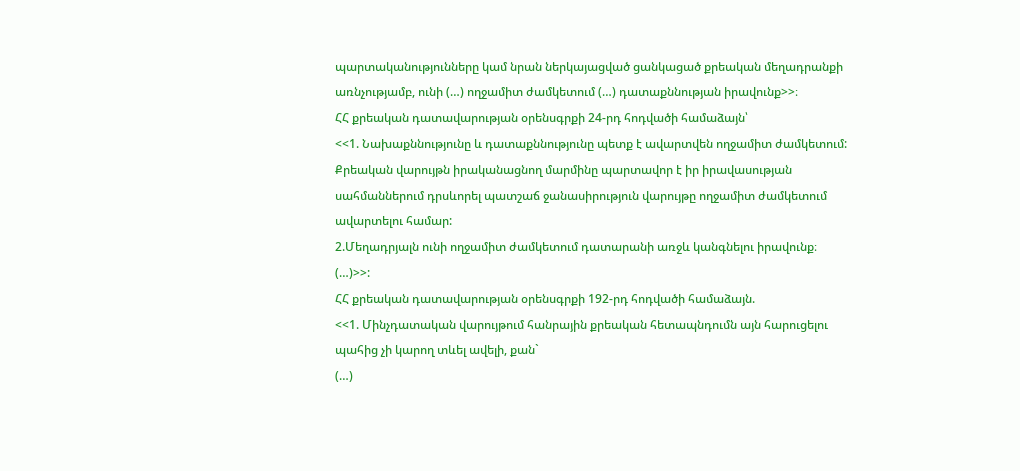պարտականությունները կամ նրան ներկայացված ցանկացած քրեական մեղադրանքի առնչությամբ, ունի (…) ողջամիտ ժամկետում (…) դատաքննության իրավունք>>։
ՀՀ քրեական դատավարության օրենսգրքի 24-րդ հոդվածի համաձայն՝
<<1. Նախաքննությունը և դատաքննությունը պետք է ավարտվեն ողջամիտ ժամկետում: Քրեական վարույթն իրականացնող մարմինը պարտավոր է իր իրավասության սահմաններում դրսևորել պատշաճ ջանասիրություն վարույթը ողջամիտ ժամկետում ավարտելու համար:
2.Մեղադրյալն ունի ողջամիտ ժամկետում դատարանի առջև կանգնելու իրավունք։
(…)>>:
ՀՀ քրեական դատավարության օրենսգրքի 192-րդ հոդվածի համաձայն.
<<1. Մինչդատական վարույթում հանրային քրեական հետապնդումն այն հարուցելու պահից չի կարող տևել ավելի, քան`
(…)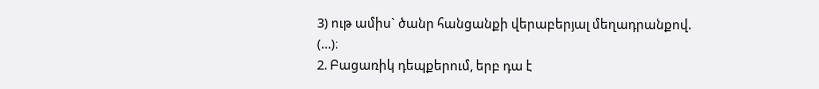3) ութ ամիս` ծանր հանցանքի վերաբերյալ մեղադրանքով.
(…)։
2. Բացառիկ դեպքերում, երբ դա է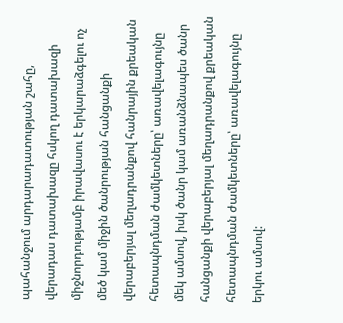պահանջում արդարադատության շահը, վերադաս դատախազը հսկող դատախազի միջնորդությամբ իրավասու է երկարաձգելու ոչ մեծ կամ միջին ծանրության հանցանքի վերաբերյալ մեղադրանքով հանրային քրեական հետապնդման ժամկետները՝ առավելագույնը մեկ ամսով, իսկ ծանր կամ առանձնապես ծանր հանցանքի վերաբերյալ մեղադրանքով քրեական հետապնդման ժամկետները՝ առավելագույնը երկու ամսով: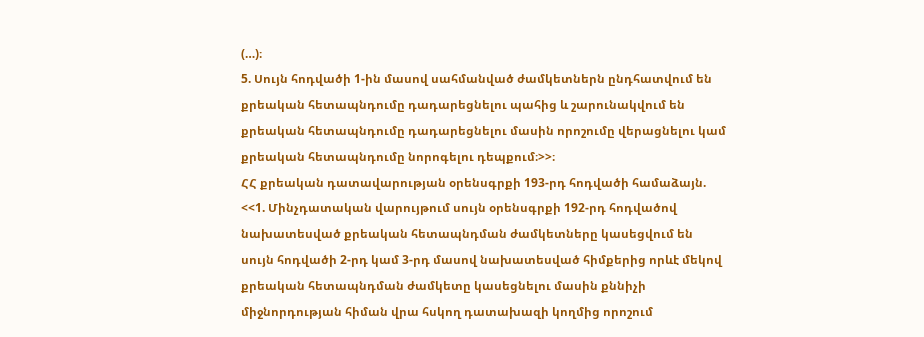(…)։
5. Սույն հոդվածի 1-ին մասով սահմանված ժամկետներն ընդհատվում են քրեական հետապնդումը դադարեցնելու պահից և շարունակվում են քրեական հետապնդումը դադարեցնելու մասին որոշումը վերացնելու կամ քրեական հետապնդումը նորոգելու դեպքում։>>։
ՀՀ քրեական դատավարության օրենսգրքի 193-րդ հոդվածի համաձայն.
<<1. Մինչդատական վարույթում սույն օրենսգրքի 192-րդ հոդվածով նախատեսված քրեական հետապնդման ժամկետները կասեցվում են սույն հոդվածի 2-րդ կամ 3-րդ մասով նախատեսված հիմքերից որևէ մեկով քրեական հետապնդման ժամկետը կասեցնելու մասին քննիչի միջնորդության հիման վրա հսկող դատախազի կողմից որոշում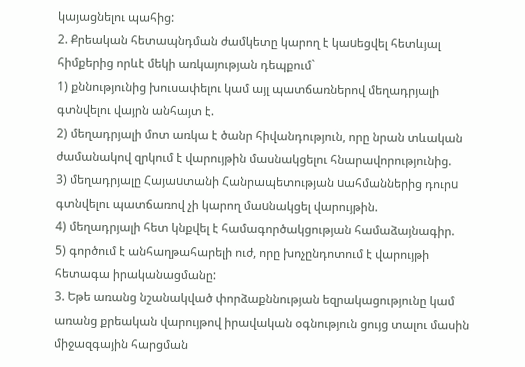կայացնելու պահից:
2. Քրեական հետապնդման ժամկետը կարող է կաuեցվել հետևյալ հիմքերից որևէ մեկի առկայության դեպքում`
1) քննությունից խուսափելու կամ այլ պատճառներով մեղադրյալի գտնվելու վայրն անհայտ է.
2) մեղադրյալի մոտ առկա է ծանր հիվանդություն, որը նրան տևական ժամանակով զրկում է վարույթին մասնակցելու հնարավորությունից.
3) մեղադրյալը Հայաuտանի Հանրապետության uահմաններից դուրu գտնվելու պատճառով չի կարող մաuնակցել վարույթին.
4) մեղադրյալի հետ կնքվել է համագործակցության համաձայնագիր.
5) գործում է անհաղթահարելի ուժ, որը խոչընդոտում է վարույթի հետագա իրականացմանը:
3. Եթե առանց նշանակված փորձաքննության եզրակացությունը կամ առանց քրեական վարույթով իրավական օգնություն ցույց տալու մասին միջազգային հարցման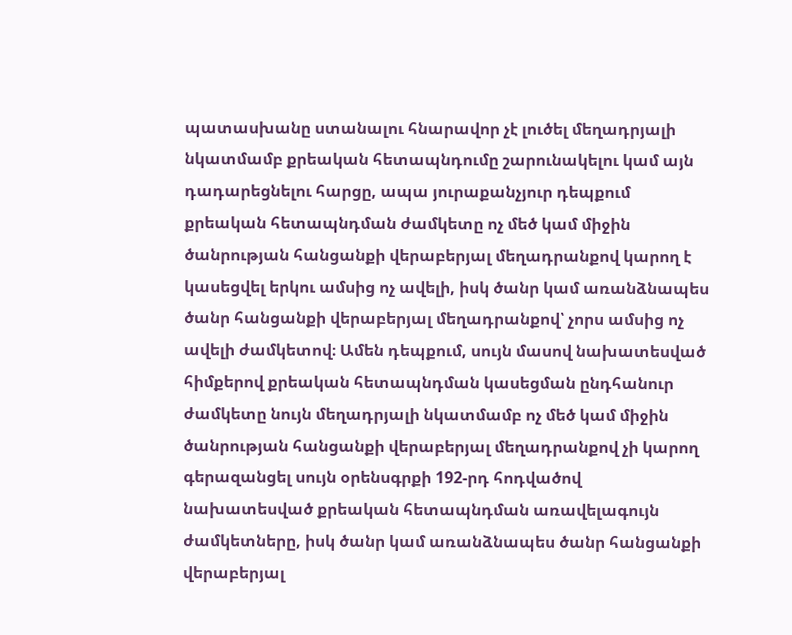պատասխանը ստանալու հնարավոր չէ լուծել մեղադրյալի նկատմամբ քրեական հետապնդումը շարունակելու կամ այն դադարեցնելու հարցը, ապա յուրաքանչյուր դեպքում քրեական հետապնդման ժամկետը ոչ մեծ կամ միջին ծանրության հանցանքի վերաբերյալ մեղադրանքով կարող է կասեցվել երկու ամսից ոչ ավելի, իսկ ծանր կամ առանձնապես ծանր հանցանքի վերաբերյալ մեղադրանքով՝ չորս ամսից ոչ ավելի ժամկետով։ Ամեն դեպքում, սույն մասով նախատեսված հիմքերով քրեական հետապնդման կասեցման ընդհանուր ժամկետը նույն մեղադրյալի նկատմամբ ոչ մեծ կամ միջին ծանրության հանցանքի վերաբերյալ մեղադրանքով չի կարող գերազանցել սույն օրենսգրքի 192-րդ հոդվածով նախատեսված քրեական հետապնդման առավելագույն ժամկետները, իսկ ծանր կամ առանձնապես ծանր հանցանքի վերաբերյալ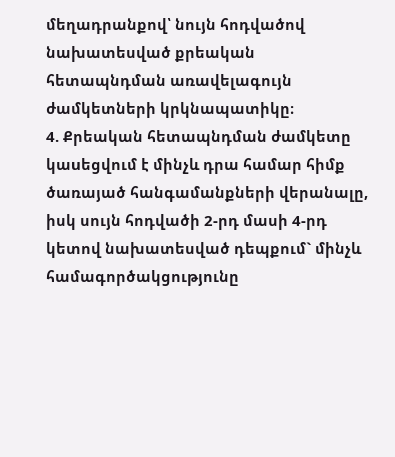մեղադրանքով՝ նույն հոդվածով նախատեսված քրեական հետապնդման առավելագույն ժամկետների կրկնապատիկը։
4. Քրեական հետապնդման ժամկետը կաuեցվում է մինչև դրա համար հիմք ծառայած հանգամանքների վերանալը, իսկ սույն հոդվածի 2-րդ մասի 4-րդ կետով նախատեսված դեպքում` մինչև համագործակցությունը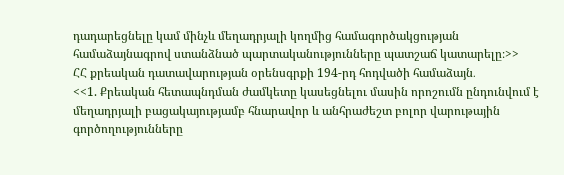դադարեցնելը կամ մինչև մեղադրյալի կողմից համագործակցության համաձայնագրով ստանձնած պարտականությունները պատշաճ կատարելը։>>
ՀՀ քրեական դատավարության օրենսգրքի 194-րդ հոդվածի համաձայն․
<<1. Քրեական հետապնդման ժամկետը կասեցնելու մասին որոշումն ընդունվում է մեղադրյալի բացակայությամբ հնարավոր և անհրաժեշտ բոլոր վարութային գործողությունները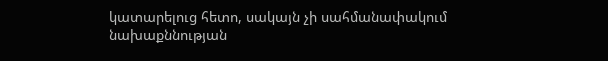կատարելուց հետո, սակայն չի սահմանափակում նախաքննության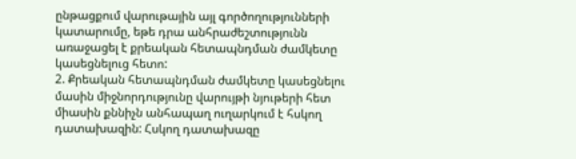ընթացքում վարութային այլ գործողությունների կատարումը, եթե դրա անհրաժեշտությունն առաջացել է քրեական հետապնդման ժամկետը կասեցնելուց հետո:
2. Քրեական հետապնդման ժամկետը կասեցնելու մասին միջնորդությունը վարույթի նյութերի հետ միասին քննիչն անհապաղ ուղարկում է հսկող դատախազին: Հսկող դատախազը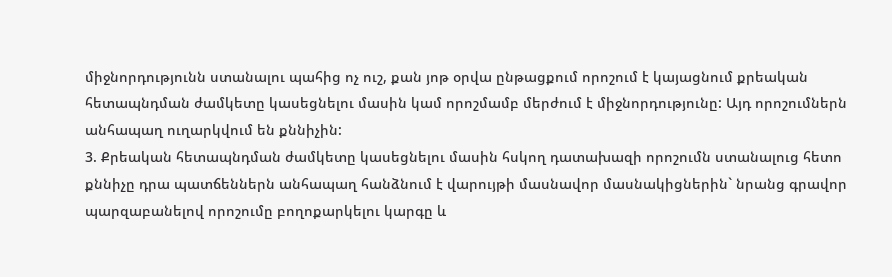միջնորդությունն ստանալու պահից ոչ ուշ, քան յոթ օրվա ընթացքում որոշում է կայացնում քրեական հետապնդման ժամկետը կասեցնելու մասին կամ որոշմամբ մերժում է միջնորդությունը: Այդ որոշումներն անհապաղ ուղարկվում են քննիչին:
3. Քրեական հետապնդման ժամկետը կասեցնելու մասին հսկող դատախազի որոշումն ստանալուց հետո քննիչը դրա պատճեններն անհապաղ հանձնում է վարույթի մասնավոր մասնակիցներին` նրանց գրավոր պարզաբանելով որոշումը բողոքարկելու կարգը և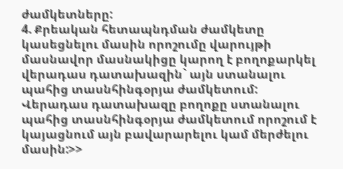ժամկետները:
4. Քրեական հետապնդման ժամկետը կասեցնելու մասին որոշումը վարույթի մասնավոր մասնակիցը կարող է բողոքարկել վերադաս դատախազին` այն ստանալու պահից տասնհինգօրյա ժամկետում: Վերադաս դատախազը բողոքը ստանալու պահից տասնհինգօրյա ժամկետում որոշում է կայացնում այն բավարարելու կամ մերժելու մասին:>>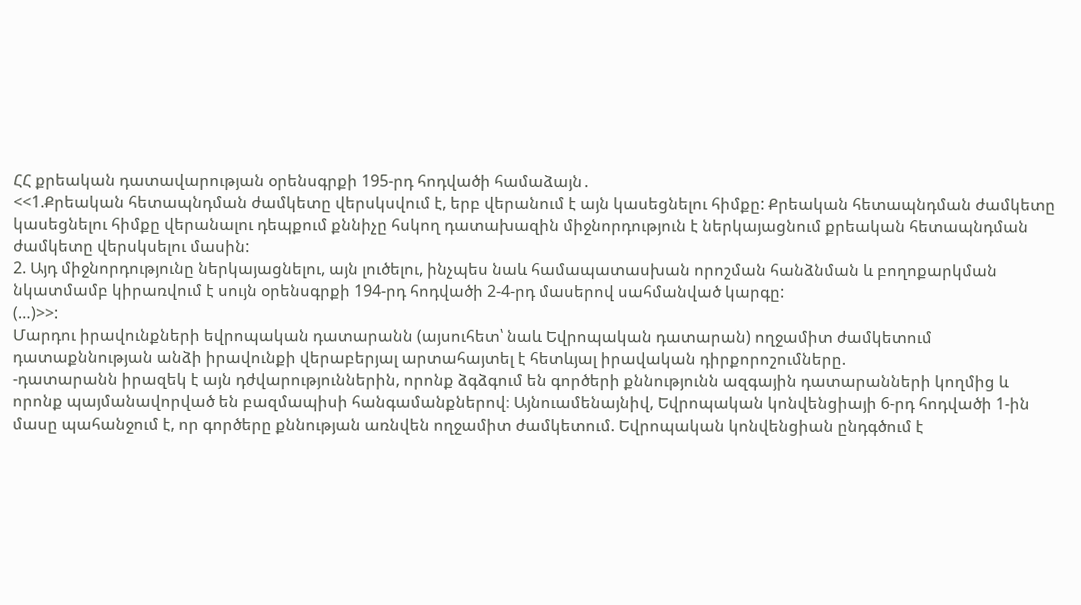ՀՀ քրեական դատավարության օրենսգրքի 195-րդ հոդվածի համաձայն․
<<1.Քրեական հետապնդման ժամկետը վերսկսվում է, երբ վերանում է այն կասեցնելու հիմքը: Քրեական հետապնդման ժամկետը կասեցնելու հիմքը վերանալու դեպքում քննիչը հսկող դատախազին միջնորդություն է ներկայացնում քրեական հետապնդման ժամկետը վերսկսելու մասին:
2. Այդ միջնորդությունը ներկայացնելու, այն լուծելու, ինչպես նաև համապատասխան որոշման հանձնման և բողոքարկման նկատմամբ կիրառվում է սույն օրենսգրքի 194-րդ հոդվածի 2-4-րդ մասերով սահմանված կարգը:
(…)>>:
Մարդու իրավունքների եվրոպական դատարանն (այսուհետ՝ նաև Եվրոպական դատարան) ողջամիտ ժամկետում դատաքննության անձի իրավունքի վերաբերյալ արտահայտել է հետևյալ իրավական դիրքորոշումները.
-դատարանն իրազեկ է այն դժվարություններին, որոնք ձգձգում են գործերի քննությունն ազգային դատարանների կողմից և որոնք պայմանավորված են բազմապիսի հանգամանքներով։ Այնուամենայնիվ, Եվրոպական կոնվենցիայի 6-րդ հոդվածի 1-ին մասը պահանջում է, որ գործերը քննության առնվեն ողջամիտ ժամկետում. Եվրոպական կոնվենցիան ընդգծում է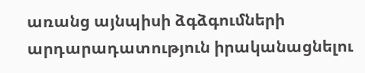առանց այնպիսի ձգձգումների արդարադատություն իրականացնելու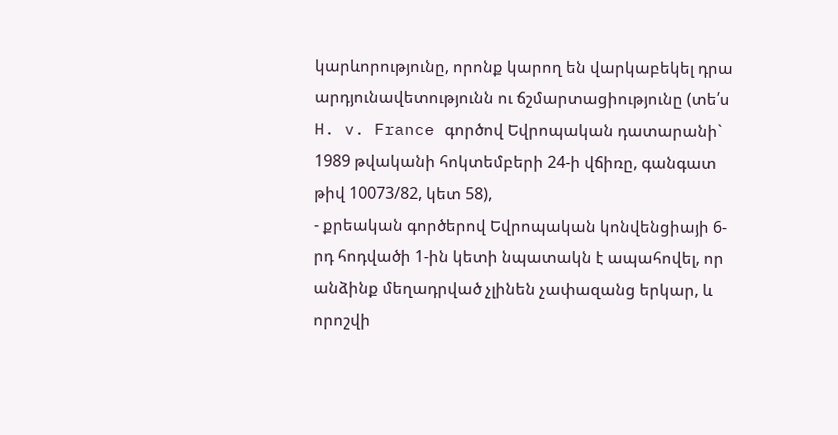կարևորությունը, որոնք կարող են վարկաբեկել դրա արդյունավետությունն ու ճշմարտացիությունը (տե՛ս H. v. France գործով Եվրոպական դատարանի` 1989 թվականի հոկտեմբերի 24-ի վճիռը, գանգատ թիվ 10073/82, կետ 58),
- քրեական գործերով Եվրոպական կոնվենցիայի 6-րդ հոդվածի 1-ին կետի նպատակն է ապահովել, որ անձինք մեղադրված չլինեն չափազանց երկար, և որոշվի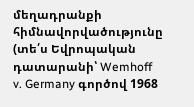մեղադրանքի հիմնավորվածությունը (տե՛ս Եվրոպական դատարանի՝ Wemhoff v. Germany գործով 1968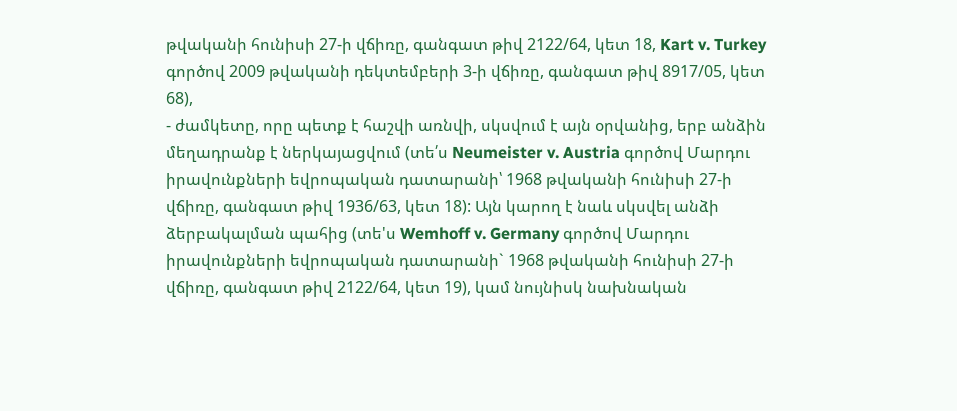թվականի հունիսի 27-ի վճիռը, գանգատ թիվ 2122/64, կետ 18, Kart v. Turkey գործով 2009 թվականի դեկտեմբերի 3-ի վճիռը, գանգատ թիվ 8917/05, կետ 68),
- ժամկետը, որը պետք է հաշվի առնվի, սկսվում է այն օրվանից, երբ անձին մեղադրանք է ներկայացվում (տե՛ս Neumeister v. Austria գործով Մարդու իրավունքների եվրոպական դատարանի՝ 1968 թվականի հունիսի 27-ի վճիռը, գանգատ թիվ 1936/63, կետ 18): Այն կարող է նաև սկսվել անձի ձերբակալման պահից (տե'ս Wemhoff v. Germany գործով Մարդու իրավունքների եվրոպական դատարանի` 1968 թվականի հունիսի 27-ի վճիռը, գանգատ թիվ 2122/64, կետ 19), կամ նույնիսկ նախնական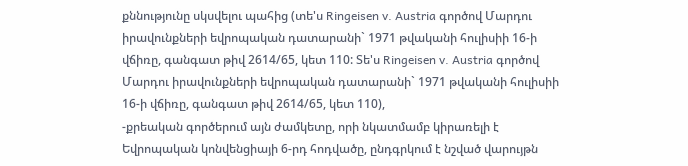քննությունը սկսվելու պահից (տե'ս Ringeisen v. Austria գործով Մարդու իրավունքների եվրոպական դատարանի` 1971 թվականի հուլիսիի 16-ի վճիռը, գանգատ թիվ 2614/65, կետ 110: Տե'ս Ringeisen v. Austria գործով Մարդու իրավունքների եվրոպական դատարանի` 1971 թվականի հուլիսիի 16-ի վճիռը, գանգատ թիվ 2614/65, կետ 110),
-քրեական գործերում այն ժամկետը, որի նկատմամբ կիրառելի է Եվրոպական կոնվենցիայի 6-րդ հոդվածը, ընդգրկում է նշված վարույթն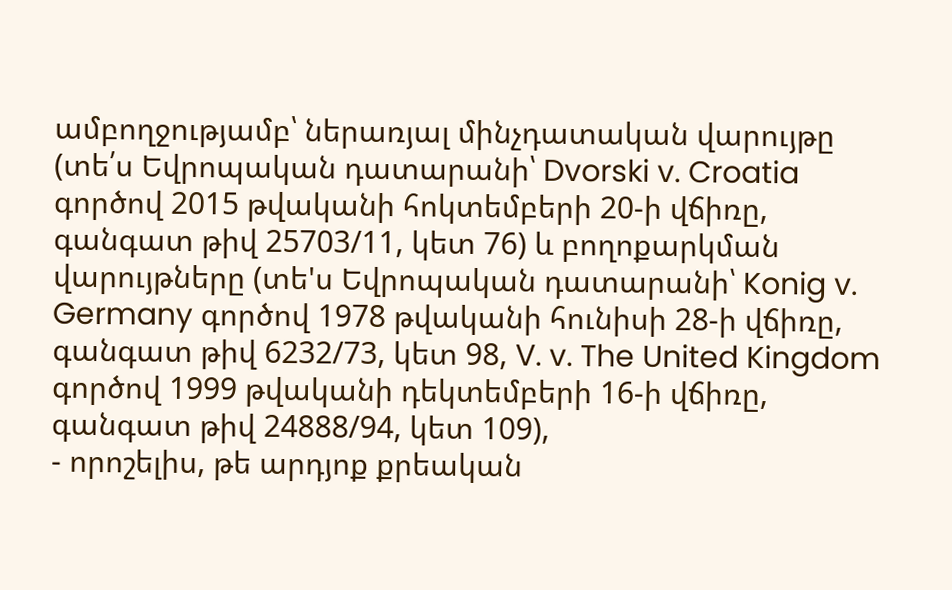ամբողջությամբ՝ ներառյալ մինչդատական վարույթը (տե՛ս Եվրոպական դատարանի՝ Dvorski v. Croatia գործով 2015 թվականի հոկտեմբերի 20-ի վճիռը, գանգատ թիվ 25703/11, կետ 76) և բողոքարկման վարույթները (տե'ս Եվրոպական դատարանի՝ Konig v. Germany գործով 1978 թվականի հունիսի 28-ի վճիռը, գանգատ թիվ 6232/73, կետ 98, V. v. The United Kingdom գործով 1999 թվականի դեկտեմբերի 16-ի վճիռը, գանգատ թիվ 24888/94, կետ 109),
- որոշելիս, թե արդյոք քրեական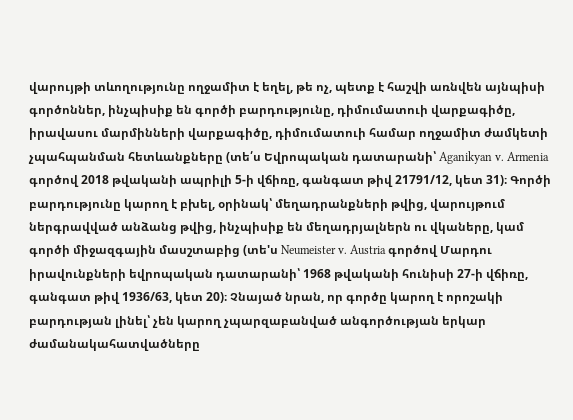վարույթի տևողությունը ողջամիտ է եղել, թե ոչ, պետք է հաշվի առնվեն այնպիսի գործոններ, ինչպիսիք են գործի բարդությունը, դիմումատուի վարքագիծը, իրավասու մարմինների վարքագիծը, դիմումատուի համար ողջամիտ ժամկետի չպահպանման հետևանքները (տե՛ս Եվրոպական դատարանի՝ Aganikyan v. Armenia գործով 2018 թվականի ապրիլի 5-ի վճիռը, գանգատ թիվ 21791/12, կետ 31)։ Գործի բարդությունը կարող է բխել, օրինակ՝ մեղադրանքների թվից, վարույթում ներգրավված անձանց թվից, ինչպիսիք են մեղադրյալներն ու վկաները, կամ գործի միջազգային մասշտաբից (տե'ս Neumeister v. Austria գործով Մարդու իրավունքների եվրոպական դատարանի՝ 1968 թվականի հունիսի 27-ի վճիռը, գանգատ թիվ 1936/63, կետ 20)։ Չնայած նրան, որ գործը կարող է որոշակի բարդության լինել՝ չեն կարող չպարզաբանված անգործության երկար ժամանակահատվածները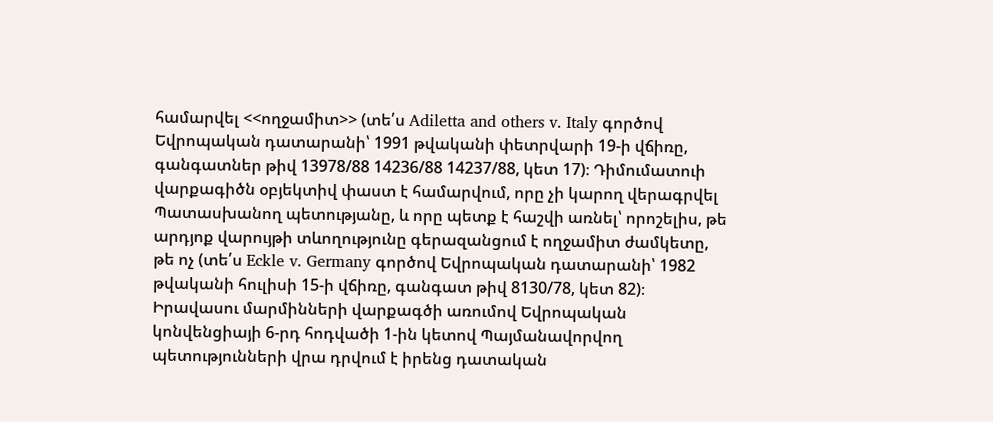համարվել <<ողջամիտ>> (տե՛ս Adiletta and others v. Italy գործով Եվրոպական դատարանի՝ 1991 թվականի փետրվարի 19-ի վճիռը, գանգատներ թիվ 13978/88 14236/88 14237/88, կետ 17)։ Դիմումատուի վարքագիծն օբյեկտիվ փաստ է համարվում, որը չի կարող վերագրվել Պատասխանող պետությանը, և որը պետք է հաշվի առնել՝ որոշելիս, թե արդյոք վարույթի տևողությունը գերազանցում է ողջամիտ ժամկետը, թե ոչ (տե՛ս Eckle v. Germany գործով Եվրոպական դատարանի՝ 1982 թվականի հուլիսի 15-ի վճիռը, գանգատ թիվ 8130/78, կետ 82)։ Իրավասու մարմինների վարքագծի առումով Եվրոպական կոնվենցիայի 6-րդ հոդվածի 1-ին կետով Պայմանավորվող պետությունների վրա դրվում է իրենց դատական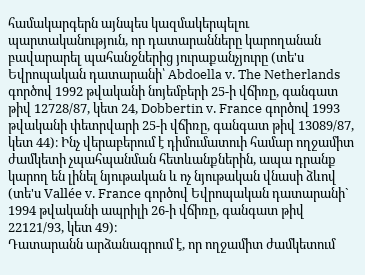համակարգերն այնպես կազմակերպելու պարտականություն, որ դատարանները կարողանան բավարարել պահանջներից յուրաքանչյուրը (տե'ս Եվրոպական դատարանի՝ Abdoella v. The Netherlands գործով 1992 թվականի նոյեմբերի 25-ի վճիռը, գանգատ թիվ 12728/87, կետ 24, Dobbertin v. France գործով 1993 թվականի փետրվարի 25-ի վճիռը, գանգատ թիվ 13089/87, կետ 44)։ Ինչ վերաբերում է դիմումատուի համար ողջամիտ ժամկետի չպահպանման հետևանքներին, ապա դրանք կարող են լինել նյութական և ոչ նյութական վնասի ձևով (տե'ս Vallée v. France գործով Եվրոպական դատարանի` 1994 թվականի ապրիլի 26-ի վճիռը, գանգատ թիվ 22121/93, կետ 49)։
Դատարանն արձանագրում է, որ ողջամիտ ժամկետում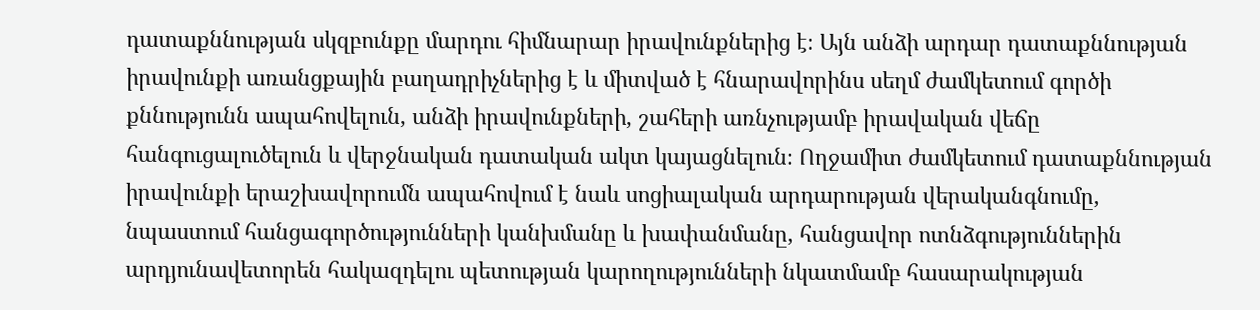դատաքննության սկզբունքը մարդու հիմնարար իրավունքներից է։ Այն անձի արդար դատաքննության իրավունքի առանցքային բաղադրիչներից է և միտված է հնարավորինս սեղմ ժամկետում գործի քննությունն ապահովելուն, անձի իրավունքների, շահերի առնչությամբ իրավական վեճը հանգուցալուծելուն և վերջնական դատական ակտ կայացնելուն։ Ողջամիտ ժամկետում դատաքննության իրավունքի երաշխավորումն ապահովում է նաև սոցիալական արդարության վերականգնումը, նպաստում հանցագործությունների կանխմանը և խափանմանը, հանցավոր ոտնձգություններին արդյունավետորեն հակազդելու պետության կարողությունների նկատմամբ հասարակության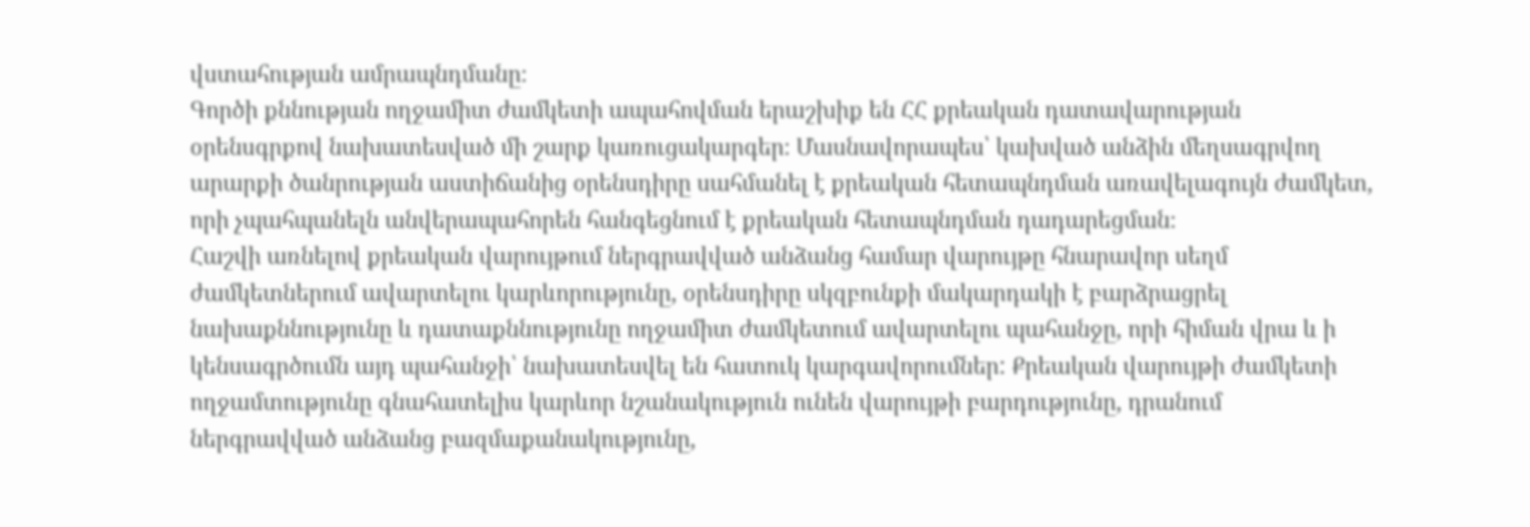վստահության ամրապնդմանը։
Գործի քննության ողջամիտ ժամկետի ապահովման երաշխիք են ՀՀ քրեական դատավարության օրենսգրքով նախատեսված մի շարք կառուցակարգեր։ Մասնավորապես՝ կախված անձին մեղսագրվող արարքի ծանրության աստիճանից օրենսդիրը սահմանել է քրեական հետապնդման առավելագույն ժամկետ, որի չպահպանելն անվերապահորեն հանգեցնում է քրեական հետապնդման դադարեցման։
Հաշվի առնելով քրեական վարույթում ներգրավված անձանց համար վարույթը հնարավոր սեղմ ժամկետներում ավարտելու կարևորությունը, օրենսդիրը սկզբունքի մակարդակի է բարձրացրել նախաքննությունը և դատաքննությունը ողջամիտ ժամկետում ավարտելու պահանջը, որի հիման վրա և ի կենսագրծումն այդ պահանջի՝ նախատեսվել են հատուկ կարգավորումներ: Քրեական վարույթի ժամկետի ողջամտությունը գնահատելիս կարևոր նշանակություն ունեն վարույթի բարդությունը, դրանում ներգրավված անձանց բազմաքանակությունը,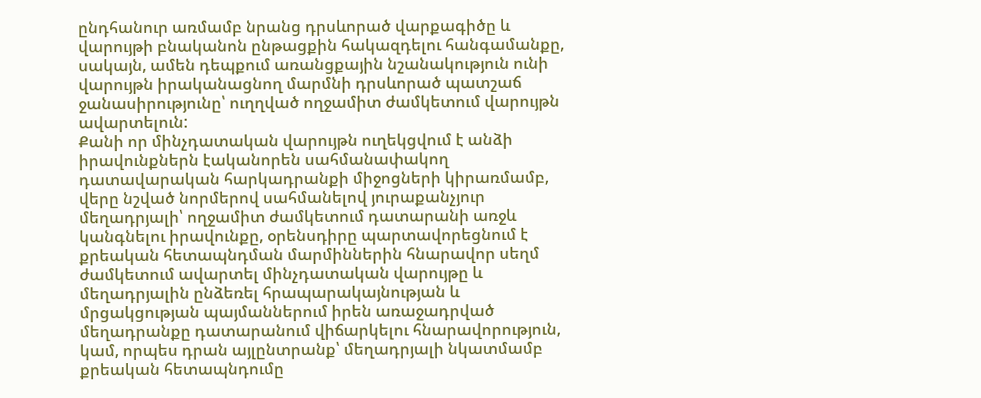ընդհանուր առմամբ նրանց դրսևորած վարքագիծը և վարույթի բնականոն ընթացքին հակազդելու հանգամանքը, սակայն, ամեն դեպքում առանցքային նշանակություն ունի վարույթն իրականացնող մարմնի դրսևորած պատշաճ ջանասիրությունը՝ ուղղված ողջամիտ ժամկետում վարույթն ավարտելուն:
Քանի որ մինչդատական վարույթն ուղեկցվում է անձի իրավունքներն էականորեն սահմանափակող դատավարական հարկադրանքի միջոցների կիրառմամբ, վերը նշված նորմերով սահմանելով յուրաքանչյուր մեղադրյալի՝ ողջամիտ ժամկետում դատարանի առջև կանգնելու իրավունքը, օրենսդիրը պարտավորեցնում է քրեական հետապնդման մարմիններին հնարավոր սեղմ ժամկետում ավարտել մինչդատական վարույթը և մեղադրյալին ընձեռել հրապարակայնության և մրցակցության պայմաններում իրեն առաջադրված մեղադրանքը դատարանում վիճարկելու հնարավորություն, կամ, որպես դրան այլընտրանք՝ մեղադրյալի նկատմամբ քրեական հետապնդումը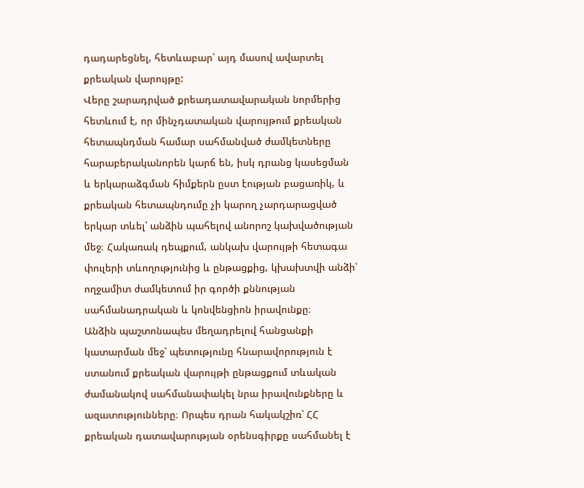դադարեցնել, հետևաբար՝ այդ մասով ավարտել քրեական վարույթը:
Վերը շարադրված քրեադատավարական նորմերից հետևում է, որ մինչդատական վարույթում քրեական հետապնդման համար սահմանված ժամկետները հարաբերականորեն կարճ են, իսկ դրանց կասեցման և երկարաձգման հիմքերն ըստ էության բացառիկ, և քրեական հետապնդումը չի կարող չարդարացված երկար տևել՝ անձին պահելով անորոշ կախվածության մեջ։ Հակառակ դեպքում, անկախ վարույթի հետագա փուլերի տևողությունից և ընթացքից, կխախտվի անձի՝ ողջամիտ ժամկետում իր գործի քննության սահմանադրական և կոնվենցիոն իրավունքը։
Անձին պաշտոնապես մեղադրելով հանցանքի կատարման մեջ՝ պետությունը հնարավորություն է ստանում քրեական վարույթի ընթացքում տևական ժամանակով սահմանափակել նրա իրավունքները և ազատությունները։ Որպես դրան հակակշիռ՝ ՀՀ քրեական դատավարության օրենսգիրքը սահմանել է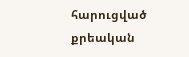հարուցված քրեական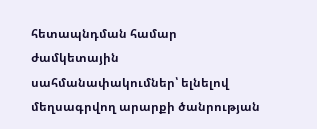հետապնդման համար ժամկետային սահմանափակումներ՝ ելնելով մեղսագրվող արարքի ծանրության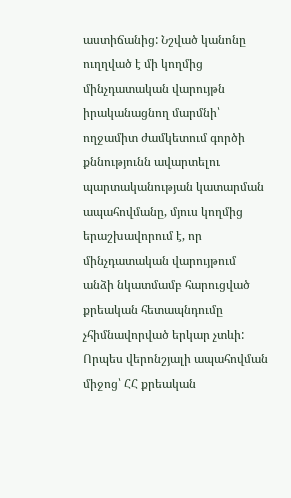աստիճանից: Նշված կանոնը ուղղված է մի կողմից մինչդատական վարույթն իրականացնող մարմնի՝ ողջամիտ ժամկետում գործի քննությունն ավարտելու պարտականության կատարման ապահովմանը, մյուս կողմից երաշխավորում է, որ մինչդատական վարույթում անձի նկատմամբ հարուցված քրեական հետապնդումը չհիմնավորված երկար չտևի: Որպես վերոնշյալի ապահովման միջոց՝ ՀՀ քրեական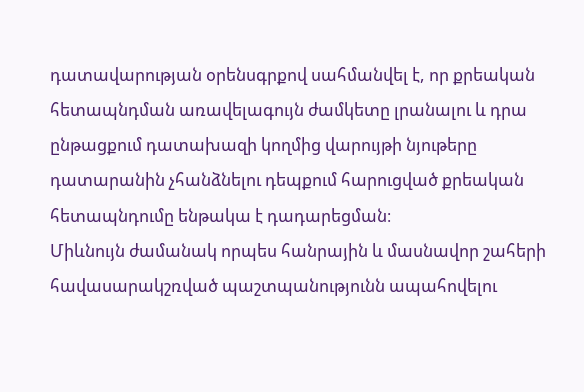դատավարության օրենսգրքով սահմանվել է, որ քրեական հետապնդման առավելագույն ժամկետը լրանալու և դրա ընթացքում դատախազի կողմից վարույթի նյութերը դատարանին չհանձնելու դեպքում հարուցված քրեական հետապնդումը ենթակա է դադարեցման։
Միևնույն ժամանակ որպես հանրային և մասնավոր շահերի հավասարակշռված պաշտպանությունն ապահովելու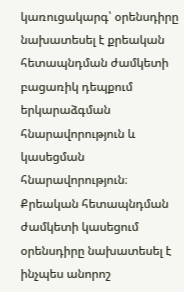կառուցակարգ՝ օրենսդիրը նախատեսել է քրեական հետապնդման ժամկետի բացառիկ դեպքում երկարաձգման հնարավորություն և կասեցման հնարավորություն։ Քրեական հետապնդման ժամկետի կասեցում օրենսդիրը նախատեսել է ինչպես անորոշ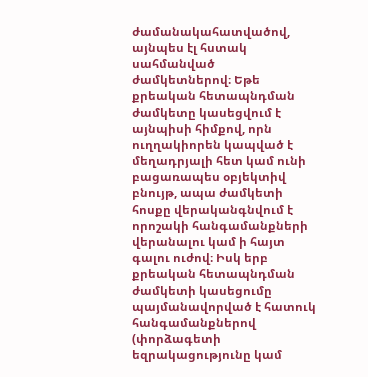ժամանակահատվածով, այնպես էլ հստակ սահմանված ժամկետներով։ Եթե քրեական հետապնդման ժամկետը կասեցվում է այնպիսի հիմքով, որն ուղղակիորեն կապված է մեղադրյալի հետ կամ ունի բացառապես օբյեկտիվ բնույթ, ապա ժամկետի հոսքը վերականգնվում է որոշակի հանգամանքների վերանալու կամ ի հայտ գալու ուժով։ Իսկ երբ քրեական հետապնդման ժամկետի կասեցումը պայմանավորված է հատուկ հանգամանքներով (փորձագետի եզրակացությունը կամ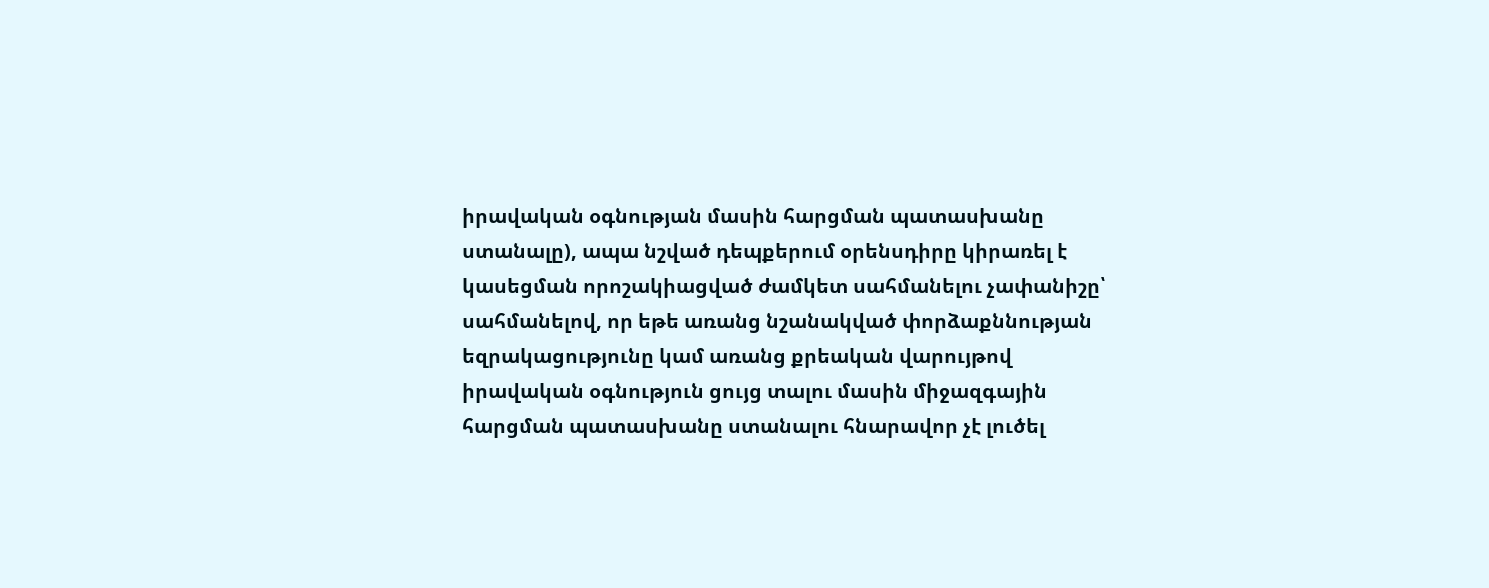իրավական օգնության մասին հարցման պատասխանը ստանալը), ապա նշված դեպքերում օրենսդիրը կիրառել է կասեցման որոշակիացված ժամկետ սահմանելու չափանիշը՝ սահմանելով, որ եթե առանց նշանակված փորձաքննության եզրակացությունը կամ առանց քրեական վարույթով իրավական օգնություն ցույց տալու մասին միջազգային հարցման պատասխանը ստանալու հնարավոր չէ լուծել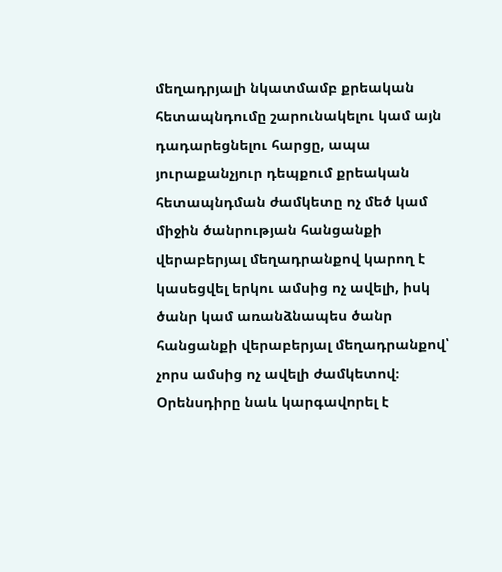մեղադրյալի նկատմամբ քրեական հետապնդումը շարունակելու կամ այն դադարեցնելու հարցը, ապա յուրաքանչյուր դեպքում քրեական հետապնդման ժամկետը ոչ մեծ կամ միջին ծանրության հանցանքի վերաբերյալ մեղադրանքով կարող է կասեցվել երկու ամսից ոչ ավելի, իսկ ծանր կամ առանձնապես ծանր հանցանքի վերաբերյալ մեղադրանքով՝ չորս ամսից ոչ ավելի ժամկետով։
Օրենսդիրը նաև կարգավորել է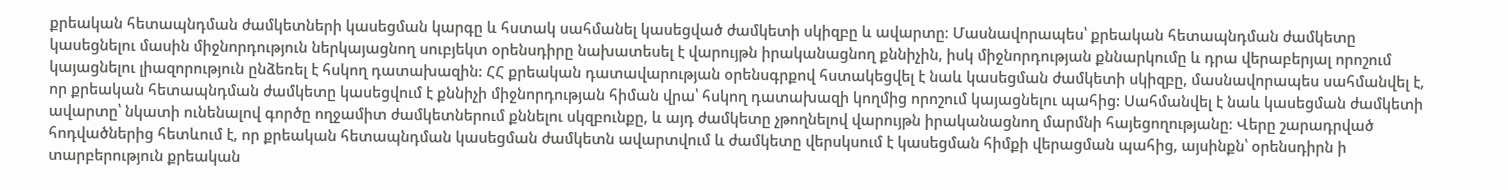քրեական հետապնդման ժամկետների կասեցման կարգը և հստակ սահմանել կասեցված ժամկետի սկիզբը և ավարտը։ Մասնավորապես՝ քրեական հետապնդման ժամկետը կասեցնելու մասին միջնորդություն ներկայացնող սուբյեկտ օրենսդիրը նախատեսել է վարույթն իրականացնող քննիչին, իսկ միջնորդության քննարկումը և դրա վերաբերյալ որոշում կայացնելու լիազորություն ընձեռել է հսկող դատախազին: ՀՀ քրեական դատավարության օրենսգրքով հստակեցվել է նաև կասեցման ժամկետի սկիզբը, մասնավորապես սահմանվել է, որ քրեական հետապնդման ժամկետը կասեցվում է քննիչի միջնորդության հիման վրա՝ հսկող դատախազի կողմից որոշում կայացնելու պահից: Սահմանվել է նաև կասեցման ժամկետի ավարտը՝ նկատի ունենալով գործը ողջամիտ ժամկետներում քննելու սկզբունքը, և այդ ժամկետը չթողնելով վարույթն իրականացնող մարմնի հայեցողությանը։ Վերը շարադրված հոդվածներից հետևում է, որ քրեական հետապնդման կասեցման ժամկետն ավարտվում և ժամկետը վերսկսում է կասեցման հիմքի վերացման պահից, այսինքն՝ օրենսդիրն ի տարբերություն քրեական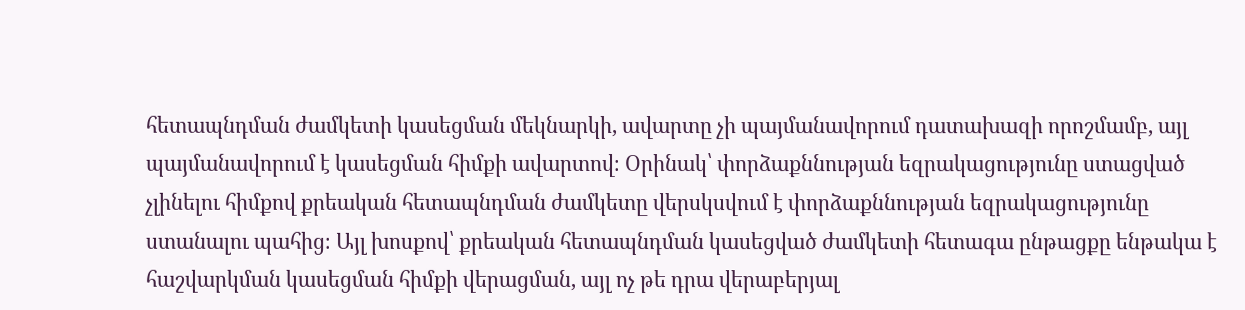հետապնդման ժամկետի կասեցման մեկնարկի, ավարտը չի պայմանավորում դատախազի որոշմամբ, այլ պայմանավորում է կասեցման հիմքի ավարտով։ Օրինակ՝ փորձաքննության եզրակացությունը ստացված չլինելու հիմքով քրեական հետապնդման ժամկետը վերսկսվում է փորձաքննության եզրակացությունը ստանալու պահից։ Այլ խոսքով՝ քրեական հետապնդման կասեցված ժամկետի հետագա ընթացքը ենթակա է հաշվարկման կասեցման հիմքի վերացման, այլ ոչ թե դրա վերաբերյալ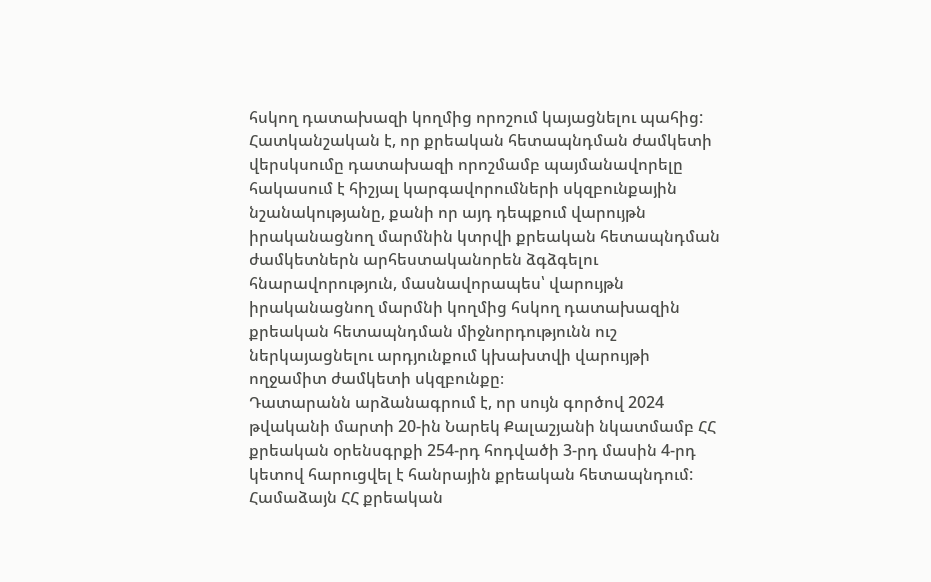հսկող դատախազի կողմից որոշում կայացնելու պահից: Հատկանշական է, որ քրեական հետապնդման ժամկետի վերսկսումը դատախազի որոշմամբ պայմանավորելը հակասում է հիշյալ կարգավորումների սկզբունքային նշանակությանը, քանի որ այդ դեպքում վարույթն իրականացնող մարմնին կտրվի քրեական հետապնդման ժամկետներն արհեստականորեն ձգձգելու հնարավորություն, մասնավորապես՝ վարույթն իրականացնող մարմնի կողմից հսկող դատախազին քրեական հետապնդման միջնորդությունն ուշ ներկայացնելու արդյունքում կխախտվի վարույթի ողջամիտ ժամկետի սկզբունքը։
Դատարանն արձանագրում է, որ սույն գործով 2024 թվականի մարտի 20-ին Նարեկ Քալաշյանի նկատմամբ ՀՀ քրեական օրենսգրքի 254-րդ հոդվածի 3-րդ մասին 4-րդ կետով հարուցվել է հանրային քրեական հետապնդում: Համաձայն ՀՀ քրեական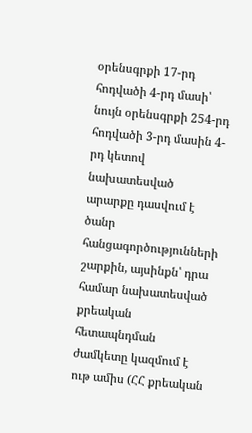օրենսգրքի 17-րդ հոդվածի 4-րդ մասի՝ նույն օրենսգրքի 254-րդ հոդվածի 3-րդ մասին 4-րդ կետով նախատեսված արարքը դասվում է ծանր հանցագործությունների շարքին, այսինքն՝ դրա համար նախատեսված քրեական հետապնդման ժամկետը կազմում է ութ ամիս (ՀՀ քրեական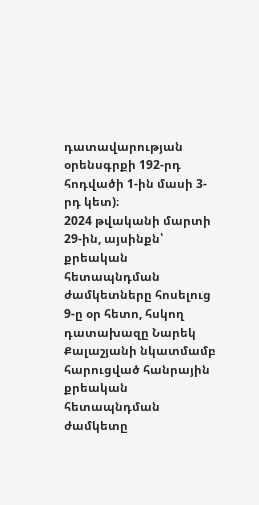դատավարության օրենսգրքի 192-րդ հոդվածի 1-ին մասի 3-րդ կետ)։
2024 թվականի մարտի 29-ին, այսինքն՝ քրեական հետապնդման ժամկետները հոսելուց 9-ը օր հետո, հսկող դատախազը Նարեկ Քալաշյանի նկատմամբ հարուցված հանրային քրեական հետապնդման ժամկետը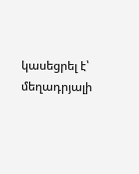կասեցրել է՝ մեղադրյալի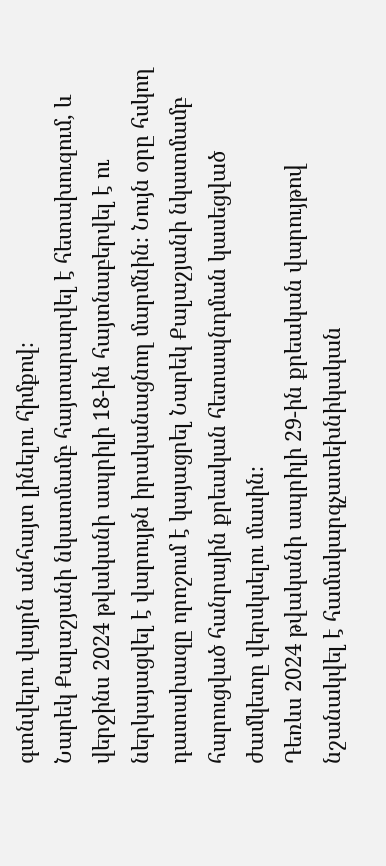գտնվելու վայրն անհայտ լինելու հիմքով։
Նարեկ Քալաշյանի նկատմամբ հայտարարվել է հետախուզում, և վերջինս 2024 թվականի ապրիլի 18-ին հայտնաբերվել է ու ներկայացվել է վարույթն իրականացնող մարմնին։ Նույն օրը հսկող դատախազը որոշում է կայացրել Նարեկ Քալաշյանի նկատմամբ հարուցված հանրային քրեական հետապնդման կասեցված ժամկետը վերսկսելու մասին։
Դեռևս 2024 թվականի ապրիլի 29-ին քրեական վարույթով նշանակվել է համակարգչատեխնիկական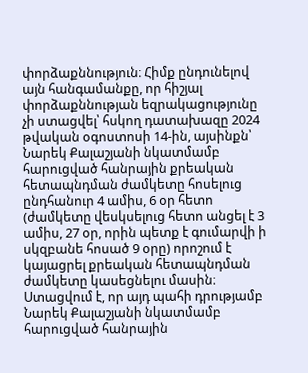փորձաքննություն։ Հիմք ընդունելով այն հանգամանքը, որ հիշյալ փորձաքննության եզրակացությունը չի ստացվել՝ հսկող դատախազը 2024 թվական օգոստոսի 14-ին, այսինքն՝ Նարեկ Քալաշյանի նկատմամբ հարուցված հանրային քրեական հետապնդման ժամկետը հոսելուց ընդհանուր 4 ամիս, 6 օր հետո (ժամկետը վեսկսելուց հետո անցել է 3 ամիս, 27 օր, որին պետք է գումարվի ի սկզբանե հոսած 9 օրը) որոշում է կայացրել քրեական հետապնդման ժամկետը կասեցնելու մասին։ Ստացվում է, որ այդ պահի դրությամբ Նարեկ Քալաշյանի նկատմամբ հարուցված հանրային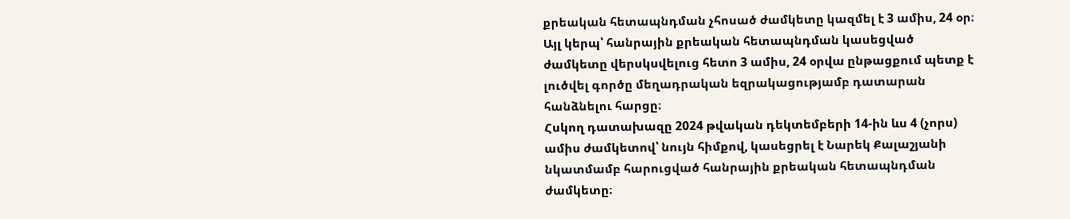քրեական հետապնդման չհոսած ժամկետը կազմել է 3 ամիս, 24 օր։ Այլ կերպ՝ հանրային քրեական հետապնդման կասեցված ժամկետը վերսկսվելուց հետո 3 ամիս, 24 օրվա ընթացքում պետք է լուծվել գործը մեղադրական եզրակացությամբ դատարան հանձնելու հարցը։
Հսկող դատախազը 2024 թվական դեկտեմբերի 14-ին ևս 4 (չորս) ամիս ժամկետով՝ նույն հիմքով, կասեցրել է Նարեկ Քալաշյանի նկատմամբ հարուցված հանրային քրեական հետապնդման ժամկետը։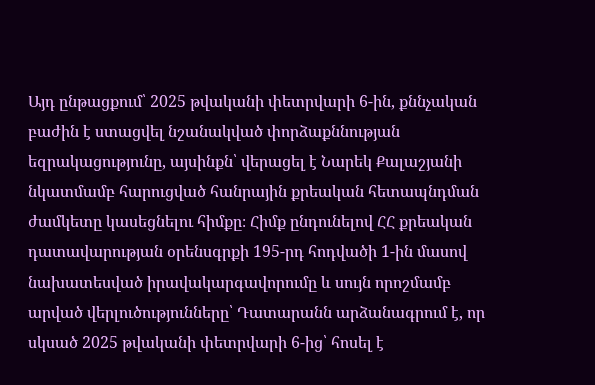Այդ ընթացքում՝ 2025 թվականի փետրվարի 6-ին, քննչական բաժին է ստացվել նշանակված փորձաքննության եզրակացությունը, այսինքն՝ վերացել է Նարեկ Քալաշյանի նկատմամբ հարուցված հանրային քրեական հետապնդման ժամկետը կասեցնելու հիմքը։ Հիմք ընդունելով ՀՀ քրեական դատավարության օրենսգրքի 195-րդ հոդվածի 1-ին մասով նախատեսված իրավակարգավորումը և սույն որոշմամբ արված վերլուծությունները՝ Դատարանն արձանագրում է, որ սկսած 2025 թվականի փետրվարի 6-ից՝ հոսել է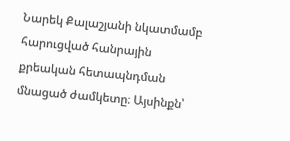Նարեկ Քալաշյանի նկատմամբ հարուցված հանրային քրեական հետապնդման մնացած ժամկետը։ Այսինքն՝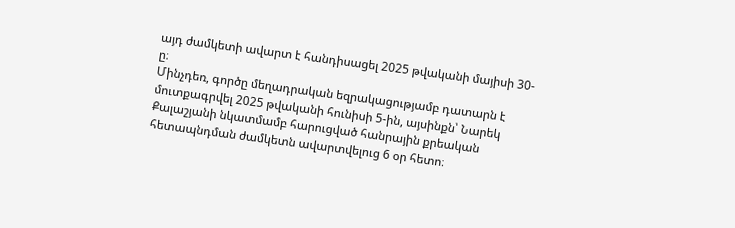այդ ժամկետի ավարտ է հանդիսացել 2025 թվականի մայիսի 30-ը։
Մինչդեռ, գործը մեղադրական եզրակացությամբ դատարն է մուտքագրվել 2025 թվականի հունիսի 5-ին, այսինքն՝ Նարեկ Քալաշյանի նկատմամբ հարուցված հանրային քրեական հետապնդման ժամկետն ավարտվելուց 6 օր հետո։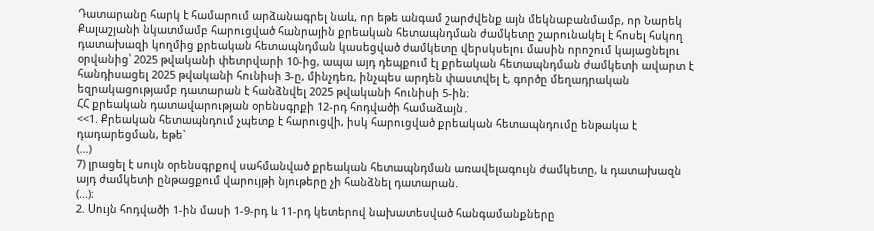Դատարանը հարկ է համարում արձանագրել նաև, որ եթե անգամ շարժվենք այն մեկնաբանմամբ, որ Նարեկ Քալաշյանի նկատմամբ հարուցված հանրային քրեական հետապնդման ժամկետը շարունակել է հոսել հսկող դատախազի կողմից քրեական հետապնդման կասեցված ժամկետը վերսկսելու մասին որոշում կայացնելու օրվանից՝ 2025 թվականի փետրվարի 10-ից, ապա այդ դեպքում էլ քրեական հետապնդման ժամկետի ավարտ է հանդիսացել 2025 թվականի հունիսի 3-ը, մինչդեռ, ինչպես արդեն փաստվել է, գործը մեղադրական եզրակացությամբ դատարան է հանձնվել 2025 թվականի հունիսի 5-ին։
ՀՀ քրեական դատավարության օրենսգրքի 12-րդ հոդվածի համաձայն․
<<1. Քրեական հետապնդում չպետք է հարուցվի, իսկ հարուցված քրեական հետապնդումը ենթակա է դադարեցման, եթե`
(...)
7) լրացել է սույն օրենսգրքով սահմանված քրեական հետապնդման առավելագույն ժամկետը, և դատախազն այդ ժամկետի ընթացքում վարույթի նյութերը չի հանձնել դատարան.
(...)։
2. Սույն հոդվածի 1-ին մասի 1-9-րդ և 11-րդ կետերով նախատեսված հանգամանքները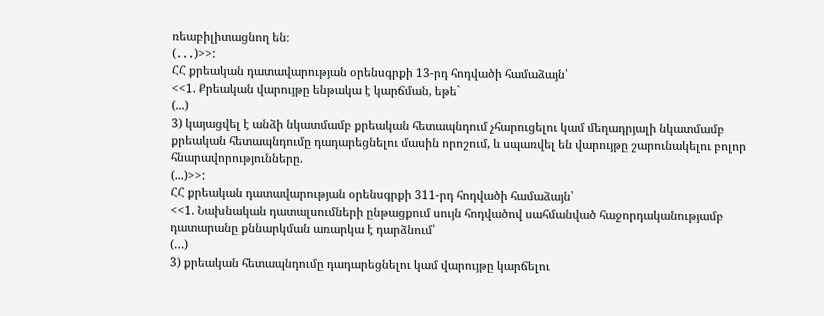ռեաբիլիտացնող են։
(․․․)>>:
ՀՀ քրեական դատավարության օրենսգրքի 13-րդ հոդվածի համաձայն՝
<<1. Քրեական վարույթը ենթակա է կարճման, եթե`
(...)
3) կայացվել է անձի նկատմամբ քրեական հետապնդում չհարուցելու կամ մեղադրյալի նկատմամբ քրեական հետապնդումը դադարեցնելու մասին որոշում, և սպառվել են վարույթը շարունակելու բոլոր հնարավորությունները.
(...)>>:
ՀՀ քրեական դատավարության օրենսգրքի 311-րդ հոդվածի համաձայն՝
<<1. Նախնական դատալսումների ընթացքում սույն հոդվածով սահմանված հաջորդականությամբ դատարանը քննարկման առարկա է դարձնում՝
(…)
3) քրեական հետապնդումը դադարեցնելու կամ վարույթը կարճելու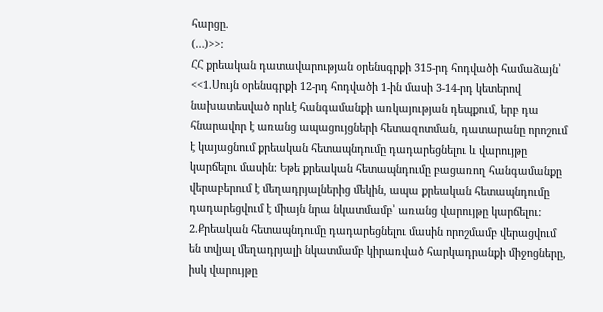հարցը.
(…)>>:
ՀՀ քրեական դատավարության օրենսգրքի 315-րդ հոդվածի համաձայն՝
<<1.Սույն օրենսգրքի 12-րդ հոդվածի 1-ին մասի 3-14-րդ կետերով նախատեսված որևէ հանգամանքի առկայության դեպքում, երբ դա հնարավոր է առանց ապացույցների հետազոտման, դատարանը որոշում է կայացնում քրեական հետապնդումը դադարեցնելու և վարույթը կարճելու մասին: Եթե քրեական հետապնդումը բացառող հանգամանքը վերաբերում է մեղադրյալներից մեկին, ապա քրեական հետապնդումը դադարեցվում է միայն նրա նկատմամբ՝ առանց վարույթը կարճելու:
2.Քրեական հետապնդումը դադարեցնելու մասին որոշմամբ վերացվում են տվյալ մեղադրյալի նկատմամբ կիրառված հարկադրանքի միջոցները, իսկ վարույթը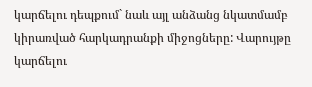կարճելու դեպքում` նաև այլ անձանց նկատմամբ կիրառված հարկադրանքի միջոցները: Վարույթը կարճելու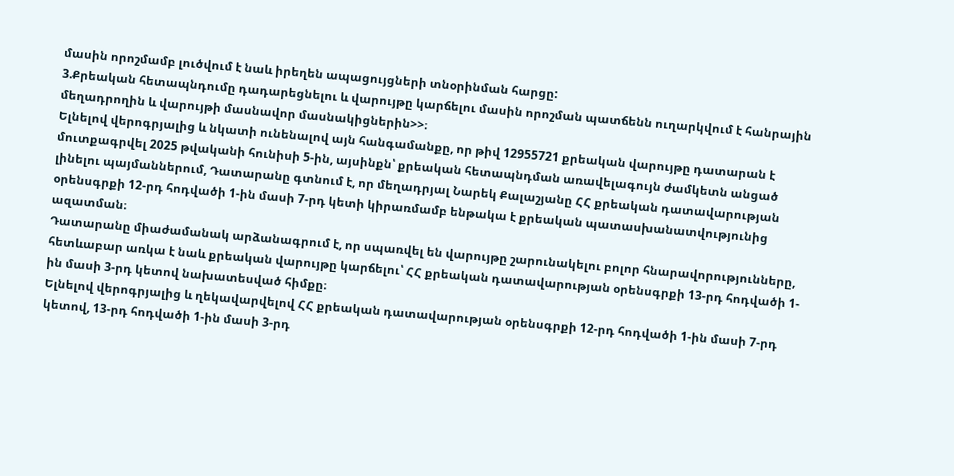մասին որոշմամբ լուծվում է նաև իրեղեն ապացույցների տնօրինման հարցը:
3.Քրեական հետապնդումը դադարեցնելու և վարույթը կարճելու մասին որոշման պատճենն ուղարկվում է հանրային մեղադրողին և վարույթի մասնավոր մասնակիցներին>>։
Ելնելով վերոգրյալից և նկատի ունենալով այն հանգամանքը, որ թիվ 12955721 քրեական վարույթը դատարան է մուտքագրվել 2025 թվականի հունիսի 5-ին, այսինքն՝ քրեական հետապնդման առավելագույն ժամկետն անցած լինելու պայմաններում, Դատարանը գտնում է, որ մեղադրյալ Նարեկ Քալաշյանը ՀՀ քրեական դատավարության օրենսգրքի 12-րդ հոդվածի 1-ին մասի 7-րդ կետի կիրառմամբ ենթակա է քրեական պատասխանատվությունից ազատման։
Դատարանը միաժամանակ արձանագրում է, որ սպառվել են վարույթը շարունակելու բոլոր հնարավորությունները, հետևաբար առկա է նաև քրեական վարույթը կարճելու՝ ՀՀ քրեական դատավարության օրենսգրքի 13-րդ հոդվածի 1-ին մասի 3-րդ կետով նախատեսված հիմքը։
Ելնելով վերոգրյալից և ղեկավարվելով ՀՀ քրեական դատավարության օրենսգրքի 12-րդ հոդվածի 1-ին մասի 7-րդ կետով, 13-րդ հոդվածի 1-ին մասի 3-րդ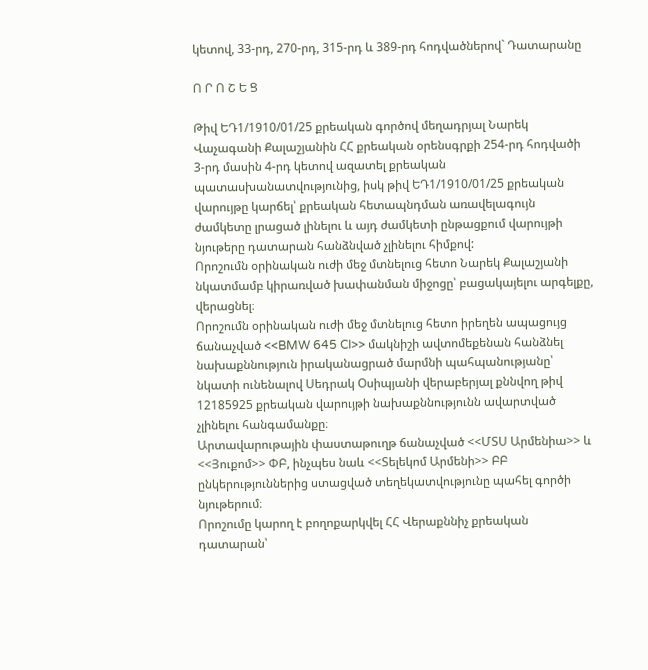կետով, 33-րդ, 270-րդ, 315-րդ և 389-րդ հոդվածներով` Դատարանը

Ո Ր Ո Շ Ե Ց

Թիվ ԵԴ1/1910/01/25 քրեական գործով մեղադրյալ Նարեկ Վաչագանի Քալաշյանին ՀՀ քրեական օրենսգրքի 254-րդ հոդվածի 3-րդ մասին 4-րդ կետով ազատել քրեական պատասխանատվությունից, իսկ թիվ ԵԴ1/1910/01/25 քրեական վարույթը կարճել՝ քրեական հետապնդման առավելագույն ժամկետը լրացած լինելու և այդ ժամկետի ընթացքում վարույթի նյութերը դատարան հանձնված չլինելու հիմքով:
Որոշումն օրինական ուժի մեջ մտնելուց հետո Նարեկ Քալաշյանի նկատմամբ կիրառված խափանման միջոցը՝ բացակայելու արգելքը, վերացնել։
Որոշումն օրինական ուժի մեջ մտնելուց հետո իրեղեն ապացույց ճանաչված <<BMW 645 CI>> մակնիշի ավտոմեքենան հանձնել նախաքննություն իրականացրած մարմնի պահպանությանը՝ նկատի ունենալով Սեդրակ Օսիպյանի վերաբերյալ քննվող թիվ 12185925 քրեական վարույթի նախաքննությունն ավարտված չլինելու հանգամանքը։
Արտավարութային փաստաթուղթ ճանաչված <<ՄՏՍ Արմենիա>> և <<Յուքոմ>> ՓԲ, ինչպես նաև <<Տելեկոմ Արմենի>> ԲԲ ընկերություններից ստացված տեղեկատվությունը պահել գործի նյութերում։
Որոշումը կարող է բողոքարկվել ՀՀ Վերաքննիչ քրեական դատարան՝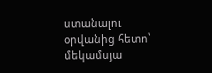ստանալու օրվանից հետո՝ մեկամսյա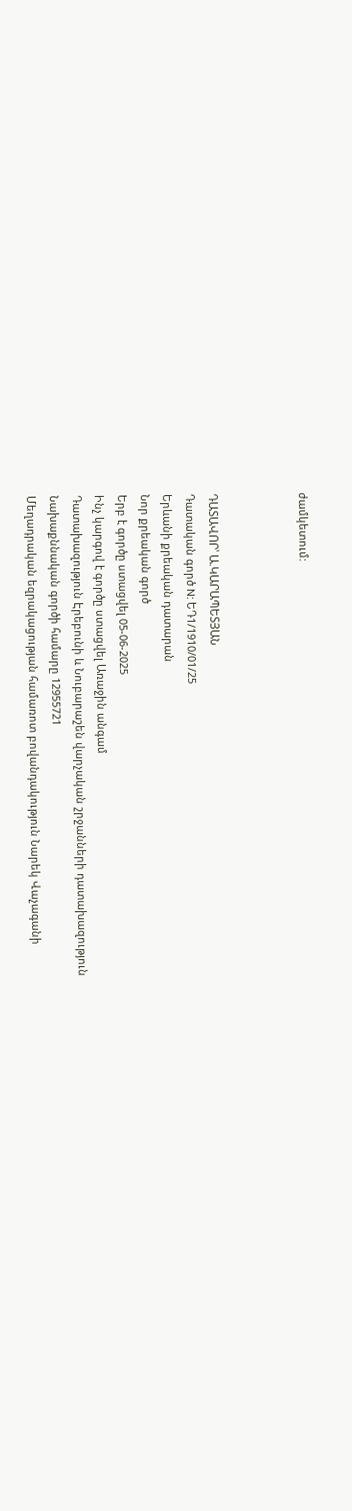ժամկետում:



ԴԱՏԱՎՈՐ՝ Ա.ԿԱՐԱՊԵՏՅԱՆ
Դատական գործ N: ԵԴ1/1910/01/25
Երևանի քրեական դատարան
Նոր քրեական գործ
Երբ է գործը ստացվել 05-06-2025
Ինչ կարգով է գործը ստացվել Առաջին անգամ
Դատախազություն Էրեբունի և Նուբարաշեն վարչական շրջանների դատախազություն
Նախաքննական գործի համարը 12955721
Մեղադրական եզրակացության համառոտ բովանդակություն Նարեկ Վաչագանի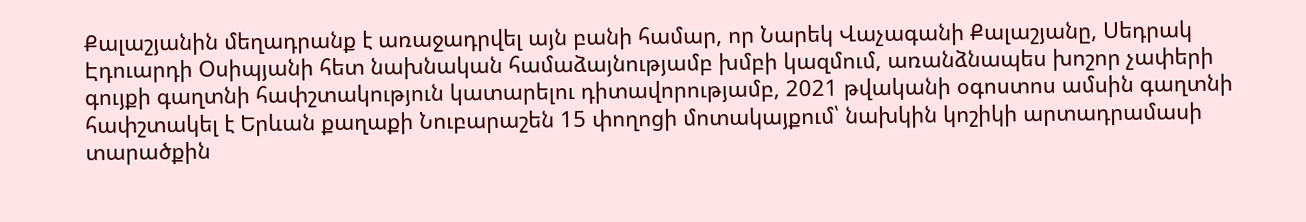Քալաշյանին մեղադրանք է առաջադրվել այն բանի համար, որ Նարեկ Վաչագանի Քալաշյանը, Սեդրակ Էդուարդի Օսիպյանի հետ նախնական համաձայնությամբ խմբի կազմում, առանձնապես խոշոր չափերի գույքի գաղտնի հափշտակություն կատարելու դիտավորությամբ, 2021 թվականի օգոստոս ամսին գաղտնի հափշտակել է Երևան քաղաքի Նուբարաշեն 15 փողոցի մոտակայքում՝ նախկին կոշիկի արտադրամասի տարածքին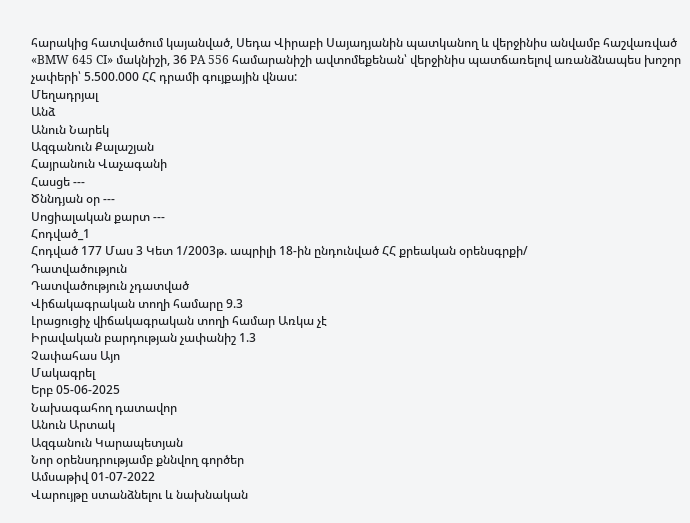հարակից հատվածում կայանված, Սեդա Վիրաբի Սայադյանին պատկանող և վերջինիս անվամբ հաշվառված «BMW 645 CI» մակնիշի, 36 PA 556 համարանիշի ավտոմեքենան՝ վերջինիս պատճառելով առանձնապես խոշոր չափերի՝ 5.500.000 ՀՀ դրամի գույքային վնաս:
Մեղադրյալ
Անձ
Անուն Նարեկ
Ազգանուն Քալաշյան
Հայրանուն Վաչագանի
Հասցե ---
Ծննդյան օր ---
Սոցիալական քարտ ---
Հոդված_1
Հոդված 177 Մաս 3 Կետ 1/2003թ. ապրիլի 18-ին ընդունված ՀՀ քրեական օրենսգրքի/
Դատվածություն
Դատվածություն չդատված
Վիճակագրական տողի համարը 9.3
Լրացուցիչ վիճակագրական տողի համար Առկա չէ
Իրավական բարդության չափանիշ 1.3
Չափահաս Այո
Մակագրել
Երբ 05-06-2025
Նախագահող դատավոր
Անուն Արտակ
Ազգանուն Կարապետյան
Նոր օրենսդրությամբ քննվող գործեր
Ամսաթիվ 01-07-2022
Վարույթը ստանձնելու և նախնական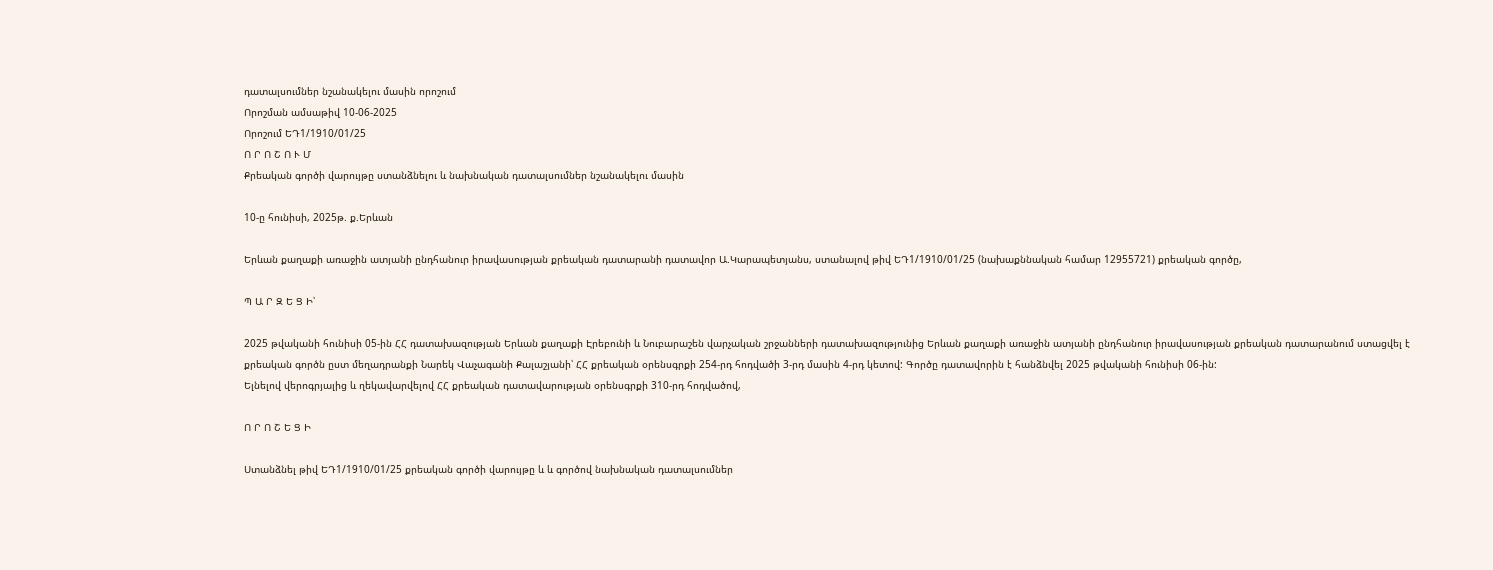դատալսումներ նշանակելու մասին որոշում
Որոշման ամսաթիվ 10-06-2025
Որոշում ԵԴ1/1910/01/25
Ո Ր Ո Շ Ո Ւ Մ
Քրեական գործի վարույթը ստանձնելու և նախնական դատալսումներ նշանակելու մասին

10-ը հունիսի, 2025թ. ք.Երևան

Երևան քաղաքի առաջին ատյանի ընդհանուր իրավասության քրեական դատարանի դատավոր Ա.Կարապետյանս, ստանալով թիվ ԵԴ1/1910/01/25 (նախաքննական համար 12955721) քրեական գործը,

Պ Ա Ր Զ Ե Ց Ի՝

2025 թվականի հունիսի 05-ին ՀՀ դատախազության Երևան քաղաքի Էրեբունի և Նուբարաշեն վարչական շրջանների դատախազությունից Երևան քաղաքի առաջին ատյանի ընդհանուր իրավասության քրեական դատարանում ստացվել է քրեական գործն ըստ մեղադրանքի Նարեկ Վաչագանի Քալաշյանի՝ ՀՀ քրեական օրենսգրքի 254-րդ հոդվածի 3-րդ մասին 4-րդ կետով: Գործը դատավորին է հանձնվել 2025 թվականի հունիսի 06-ին:
Ելնելով վերոգրյալից և ղեկավարվելով ՀՀ քրեական դատավարության օրենսգրքի 310-րդ հոդվածով,

Ո Ր Ո Շ Ե Ց Ի

Ստանձնել թիվ ԵԴ1/1910/01/25 քրեական գործի վարույթը և և գործով նախնական դատալսումներ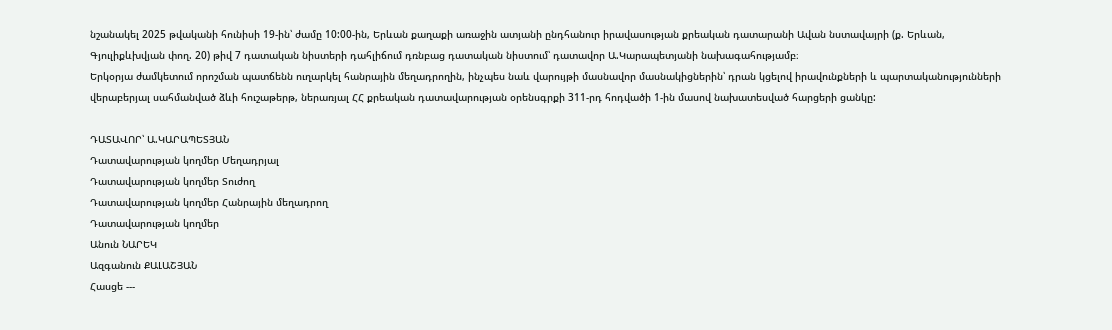նշանակել 2025 թվականի հունիսի 19-ին՝ ժամը 10:00-ին, Երևան քաղաքի առաջին ատյանի ընդհանուր իրավասության քրեական դատարանի Ավան նստավայրի (ք. Երևան, Գյուլիքևխվյան փող. 20) թիվ 7 դատական նիստերի դահլիճում դռնբաց դատական նիստում՝ դատավոր Ա.Կարապետյանի նախագահությամբ։
Երկօրյա ժամկետում որոշման պատճենն ուղարկել հանրային մեղադրողին, ինչպես նաև վարույթի մասնավոր մասնակիցներին՝ դրան կցելով իրավունքների և պարտականությունների վերաբերյալ սահմանված ձևի հուշաթերթ, ներառյալ ՀՀ քրեական դատավարության օրենսգրքի 311-րդ հոդվածի 1-ին մասով նախատեսված հարցերի ցանկը:

ԴԱՏԱՎՈՐ՝ Ա.ԿԱՐԱՊԵՏՅԱՆ
Դատավարության կողմեր Մեղադրյալ
Դատավարության կողմեր Տուժող
Դատավարության կողմեր Հանրային մեղադրող
Դատավարության կողմեր
Անուն ՆԱՐԵԿ
Ազգանուն ՔԱԼԱՇՅԱՆ
Հասցե ---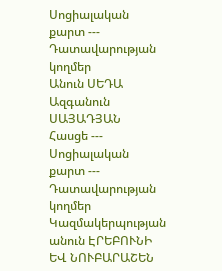Սոցիալական քարտ ---
Դատավարության կողմեր
Անուն ՍԵԴԱ
Ազգանուն ՍԱՅԱԴՅԱՆ
Հասցե ---
Սոցիալական քարտ ---
Դատավարության կողմեր
Կազմակերպության անուն ԷՐԵԲՈՒՆԻ ԵՎ ՆՈՒԲԱՐԱՇԵՆ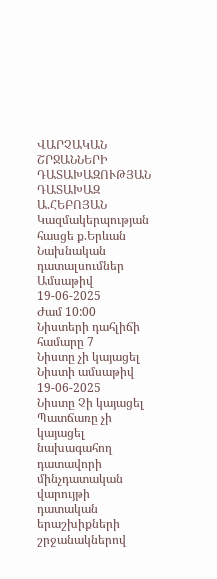ՎԱՐՉԱԿԱՆ ՇՐՋԱՆՆԵՐԻ ԴԱՏԱԽԱԶՈՒԹՅԱՆ ԴԱՏԱԽԱԶ Ա.ՀԵԲՈՅԱՆ
Կազմակերպության հասցե ք.Երևան
Նախնական դատալսումներ
Ամսաթիվ 19-06-2025
Ժամ 10:00
Նիստերի դահլիճի համարը 7
Նիստը չի կայացել
Նիստի ամսաթիվ 19-06-2025
Նիստը Չի կայացել
Պատճառը չի կայացել նախագահող դատավորի մինչդատական վարույթի դատական երաշխիքների շրջանակներով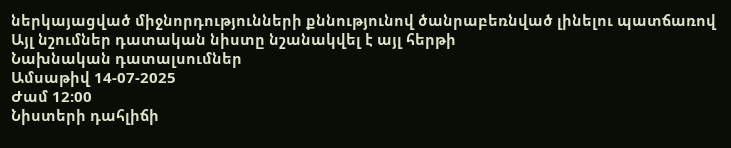ներկայացված միջնորդությունների քննությունով ծանրաբեռնված լինելու պատճառով
Այլ նշումներ դատական նիստը նշանակվել է այլ հերթի
Նախնական դատալսումներ
Ամսաթիվ 14-07-2025
Ժամ 12:00
Նիստերի դահլիճի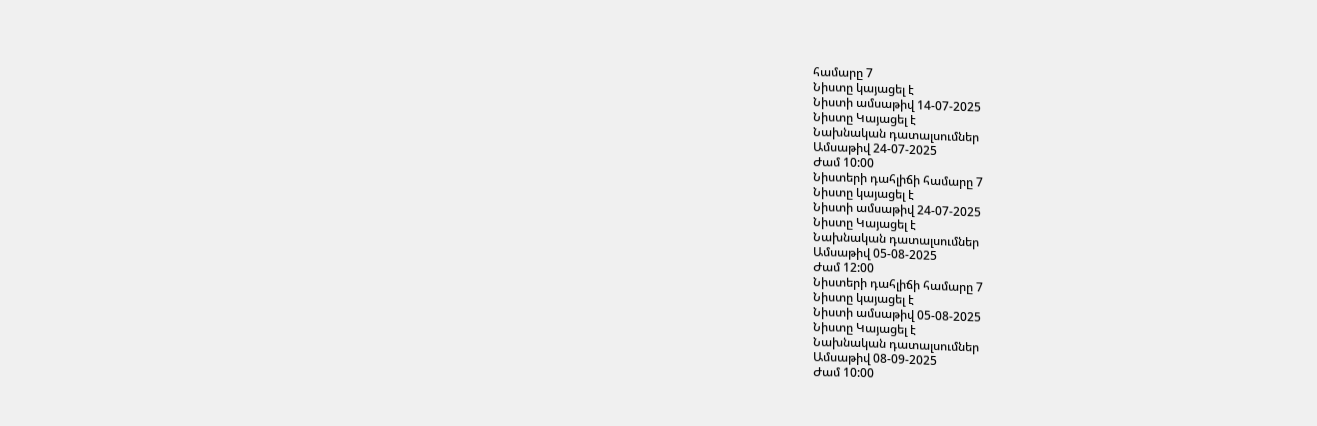համարը 7
Նիստը կայացել է
Նիստի ամսաթիվ 14-07-2025
Նիստը Կայացել է
Նախնական դատալսումներ
Ամսաթիվ 24-07-2025
Ժամ 10:00
Նիստերի դահլիճի համարը 7
Նիստը կայացել է
Նիստի ամսաթիվ 24-07-2025
Նիստը Կայացել է
Նախնական դատալսումներ
Ամսաթիվ 05-08-2025
Ժամ 12:00
Նիստերի դահլիճի համարը 7
Նիստը կայացել է
Նիստի ամսաթիվ 05-08-2025
Նիստը Կայացել է
Նախնական դատալսումներ
Ամսաթիվ 08-09-2025
Ժամ 10:00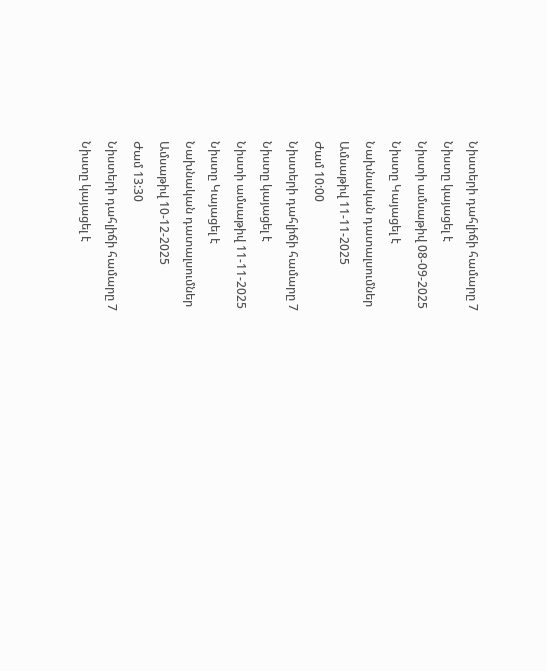Նիստերի դահլիճի համարը 7
Նիստը կայացել է
Նիստի ամսաթիվ 08-09-2025
Նիստը Կայացել է
Նախնական դատալսումներ
Ամսաթիվ 11-11-2025
Ժամ 10:00
Նիստերի դահլիճի համարը 7
Նիստը կայացել է
Նիստի ամսաթիվ 11-11-2025
Նիստը Կայացել է
Նախնական դատալսումներ
Ամսաթիվ 10-12-2025
Ժամ 13:30
Նիստերի դահլիճի համարը 7
Նիստը կայացել է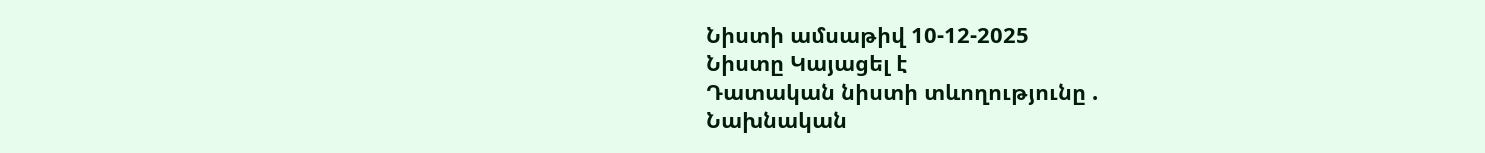Նիստի ամսաթիվ 10-12-2025
Նիստը Կայացել է
Դատական նիստի տևողությունը .
Նախնական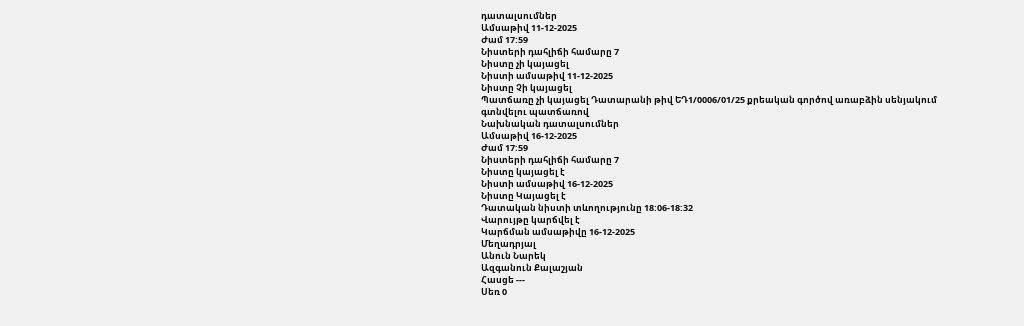դատալսումներ
Ամսաթիվ 11-12-2025
Ժամ 17:59
Նիստերի դահլիճի համարը 7
Նիստը չի կայացել
Նիստի ամսաթիվ 11-12-2025
Նիստը Չի կայացել
Պատճառը չի կայացել Դատարանի թիվ ԵԴ1/0006/01/25 քրեական գործով առաբձին սենյակում գտնվելու պատճառով
Նախնական դատալսումներ
Ամսաթիվ 16-12-2025
Ժամ 17:59
Նիստերի դահլիճի համարը 7
Նիստը կայացել է
Նիստի ամսաթիվ 16-12-2025
Նիստը Կայացել է
Դատական նիստի տևողությունը 18:06-18:32
Վարույթը կարճվել է
Կարճման ամսաթիվը 16-12-2025
Մեղադրյալ
Անուն Նարեկ
Ազգանուն Քալաշյան
Հասցե ---
Սեռ 0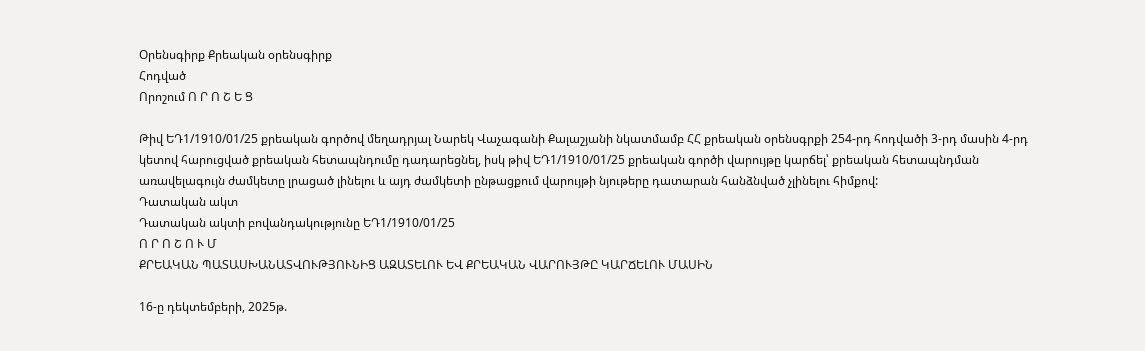Օրենսգիրք Քրեական օրենսգիրք
Հոդված
Որոշում Ո Ր Ո Շ Ե Ց

Թիվ ԵԴ1/1910/01/25 քրեական գործով մեղադրյալ Նարեկ Վաչագանի Քալաշյանի նկատմամբ ՀՀ քրեական օրենսգրքի 254-րդ հոդվածի 3-րդ մասին 4-րդ կետով հարուցված քրեական հետապնդումը դադարեցնել, իսկ թիվ ԵԴ1/1910/01/25 քրեական գործի վարույթը կարճել՝ քրեական հետապնդման առավելագույն ժամկետը լրացած լինելու և այդ ժամկետի ընթացքում վարույթի նյութերը դատարան հանձնված չլինելու հիմքով:
Դատական ակտ
Դատական ակտի բովանդակությունը ԵԴ1/1910/01/25
Ո Ր Ո Շ Ո Ւ Մ
ՔՐԵԱԿԱՆ ՊԱՏԱՍԽԱՆԱՏՎՈՒԹՅՈՒՆԻՑ ԱԶԱՏԵԼՈՒ ԵՎ ՔՐԵԱԿԱՆ ՎԱՐՈՒՅԹԸ ԿԱՐՃԵԼՈՒ ՄԱՍԻՆ

16-ը դեկտեմբերի, 2025թ.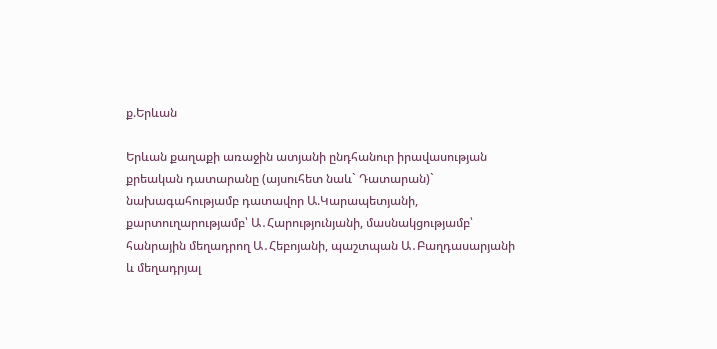ք.Երևան

Երևան քաղաքի առաջին ատյանի ընդհանուր իրավասության քրեական դատարանը (այսուհետ նաև` Դատարան)` նախագահությամբ դատավոր Ա.Կարապետյանի, քարտուղարությամբ՝ Ա․Հարությունյանի, մասնակցությամբ՝ հանրային մեղադրող Ա․Հեբոյանի, պաշտպան Ա․Բաղդասարյանի և մեղադրյալ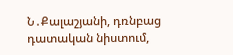Ն․Քալաշյանի, դռնբաց դատական նիստում,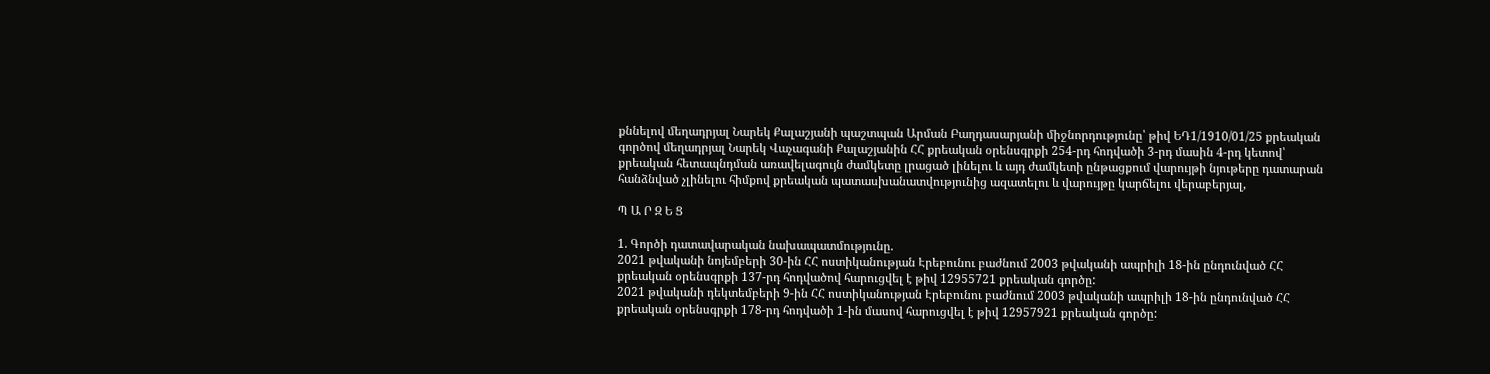քննելով մեղադրյալ Նարեկ Քալաշյանի պաշտպան Արման Բաղդասարյանի միջնորդությունը՝ թիվ ԵԴ1/1910/01/25 քրեական գործով մեղադրյալ Նարեկ Վաչագանի Քալաշյանին ՀՀ քրեական օրենսգրքի 254-րդ հոդվածի 3-րդ մասին 4-րդ կետով՝ քրեական հետապնդման առավելագույն ժամկետը լրացած լինելու և այդ ժամկետի ընթացքում վարույթի նյութերը դատարան հանձնված չլինելու հիմքով քրեական պատասխանատվությունից ազատելու և վարույթը կարճելու վերաբերյալ,

Պ Ա Ր Զ Ե Ց

1. Գործի դատավարական նախապատմությունը.
2021 թվականի նոյեմբերի 30-ին ՀՀ ոստիկանության Էրեբունու բաժնում 2003 թվականի ապրիլի 18-ին ընդունված ՀՀ քրեական օրենսգրքի 137-րդ հոդվածով հարուցվել է թիվ 12955721 քրեական գործը:
2021 թվականի դեկտեմբերի 9-ին ՀՀ ոստիկանության Էրեբունու բաժնում 2003 թվականի ապրիլի 18-ին ընդունված ՀՀ քրեական օրենսգրքի 178-րդ հոդվածի 1-ին մասով հարուցվել է թիվ 12957921 քրեական գործը: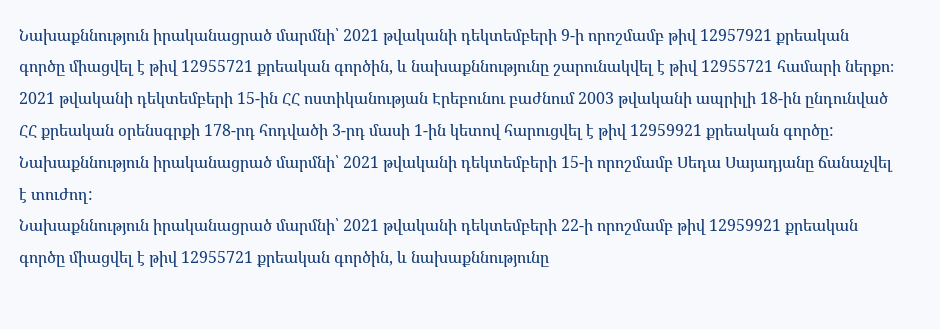Նախաքննություն իրականացրած մարմնի՝ 2021 թվականի դեկտեմբերի 9-ի որոշմամբ թիվ 12957921 քրեական գործը միացվել է թիվ 12955721 քրեական գործին, և նախաքննությունը շարունակվել է թիվ 12955721 համարի ներքո։
2021 թվականի դեկտեմբերի 15-ին ՀՀ ոստիկանության Էրեբունու բաժնում 2003 թվականի ապրիլի 18-ին ընդունված ՀՀ քրեական օրենսգրքի 178-րդ հոդվածի 3-րդ մասի 1-ին կետով հարուցվել է թիվ 12959921 քրեական գործը:
Նախաքննություն իրականացրած մարմնի՝ 2021 թվականի դեկտեմբերի 15-ի որոշմամբ Սեդա Սայադյանը ճանաչվել է տուժող:
Նախաքննություն իրականացրած մարմնի՝ 2021 թվականի դեկտեմբերի 22-ի որոշմամբ թիվ 12959921 քրեական գործը միացվել է թիվ 12955721 քրեական գործին, և նախաքննությունը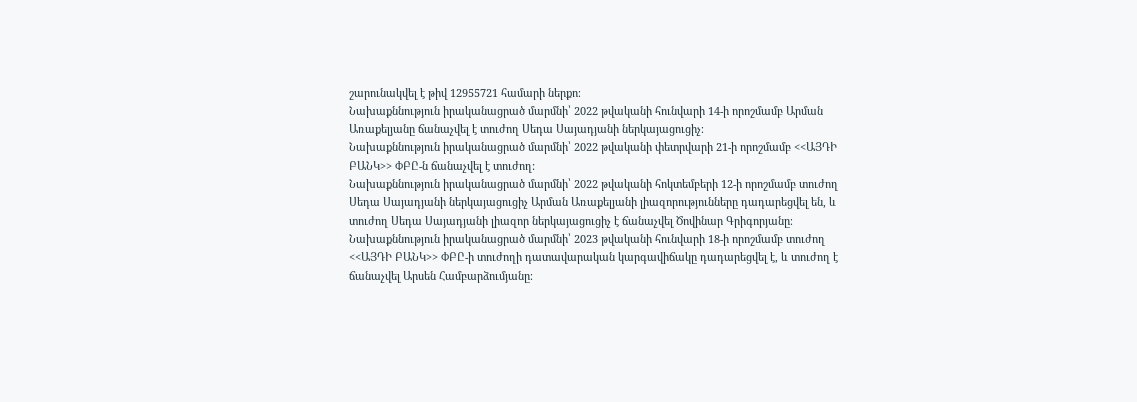շարունակվել է թիվ 12955721 համարի ներքո։
Նախաքննություն իրականացրած մարմնի՝ 2022 թվականի հունվարի 14-ի որոշմամբ Արման Առաքելյանը ճանաչվել է տուժող Սեդա Սայադյանի ներկայացուցիչ։
Նախաքննություն իրականացրած մարմնի՝ 2022 թվականի փետրվարի 21-ի որոշմամբ <<ԱՅԴԻ ԲԱՆԿ>> ՓԲԸ-ն ճանաչվել է տուժող:
Նախաքննություն իրականացրած մարմնի՝ 2022 թվականի հոկտեմբերի 12-ի որոշմամբ տուժող Սեդա Սայադյանի ներկայացուցիչ Արման Առաքելյանի լիազորությունները դադարեցվել են, և տուժող Սեդա Սայադյանի լիազոր ներկայացուցիչ է ճանաչվել Ծովինար Գրիգորյանը։
Նախաքննություն իրականացրած մարմնի՝ 2023 թվականի հունվարի 18-ի որոշմամբ տուժող <<ԱՅԴԻ ԲԱՆԿ>> ՓԲԸ-ի տուժողի դատավարական կարգավիճակը դադարեցվել է, և տուժող է ճանաչվել Արսեն Համբարձումյանը։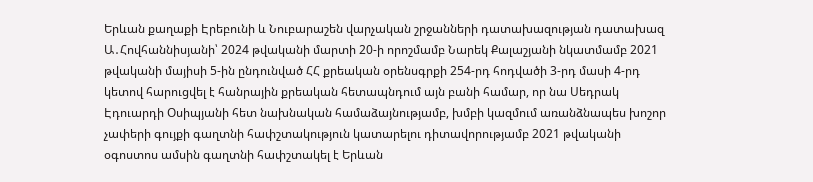Երևան քաղաքի Էրեբունի և Նուբարաշեն վարչական շրջանների դատախազության դատախազ Ա․Հովհաննիսյանի՝ 2024 թվականի մարտի 20-ի որոշմամբ Նարեկ Քալաշյանի նկատմամբ 2021 թվականի մայիսի 5-ին ընդունված ՀՀ քրեական օրենսգրքի 254-րդ հոդվածի 3-րդ մասի 4-րդ կետով հարուցվել է հանրային քրեական հետապնդում այն բանի համար, որ նա Սեդրակ Էդուարդի Օսիպյանի հետ նախնական համաձայնությամբ, խմբի կազմում առանձնապես խոշոր չափերի գույքի գաղտնի հափշտակություն կատարելու դիտավորությամբ 2021 թվականի օգոստոս ամսին գաղտնի հափշտակել է Երևան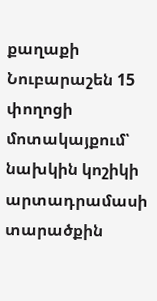քաղաքի Նուբարաշեն 15 փողոցի մոտակայքում՝ նախկին կոշիկի արտադրամասի տարածքին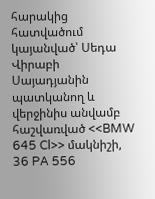հարակից հատվածում կայանված՝ Սեդա Վիրաբի Սայադյանին պատկանող և վերջինիս անվամբ հաշվառված <<BMW 645 Cl>> մակնիշի, 36 PA 556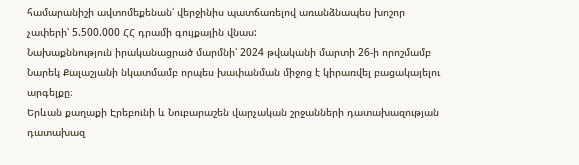համարանիշի ավտոմեքենան՝ վերջինիս պատճառելով առանձնապես խոշոր չափերի՝ 5.500.000 ՀՀ դրամի գույքային վնաս:
Նախաքննություն իրականացրած մարմնի՝ 2024 թվականի մարտի 26-ի որոշմամբ Նարեկ Քալաշյանի նկատմամբ որպես խափանման միջոց է կիրառվել բացակայելու արգելքը։
Երևան քաղաքի Էրեբունի և Նուբարաշեն վարչական շրջանների դատախազության դատախազ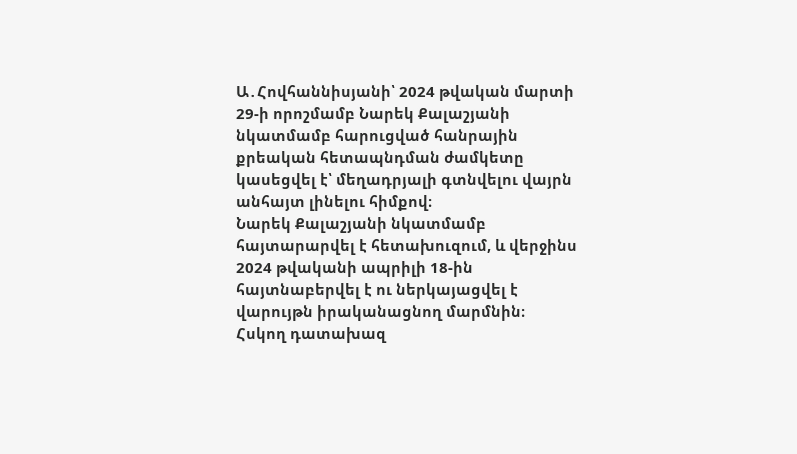Ա․Հովհաննիսյանի՝ 2024 թվական մարտի 29-ի որոշմամբ Նարեկ Քալաշյանի նկատմամբ հարուցված հանրային քրեական հետապնդման ժամկետը կասեցվել է՝ մեղադրյալի գտնվելու վայրն անհայտ լինելու հիմքով։
Նարեկ Քալաշյանի նկատմամբ հայտարարվել է հետախուզում, և վերջինս 2024 թվականի ապրիլի 18-ին հայտնաբերվել է ու ներկայացվել է վարույթն իրականացնող մարմնին։
Հսկող դատախազ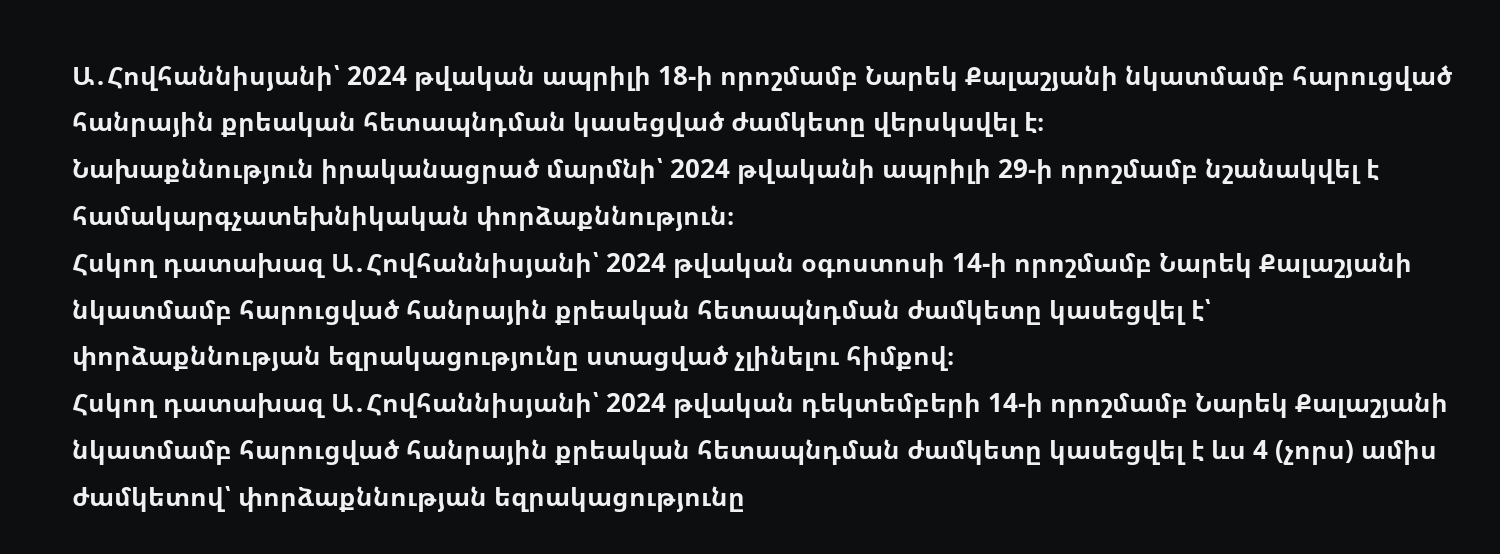Ա․Հովհաննիսյանի՝ 2024 թվական ապրիլի 18-ի որոշմամբ Նարեկ Քալաշյանի նկատմամբ հարուցված հանրային քրեական հետապնդման կասեցված ժամկետը վերսկսվել է։
Նախաքննություն իրականացրած մարմնի՝ 2024 թվականի ապրիլի 29-ի որոշմամբ նշանակվել է համակարգչատեխնիկական փորձաքննություն։
Հսկող դատախազ Ա․Հովհաննիսյանի՝ 2024 թվական օգոստոսի 14-ի որոշմամբ Նարեկ Քալաշյանի նկատմամբ հարուցված հանրային քրեական հետապնդման ժամկետը կասեցվել է՝ փորձաքննության եզրակացությունը ստացված չլինելու հիմքով։
Հսկող դատախազ Ա․Հովհաննիսյանի՝ 2024 թվական դեկտեմբերի 14-ի որոշմամբ Նարեկ Քալաշյանի նկատմամբ հարուցված հանրային քրեական հետապնդման ժամկետը կասեցվել է ևս 4 (չորս) ամիս ժամկետով՝ փորձաքննության եզրակացությունը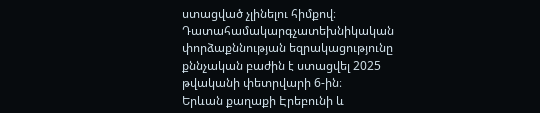ստացված չլինելու հիմքով։
Դատահամակարգչատեխնիկական փորձաքննության եզրակացությունը քննչական բաժին է ստացվել 2025 թվականի փետրվարի 6-ին։
Երևան քաղաքի Էրեբունի և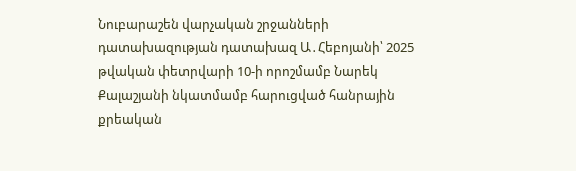Նուբարաշեն վարչական շրջանների դատախազության դատախազ Ա․Հեբոյանի՝ 2025 թվական փետրվարի 10-ի որոշմամբ Նարեկ Քալաշյանի նկատմամբ հարուցված հանրային քրեական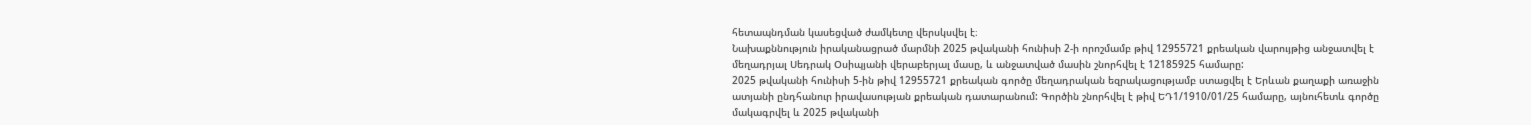հետապնդման կասեցված ժամկետը վերսկսվել է։
Նախաքննություն իրականացրած մարմնի 2025 թվականի հունիսի 2-ի որոշմամբ թիվ 12955721 քրեական վարույթից անջատվել է մեղադրյալ Սեդրակ Օսիպյանի վերաբերյալ մասը, և անջատված մասին շնորհվել է 12185925 համարը:
2025 թվականի հունիսի 5-ին թիվ 12955721 քրեական գործը մեղադրական եզրակացությամբ ստացվել է Երևան քաղաքի առաջին ատյանի ընդհանուր իրավասության քրեական դատարանում: Գործին շնորհվել է թիվ ԵԴ1/1910/01/25 համարը, այնուհետև գործը մակագրվել և 2025 թվականի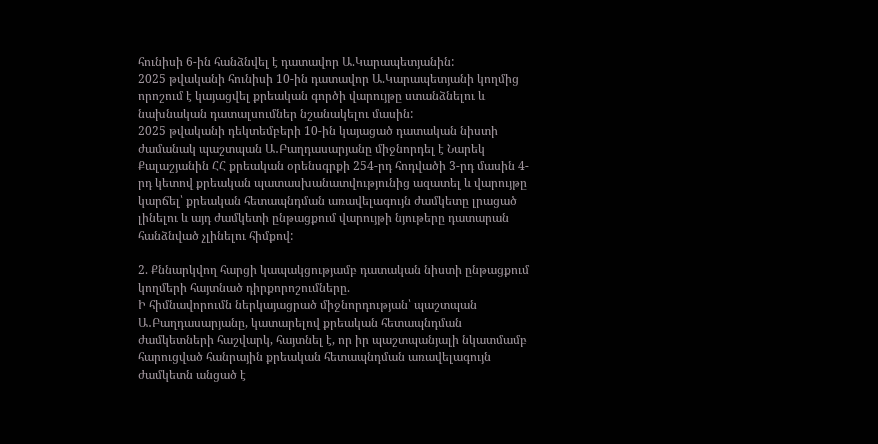հունիսի 6-ին հանձնվել է դատավոր Ա.Կարապետյանին:
2025 թվականի հունիսի 10-ին դատավոր Ա.Կարապետյանի կողմից որոշում է կայացվել քրեական գործի վարույթը ստանձնելու և նախնական դատալսումներ նշանակելու մասին:
2025 թվականի դեկտեմբերի 10-ին կայացած դատական նիստի ժամանակ պաշտպան Ա․Բաղդասարյանը միջնորդել է Նարեկ Քալաշյանին ՀՀ քրեական օրենսգրքի 254-րդ հոդվածի 3-րդ մասին 4-րդ կետով քրեական պատասխանատվությունից ազատել և վարույթը կարճել՝ քրեական հետապնդման առավելագույն ժամկետը լրացած լինելու և այդ ժամկետի ընթացքում վարույթի նյութերը դատարան հանձնված չլինելու հիմքով:

2. Քննարկվող հարցի կապակցությամբ դատական նիստի ընթացքում կողմերի հայտնած դիրքորոշումները.
Ի հիմնավորումն ներկայացրած միջնորդության՝ պաշտպան Ա․Բաղդասարյանը, կատարելով քրեական հետապնդման ժամկետների հաշվարկ, հայտնել է, որ իր պաշտպանյալի նկատմամբ հարուցված հանրային քրեական հետապնդման առավելագույն ժամկետն անցած է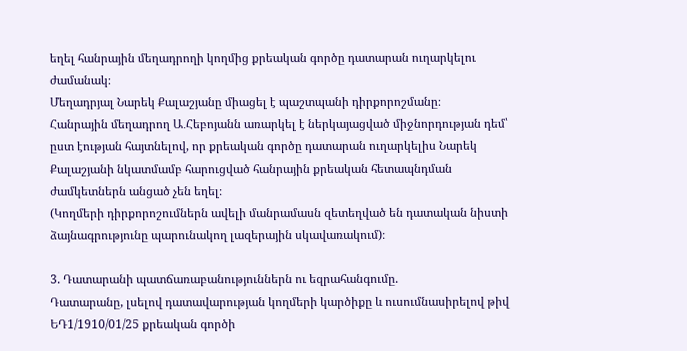եղել հանրային մեղադրողի կողմից քրեական գործը դատարան ուղարկելու ժամանակ։
Մեղադրյալ Նարեկ Քալաշյանը միացել է պաշտպանի դիրքորոշմանը։
Հանրային մեղադրող Ա․Հեբոյանն առարկել է ներկայացված միջնորդության դեմ՝ ըստ էության հայտնելով, որ քրեական գործը դատարան ուղարկելիս Նարեկ Քալաշյանի նկատմամբ հարուցված հանրային քրեական հետապնդման ժամկետներն անցած չեն եղել։
(Կողմերի դիրքորոշումներն ավելի մանրամասն զետեղված են դատական նիստի ձայնագրությունը պարունակող լազերային սկավառակում)։

3. Դատարանի պատճառաբանություններն ու եզրահանգումը.
Դատարանը, լսելով դատավարության կողմերի կարծիքը և ուսումնասիրելով թիվ ԵԴ1/1910/01/25 քրեական գործի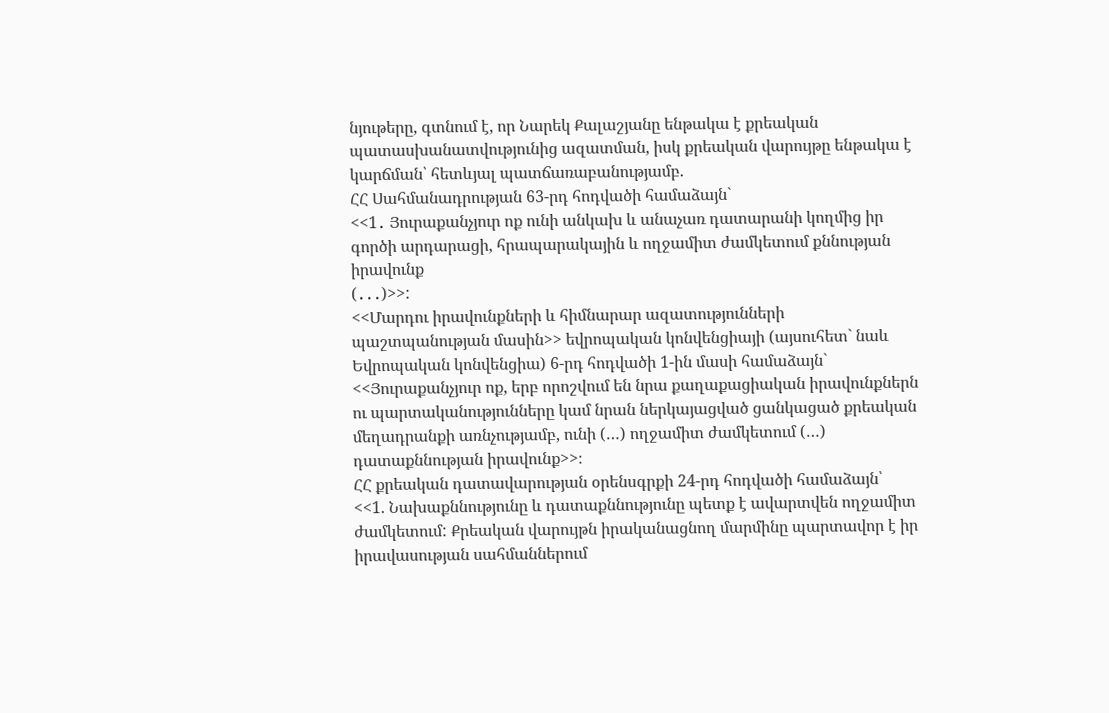նյութերը, գտնում է, որ Նարեկ Քալաշյանը ենթակա է քրեական պատասխանատվությունից ազատման, իսկ քրեական վարույթը ենթակա է կարճման՝ հետևյալ պատճառաբանությամբ.
ՀՀ Սահմանադրության 63-րդ հոդվածի համաձայն`
<<1․ Յուրաքանչյուր ոք ունի անկախ և անաչառ դատարանի կողմից իր գործի արդարացի, հրապարակային և ողջամիտ ժամկետում քննության իրավունք
(․․․)>>:
<<Մարդու իրավունքների և հիմնարար ազատությունների պաշտպանության մասին>> եվրոպական կոնվենցիայի (այսուհետ` նաև Եվրոպական կոնվենցիա) 6-րդ հոդվածի 1-ին մասի համաձայն` <<Յուրաքանչյուր ոք, երբ որոշվում են նրա քաղաքացիական իրավունքներն ու պարտականությունները կամ նրան ներկայացված ցանկացած քրեական մեղադրանքի առնչությամբ, ունի (…) ողջամիտ ժամկետում (…) դատաքննության իրավունք>>։
ՀՀ քրեական դատավարության օրենսգրքի 24-րդ հոդվածի համաձայն՝
<<1. Նախաքննությունը և դատաքննությունը պետք է ավարտվեն ողջամիտ ժամկետում: Քրեական վարույթն իրականացնող մարմինը պարտավոր է իր իրավասության սահմաններում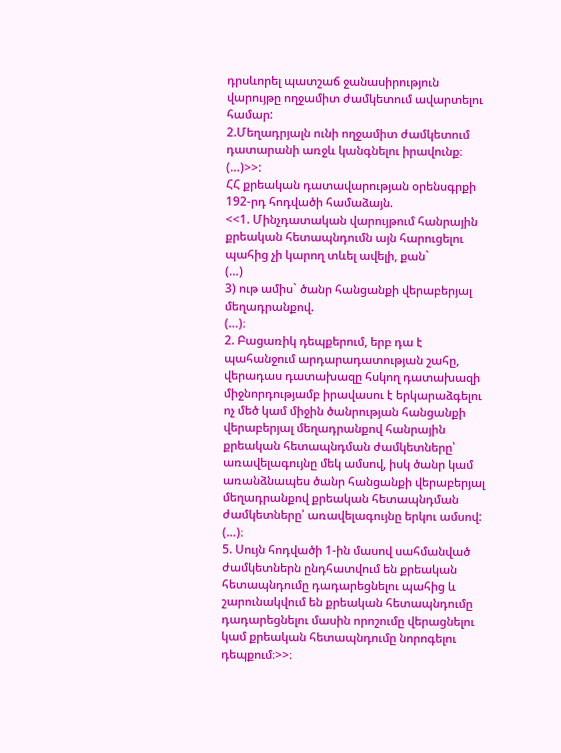դրսևորել պատշաճ ջանասիրություն վարույթը ողջամիտ ժամկետում ավարտելու համար:
2.Մեղադրյալն ունի ողջամիտ ժամկետում դատարանի առջև կանգնելու իրավունք։
(…)>>:
ՀՀ քրեական դատավարության օրենսգրքի 192-րդ հոդվածի համաձայն.
<<1. Մինչդատական վարույթում հանրային քրեական հետապնդումն այն հարուցելու պահից չի կարող տևել ավելի, քան`
(…)
3) ութ ամիս` ծանր հանցանքի վերաբերյալ մեղադրանքով.
(…)։
2. Բացառիկ դեպքերում, երբ դա է պահանջում արդարադատության շահը, վերադաս դատախազը հսկող դատախազի միջնորդությամբ իրավասու է երկարաձգելու ոչ մեծ կամ միջին ծանրության հանցանքի վերաբերյալ մեղադրանքով հանրային քրեական հետապնդման ժամկետները՝ առավելագույնը մեկ ամսով, իսկ ծանր կամ առանձնապես ծանր հանցանքի վերաբերյալ մեղադրանքով քրեական հետապնդման ժամկետները՝ առավելագույնը երկու ամսով:
(…)։
5. Սույն հոդվածի 1-ին մասով սահմանված ժամկետներն ընդհատվում են քրեական հետապնդումը դադարեցնելու պահից և շարունակվում են քրեական հետապնդումը դադարեցնելու մասին որոշումը վերացնելու կամ քրեական հետապնդումը նորոգելու դեպքում։>>։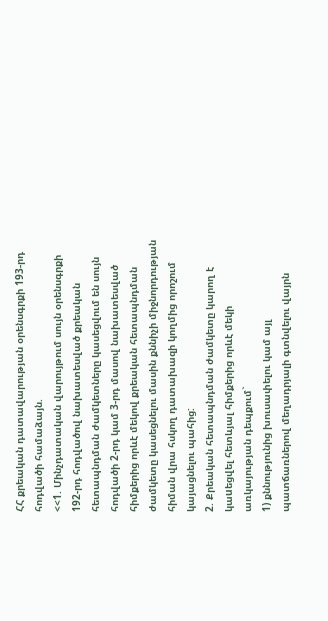ՀՀ քրեական դատավարության օրենսգրքի 193-րդ հոդվածի համաձայն.
<<1. Մինչդատական վարույթում սույն օրենսգրքի 192-րդ հոդվածով նախատեսված քրեական հետապնդման ժամկետները կասեցվում են սույն հոդվածի 2-րդ կամ 3-րդ մասով նախատեսված հիմքերից որևէ մեկով քրեական հետապնդման ժամկետը կասեցնելու մասին քննիչի միջնորդության հիման վրա հսկող դատախազի կողմից որոշում կայացնելու պահից:
2. Քրեական հետապնդման ժամկետը կարող է կաuեցվել հետևյալ հիմքերից որևէ մեկի առկայության դեպքում`
1) քննությունից խուսափելու կամ այլ պատճառներով մեղադրյալի գտնվելու վայրն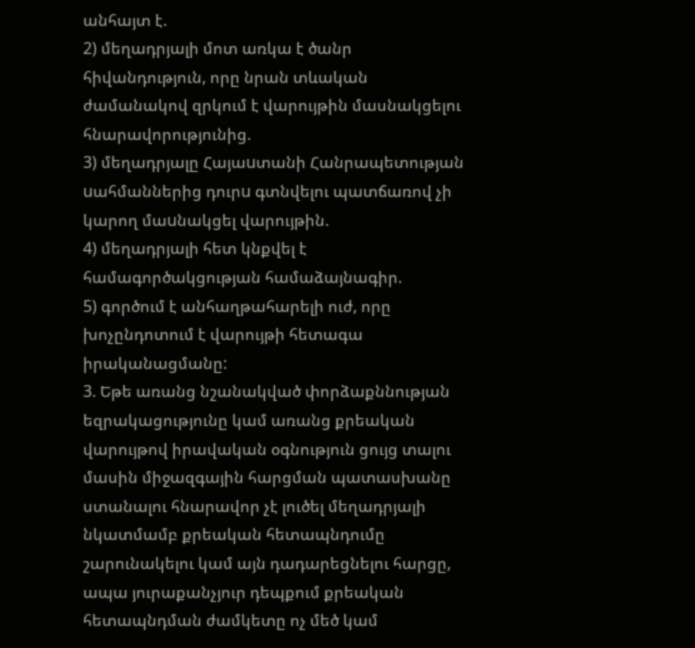անհայտ է.
2) մեղադրյալի մոտ առկա է ծանր հիվանդություն, որը նրան տևական ժամանակով զրկում է վարույթին մասնակցելու հնարավորությունից.
3) մեղադրյալը Հայաuտանի Հանրապետության uահմաններից դուրu գտնվելու պատճառով չի կարող մաuնակցել վարույթին.
4) մեղադրյալի հետ կնքվել է համագործակցության համաձայնագիր.
5) գործում է անհաղթահարելի ուժ, որը խոչընդոտում է վարույթի հետագա իրականացմանը:
3. Եթե առանց նշանակված փորձաքննության եզրակացությունը կամ առանց քրեական վարույթով իրավական օգնություն ցույց տալու մասին միջազգային հարցման պատասխանը ստանալու հնարավոր չէ լուծել մեղադրյալի նկատմամբ քրեական հետապնդումը շարունակելու կամ այն դադարեցնելու հարցը, ապա յուրաքանչյուր դեպքում քրեական հետապնդման ժամկետը ոչ մեծ կամ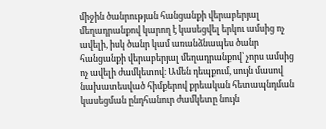միջին ծանրության հանցանքի վերաբերյալ մեղադրանքով կարող է կասեցվել երկու ամսից ոչ ավելի, իսկ ծանր կամ առանձնապես ծանր հանցանքի վերաբերյալ մեղադրանքով՝ չորս ամսից ոչ ավելի ժամկետով։ Ամեն դեպքում, սույն մասով նախատեսված հիմքերով քրեական հետապնդման կասեցման ընդհանուր ժամկետը նույն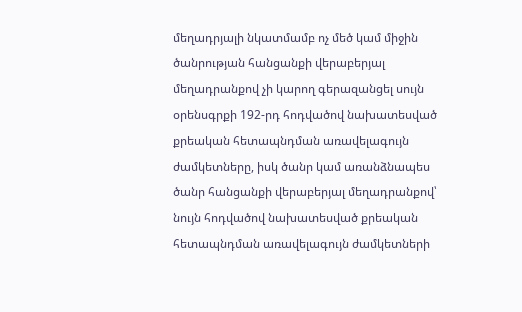մեղադրյալի նկատմամբ ոչ մեծ կամ միջին ծանրության հանցանքի վերաբերյալ մեղադրանքով չի կարող գերազանցել սույն օրենսգրքի 192-րդ հոդվածով նախատեսված քրեական հետապնդման առավելագույն ժամկետները, իսկ ծանր կամ առանձնապես ծանր հանցանքի վերաբերյալ մեղադրանքով՝ նույն հոդվածով նախատեսված քրեական հետապնդման առավելագույն ժամկետների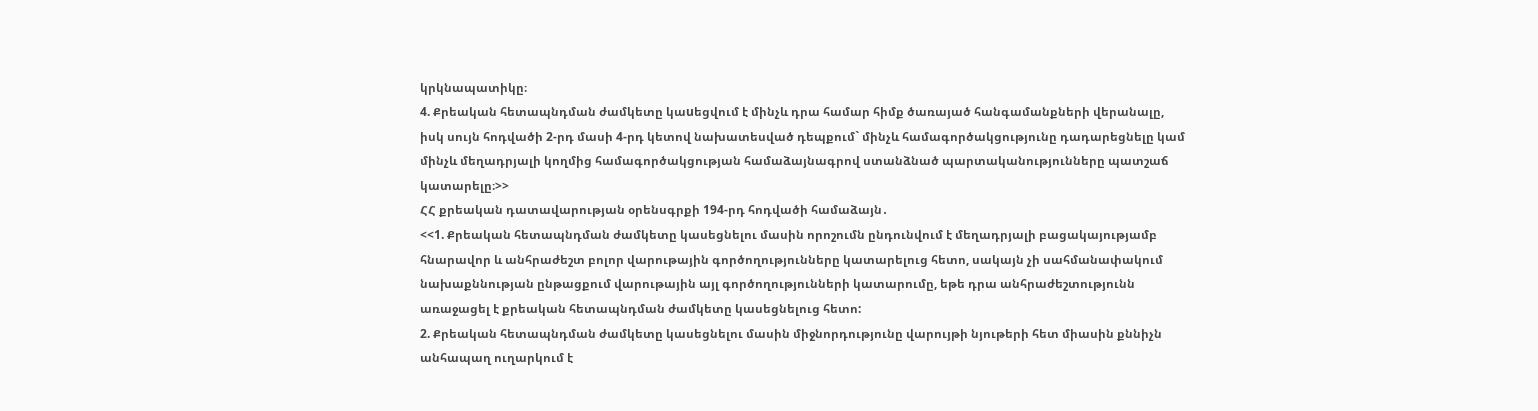կրկնապատիկը։
4. Քրեական հետապնդման ժամկետը կաuեցվում է մինչև դրա համար հիմք ծառայած հանգամանքների վերանալը, իսկ սույն հոդվածի 2-րդ մասի 4-րդ կետով նախատեսված դեպքում` մինչև համագործակցությունը դադարեցնելը կամ մինչև մեղադրյալի կողմից համագործակցության համաձայնագրով ստանձնած պարտականությունները պատշաճ կատարելը։>>
ՀՀ քրեական դատավարության օրենսգրքի 194-րդ հոդվածի համաձայն․
<<1. Քրեական հետապնդման ժամկետը կասեցնելու մասին որոշումն ընդունվում է մեղադրյալի բացակայությամբ հնարավոր և անհրաժեշտ բոլոր վարութային գործողությունները կատարելուց հետո, սակայն չի սահմանափակում նախաքննության ընթացքում վարութային այլ գործողությունների կատարումը, եթե դրա անհրաժեշտությունն առաջացել է քրեական հետապնդման ժամկետը կասեցնելուց հետո:
2. Քրեական հետապնդման ժամկետը կասեցնելու մասին միջնորդությունը վարույթի նյութերի հետ միասին քննիչն անհապաղ ուղարկում է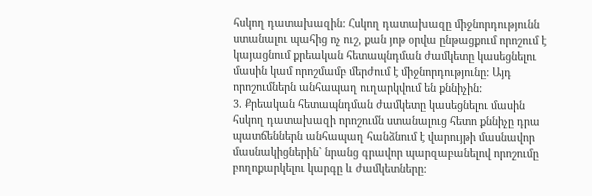հսկող դատախազին: Հսկող դատախազը միջնորդությունն ստանալու պահից ոչ ուշ, քան յոթ օրվա ընթացքում որոշում է կայացնում քրեական հետապնդման ժամկետը կասեցնելու մասին կամ որոշմամբ մերժում է միջնորդությունը: Այդ որոշումներն անհապաղ ուղարկվում են քննիչին:
3. Քրեական հետապնդման ժամկետը կասեցնելու մասին հսկող դատախազի որոշումն ստանալուց հետո քննիչը դրա պատճեններն անհապաղ հանձնում է վարույթի մասնավոր մասնակիցներին` նրանց գրավոր պարզաբանելով որոշումը բողոքարկելու կարգը և ժամկետները: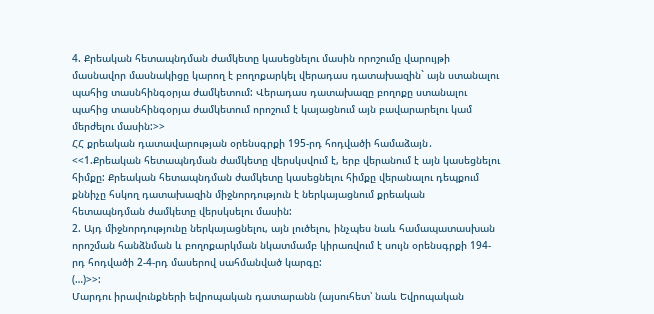4. Քրեական հետապնդման ժամկետը կասեցնելու մասին որոշումը վարույթի մասնավոր մասնակիցը կարող է բողոքարկել վերադաս դատախազին` այն ստանալու պահից տասնհինգօրյա ժամկետում: Վերադաս դատախազը բողոքը ստանալու պահից տասնհինգօրյա ժամկետում որոշում է կայացնում այն բավարարելու կամ մերժելու մասին:>>
ՀՀ քրեական դատավարության օրենսգրքի 195-րդ հոդվածի համաձայն․
<<1.Քրեական հետապնդման ժամկետը վերսկսվում է, երբ վերանում է այն կասեցնելու հիմքը: Քրեական հետապնդման ժամկետը կասեցնելու հիմքը վերանալու դեպքում քննիչը հսկող դատախազին միջնորդություն է ներկայացնում քրեական հետապնդման ժամկետը վերսկսելու մասին:
2. Այդ միջնորդությունը ներկայացնելու, այն լուծելու, ինչպես նաև համապատասխան որոշման հանձնման և բողոքարկման նկատմամբ կիրառվում է սույն օրենսգրքի 194-րդ հոդվածի 2-4-րդ մասերով սահմանված կարգը:
(…)>>:
Մարդու իրավունքների եվրոպական դատարանն (այսուհետ՝ նաև Եվրոպական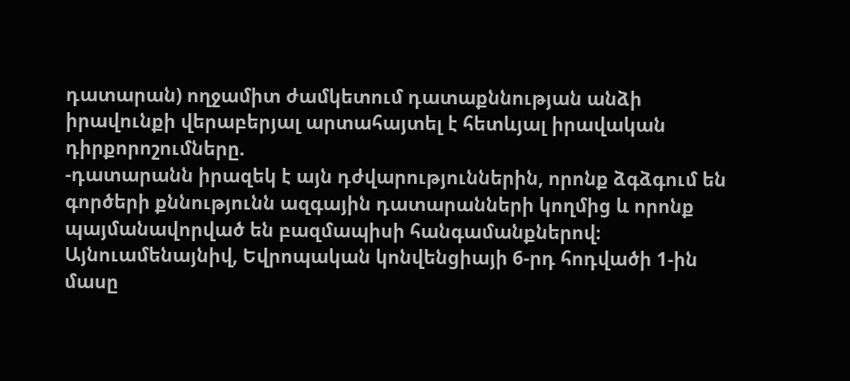դատարան) ողջամիտ ժամկետում դատաքննության անձի իրավունքի վերաբերյալ արտահայտել է հետևյալ իրավական դիրքորոշումները.
-դատարանն իրազեկ է այն դժվարություններին, որոնք ձգձգում են գործերի քննությունն ազգային դատարանների կողմից և որոնք պայմանավորված են բազմապիսի հանգամանքներով։ Այնուամենայնիվ, Եվրոպական կոնվենցիայի 6-րդ հոդվածի 1-ին մասը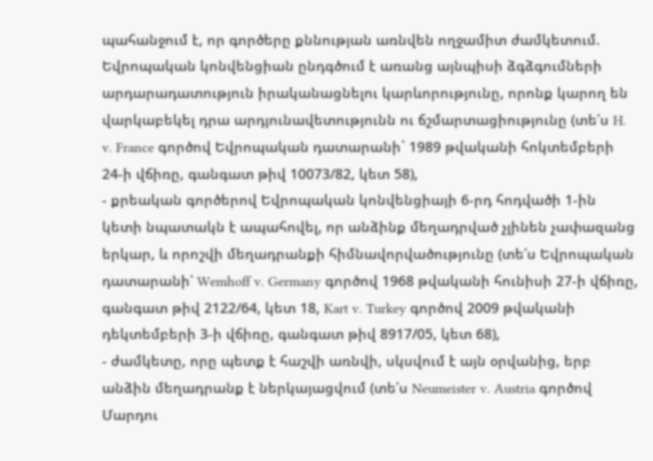պահանջում է, որ գործերը քննության առնվեն ողջամիտ ժամկետում. Եվրոպական կոնվենցիան ընդգծում է առանց այնպիսի ձգձգումների արդարադատություն իրականացնելու կարևորությունը, որոնք կարող են վարկաբեկել դրա արդյունավետությունն ու ճշմարտացիությունը (տե՛ս H. v. France գործով Եվրոպական դատարանի` 1989 թվականի հոկտեմբերի 24-ի վճիռը, գանգատ թիվ 10073/82, կետ 58),
- քրեական գործերով Եվրոպական կոնվենցիայի 6-րդ հոդվածի 1-ին կետի նպատակն է ապահովել, որ անձինք մեղադրված չլինեն չափազանց երկար, և որոշվի մեղադրանքի հիմնավորվածությունը (տե՛ս Եվրոպական դատարանի՝ Wemhoff v. Germany գործով 1968 թվականի հունիսի 27-ի վճիռը, գանգատ թիվ 2122/64, կետ 18, Kart v. Turkey գործով 2009 թվականի դեկտեմբերի 3-ի վճիռը, գանգատ թիվ 8917/05, կետ 68),
- ժամկետը, որը պետք է հաշվի առնվի, սկսվում է այն օրվանից, երբ անձին մեղադրանք է ներկայացվում (տե՛ս Neumeister v. Austria գործով Մարդու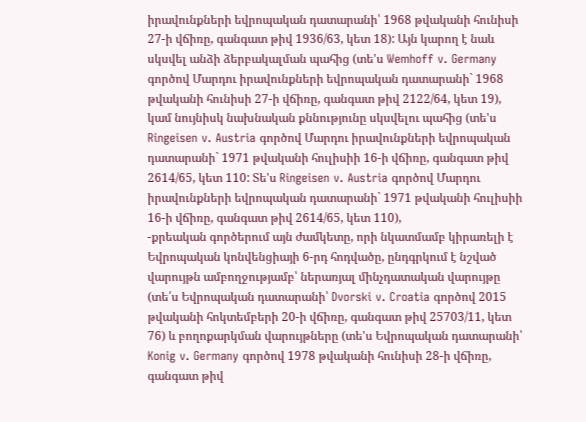իրավունքների եվրոպական դատարանի՝ 1968 թվականի հունիսի 27-ի վճիռը, գանգատ թիվ 1936/63, կետ 18): Այն կարող է նաև սկսվել անձի ձերբակալման պահից (տե'ս Wemhoff v. Germany գործով Մարդու իրավունքների եվրոպական դատարանի` 1968 թվականի հունիսի 27-ի վճիռը, գանգատ թիվ 2122/64, կետ 19), կամ նույնիսկ նախնական քննությունը սկսվելու պահից (տե'ս Ringeisen v. Austria գործով Մարդու իրավունքների եվրոպական դատարանի` 1971 թվականի հուլիսիի 16-ի վճիռը, գանգատ թիվ 2614/65, կետ 110: Տե'ս Ringeisen v. Austria գործով Մարդու իրավունքների եվրոպական դատարանի` 1971 թվականի հուլիսիի 16-ի վճիռը, գանգատ թիվ 2614/65, կետ 110),
-քրեական գործերում այն ժամկետը, որի նկատմամբ կիրառելի է Եվրոպական կոնվենցիայի 6-րդ հոդվածը, ընդգրկում է նշված վարույթն ամբողջությամբ՝ ներառյալ մինչդատական վարույթը (տե՛ս Եվրոպական դատարանի՝ Dvorski v. Croatia գործով 2015 թվականի հոկտեմբերի 20-ի վճիռը, գանգատ թիվ 25703/11, կետ 76) և բողոքարկման վարույթները (տե'ս Եվրոպական դատարանի՝ Konig v. Germany գործով 1978 թվականի հունիսի 28-ի վճիռը, գանգատ թիվ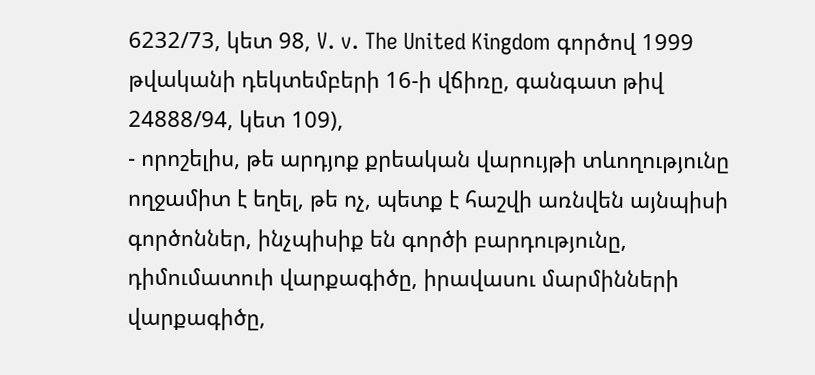6232/73, կետ 98, V. v. The United Kingdom գործով 1999 թվականի դեկտեմբերի 16-ի վճիռը, գանգատ թիվ 24888/94, կետ 109),
- որոշելիս, թե արդյոք քրեական վարույթի տևողությունը ողջամիտ է եղել, թե ոչ, պետք է հաշվի առնվեն այնպիսի գործոններ, ինչպիսիք են գործի բարդությունը, դիմումատուի վարքագիծը, իրավասու մարմինների վարքագիծը,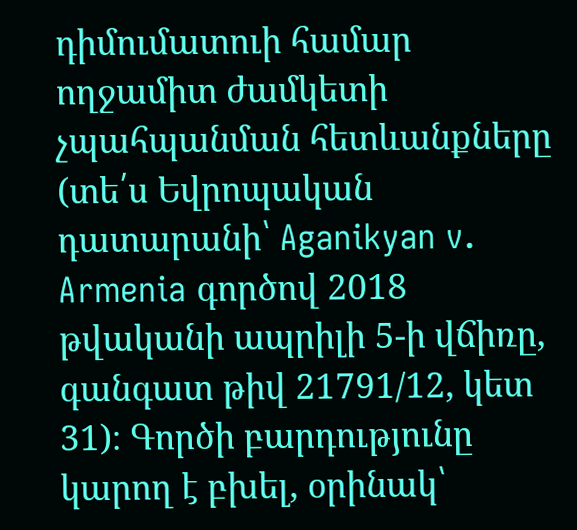դիմումատուի համար ողջամիտ ժամկետի չպահպանման հետևանքները (տե՛ս Եվրոպական դատարանի՝ Aganikyan v. Armenia գործով 2018 թվականի ապրիլի 5-ի վճիռը, գանգատ թիվ 21791/12, կետ 31)։ Գործի բարդությունը կարող է բխել, օրինակ՝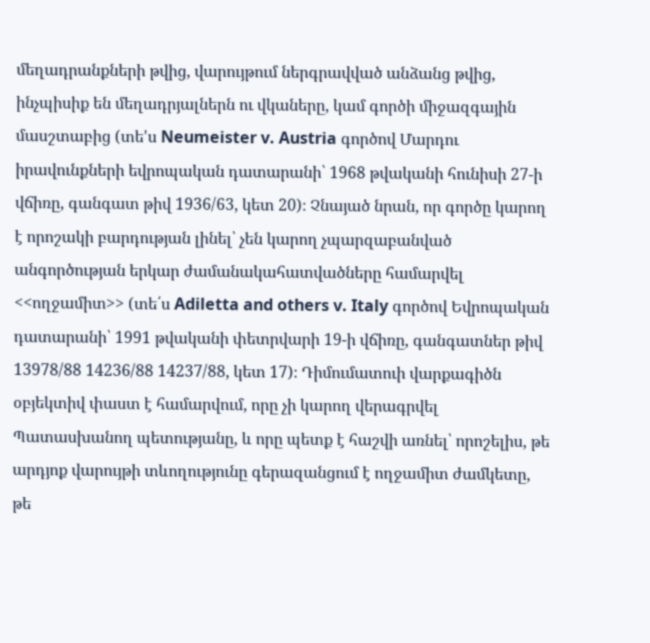մեղադրանքների թվից, վարույթում ներգրավված անձանց թվից, ինչպիսիք են մեղադրյալներն ու վկաները, կամ գործի միջազգային մասշտաբից (տե'ս Neumeister v. Austria գործով Մարդու իրավունքների եվրոպական դատարանի՝ 1968 թվականի հունիսի 27-ի վճիռը, գանգատ թիվ 1936/63, կետ 20)։ Չնայած նրան, որ գործը կարող է որոշակի բարդության լինել՝ չեն կարող չպարզաբանված անգործության երկար ժամանակահատվածները համարվել <<ողջամիտ>> (տե՛ս Adiletta and others v. Italy գործով Եվրոպական դատարանի՝ 1991 թվականի փետրվարի 19-ի վճիռը, գանգատներ թիվ 13978/88 14236/88 14237/88, կետ 17)։ Դիմումատուի վարքագիծն օբյեկտիվ փաստ է համարվում, որը չի կարող վերագրվել Պատասխանող պետությանը, և որը պետք է հաշվի առնել՝ որոշելիս, թե արդյոք վարույթի տևողությունը գերազանցում է ողջամիտ ժամկետը, թե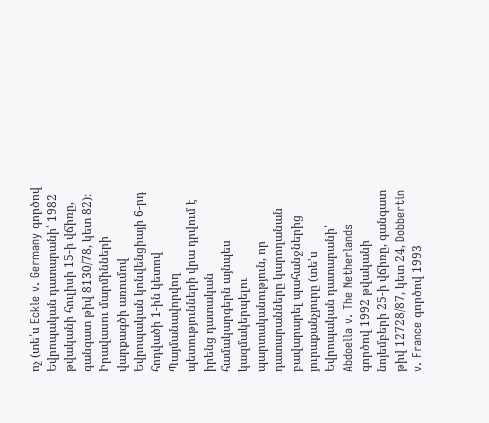ոչ (տե՛ս Eckle v. Germany գործով Եվրոպական դատարանի՝ 1982 թվականի հուլիսի 15-ի վճիռը, գանգատ թիվ 8130/78, կետ 82)։ Իրավասու մարմինների վարքագծի առումով Եվրոպական կոնվենցիայի 6-րդ հոդվածի 1-ին կետով Պայմանավորվող պետությունների վրա դրվում է իրենց դատական համակարգերն այնպես կազմակերպելու պարտականություն, որ դատարանները կարողանան բավարարել պահանջներից յուրաքանչյուրը (տե'ս Եվրոպական դատարանի՝ Abdoella v. The Netherlands գործով 1992 թվականի նոյեմբերի 25-ի վճիռը, գանգատ թիվ 12728/87, կետ 24, Dobbertin v. France գործով 1993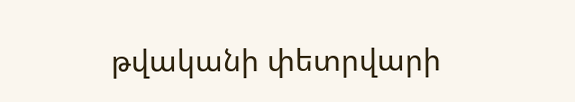թվականի փետրվարի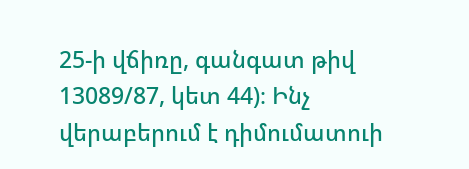25-ի վճիռը, գանգատ թիվ 13089/87, կետ 44)։ Ինչ վերաբերում է դիմումատուի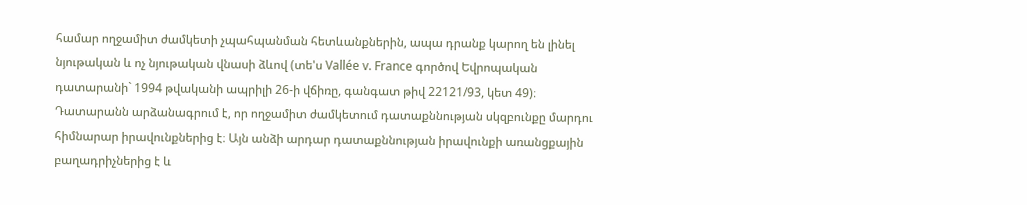համար ողջամիտ ժամկետի չպահպանման հետևանքներին, ապա դրանք կարող են լինել նյութական և ոչ նյութական վնասի ձևով (տե'ս Vallée v. France գործով Եվրոպական դատարանի` 1994 թվականի ապրիլի 26-ի վճիռը, գանգատ թիվ 22121/93, կետ 49)։
Դատարանն արձանագրում է, որ ողջամիտ ժամկետում դատաքննության սկզբունքը մարդու հիմնարար իրավունքներից է։ Այն անձի արդար դատաքննության իրավունքի առանցքային բաղադրիչներից է և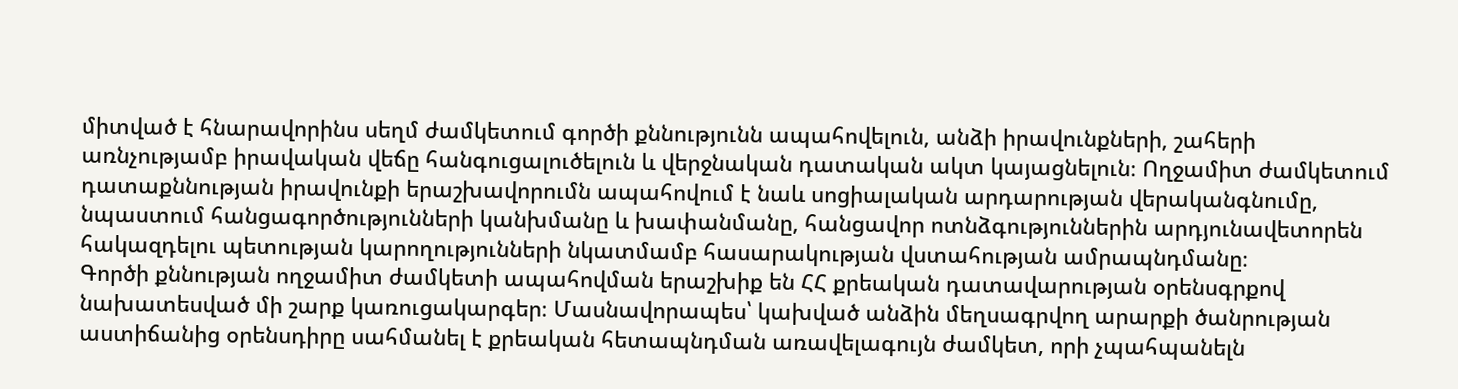միտված է հնարավորինս սեղմ ժամկետում գործի քննությունն ապահովելուն, անձի իրավունքների, շահերի առնչությամբ իրավական վեճը հանգուցալուծելուն և վերջնական դատական ակտ կայացնելուն։ Ողջամիտ ժամկետում դատաքննության իրավունքի երաշխավորումն ապահովում է նաև սոցիալական արդարության վերականգնումը, նպաստում հանցագործությունների կանխմանը և խափանմանը, հանցավոր ոտնձգություններին արդյունավետորեն հակազդելու պետության կարողությունների նկատմամբ հասարակության վստահության ամրապնդմանը։
Գործի քննության ողջամիտ ժամկետի ապահովման երաշխիք են ՀՀ քրեական դատավարության օրենսգրքով նախատեսված մի շարք կառուցակարգեր։ Մասնավորապես՝ կախված անձին մեղսագրվող արարքի ծանրության աստիճանից օրենսդիրը սահմանել է քրեական հետապնդման առավելագույն ժամկետ, որի չպահպանելն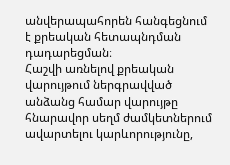անվերապահորեն հանգեցնում է քրեական հետապնդման դադարեցման։
Հաշվի առնելով քրեական վարույթում ներգրավված անձանց համար վարույթը հնարավոր սեղմ ժամկետներում ավարտելու կարևորությունը,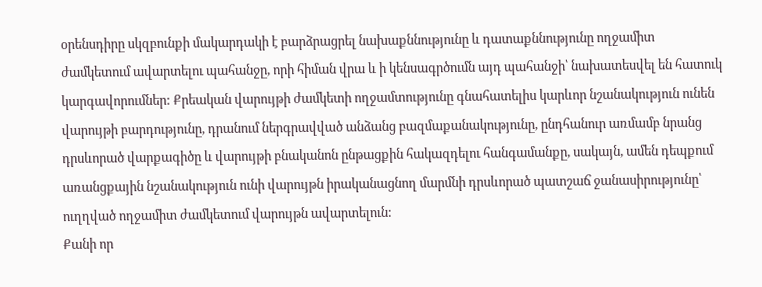օրենսդիրը սկզբունքի մակարդակի է բարձրացրել նախաքննությունը և դատաքննությունը ողջամիտ ժամկետում ավարտելու պահանջը, որի հիման վրա և ի կենսագրծումն այդ պահանջի՝ նախատեսվել են հատուկ կարգավորումներ: Քրեական վարույթի ժամկետի ողջամտությունը գնահատելիս կարևոր նշանակություն ունեն վարույթի բարդությունը, դրանում ներգրավված անձանց բազմաքանակությունը, ընդհանուր առմամբ նրանց դրսևորած վարքագիծը և վարույթի բնականոն ընթացքին հակազդելու հանգամանքը, սակայն, ամեն դեպքում առանցքային նշանակություն ունի վարույթն իրականացնող մարմնի դրսևորած պատշաճ ջանասիրությունը՝ ուղղված ողջամիտ ժամկետում վարույթն ավարտելուն:
Քանի որ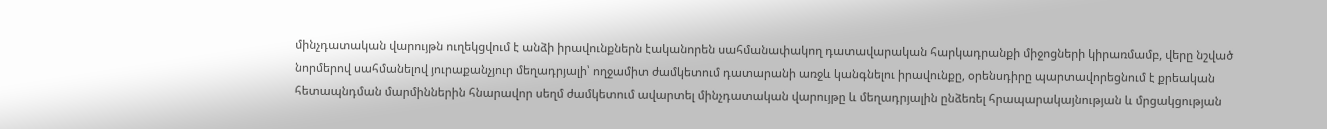մինչդատական վարույթն ուղեկցվում է անձի իրավունքներն էականորեն սահմանափակող դատավարական հարկադրանքի միջոցների կիրառմամբ, վերը նշված նորմերով սահմանելով յուրաքանչյուր մեղադրյալի՝ ողջամիտ ժամկետում դատարանի առջև կանգնելու իրավունքը, օրենսդիրը պարտավորեցնում է քրեական հետապնդման մարմիններին հնարավոր սեղմ ժամկետում ավարտել մինչդատական վարույթը և մեղադրյալին ընձեռել հրապարակայնության և մրցակցության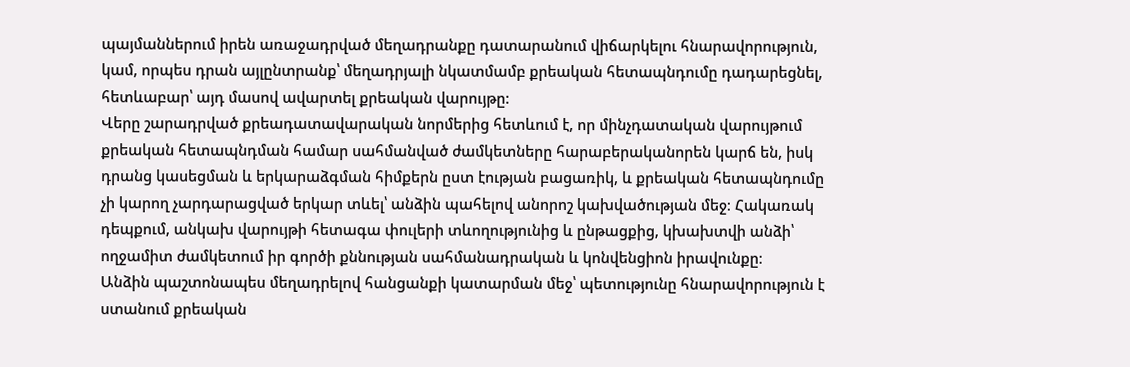պայմաններում իրեն առաջադրված մեղադրանքը դատարանում վիճարկելու հնարավորություն, կամ, որպես դրան այլընտրանք՝ մեղադրյալի նկատմամբ քրեական հետապնդումը դադարեցնել, հետևաբար՝ այդ մասով ավարտել քրեական վարույթը:
Վերը շարադրված քրեադատավարական նորմերից հետևում է, որ մինչդատական վարույթում քրեական հետապնդման համար սահմանված ժամկետները հարաբերականորեն կարճ են, իսկ դրանց կասեցման և երկարաձգման հիմքերն ըստ էության բացառիկ, և քրեական հետապնդումը չի կարող չարդարացված երկար տևել՝ անձին պահելով անորոշ կախվածության մեջ։ Հակառակ դեպքում, անկախ վարույթի հետագա փուլերի տևողությունից և ընթացքից, կխախտվի անձի՝ ողջամիտ ժամկետում իր գործի քննության սահմանադրական և կոնվենցիոն իրավունքը։
Անձին պաշտոնապես մեղադրելով հանցանքի կատարման մեջ՝ պետությունը հնարավորություն է ստանում քրեական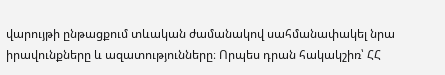վարույթի ընթացքում տևական ժամանակով սահմանափակել նրա իրավունքները և ազատությունները։ Որպես դրան հակակշիռ՝ ՀՀ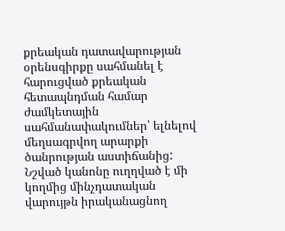քրեական դատավարության օրենսգիրքը սահմանել է հարուցված քրեական հետապնդման համար ժամկետային սահմանափակումներ՝ ելնելով մեղսագրվող արարքի ծանրության աստիճանից: Նշված կանոնը ուղղված է մի կողմից մինչդատական վարույթն իրականացնող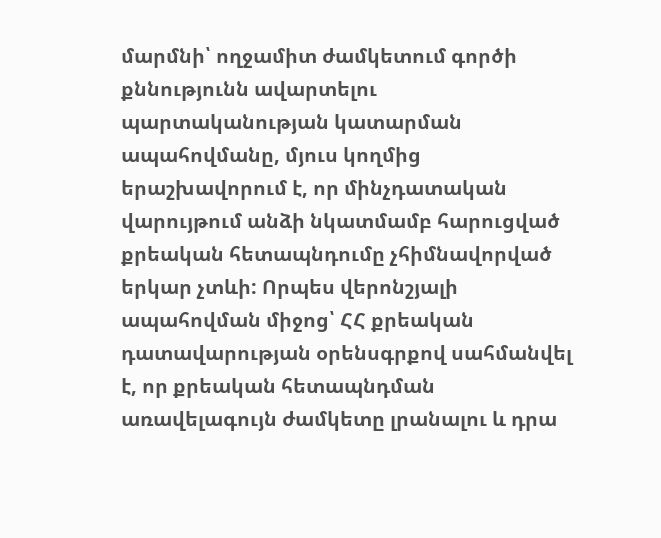մարմնի՝ ողջամիտ ժամկետում գործի քննությունն ավարտելու պարտականության կատարման ապահովմանը, մյուս կողմից երաշխավորում է, որ մինչդատական վարույթում անձի նկատմամբ հարուցված քրեական հետապնդումը չհիմնավորված երկար չտևի: Որպես վերոնշյալի ապահովման միջոց՝ ՀՀ քրեական դատավարության օրենսգրքով սահմանվել է, որ քրեական հետապնդման առավելագույն ժամկետը լրանալու և դրա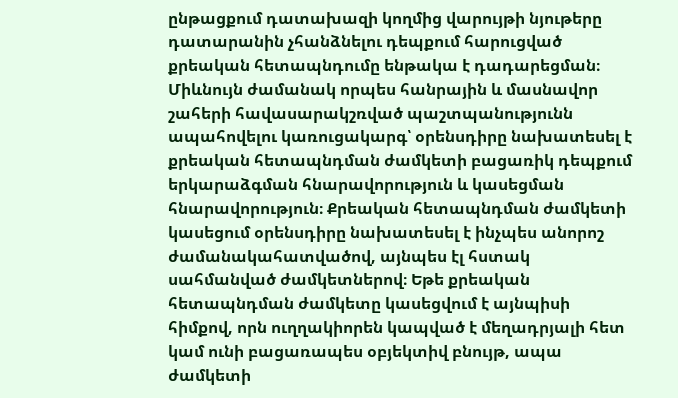ընթացքում դատախազի կողմից վարույթի նյութերը դատարանին չհանձնելու դեպքում հարուցված քրեական հետապնդումը ենթակա է դադարեցման։
Միևնույն ժամանակ որպես հանրային և մասնավոր շահերի հավասարակշռված պաշտպանությունն ապահովելու կառուցակարգ՝ օրենսդիրը նախատեսել է քրեական հետապնդման ժամկետի բացառիկ դեպքում երկարաձգման հնարավորություն և կասեցման հնարավորություն։ Քրեական հետապնդման ժամկետի կասեցում օրենսդիրը նախատեսել է ինչպես անորոշ ժամանակահատվածով, այնպես էլ հստակ սահմանված ժամկետներով։ Եթե քրեական հետապնդման ժամկետը կասեցվում է այնպիսի հիմքով, որն ուղղակիորեն կապված է մեղադրյալի հետ կամ ունի բացառապես օբյեկտիվ բնույթ, ապա ժամկետի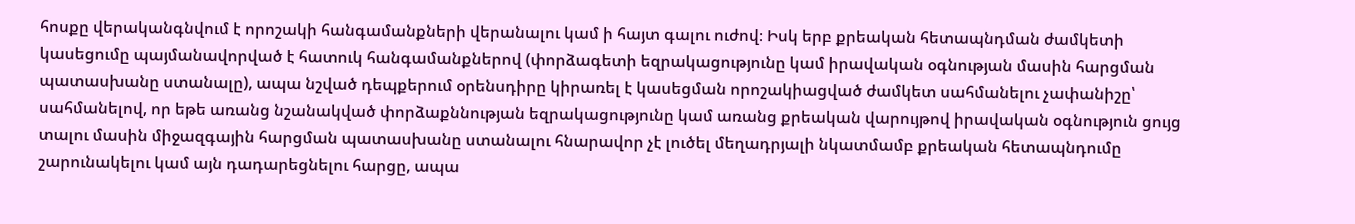հոսքը վերականգնվում է որոշակի հանգամանքների վերանալու կամ ի հայտ գալու ուժով։ Իսկ երբ քրեական հետապնդման ժամկետի կասեցումը պայմանավորված է հատուկ հանգամանքներով (փորձագետի եզրակացությունը կամ իրավական օգնության մասին հարցման պատասխանը ստանալը), ապա նշված դեպքերում օրենսդիրը կիրառել է կասեցման որոշակիացված ժամկետ սահմանելու չափանիշը՝ սահմանելով, որ եթե առանց նշանակված փորձաքննության եզրակացությունը կամ առանց քրեական վարույթով իրավական օգնություն ցույց տալու մասին միջազգային հարցման պատասխանը ստանալու հնարավոր չէ լուծել մեղադրյալի նկատմամբ քրեական հետապնդումը շարունակելու կամ այն դադարեցնելու հարցը, ապա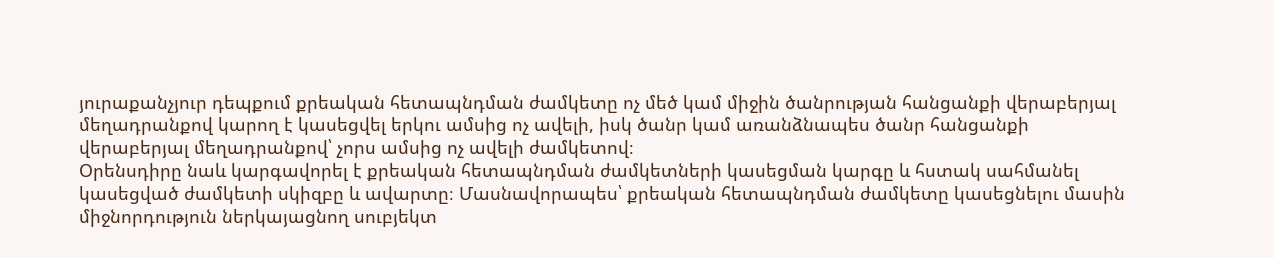յուրաքանչյուր դեպքում քրեական հետապնդման ժամկետը ոչ մեծ կամ միջին ծանրության հանցանքի վերաբերյալ մեղադրանքով կարող է կասեցվել երկու ամսից ոչ ավելի, իսկ ծանր կամ առանձնապես ծանր հանցանքի վերաբերյալ մեղադրանքով՝ չորս ամսից ոչ ավելի ժամկետով։
Օրենսդիրը նաև կարգավորել է քրեական հետապնդման ժամկետների կասեցման կարգը և հստակ սահմանել կասեցված ժամկետի սկիզբը և ավարտը։ Մասնավորապես՝ քրեական հետապնդման ժամկետը կասեցնելու մասին միջնորդություն ներկայացնող սուբյեկտ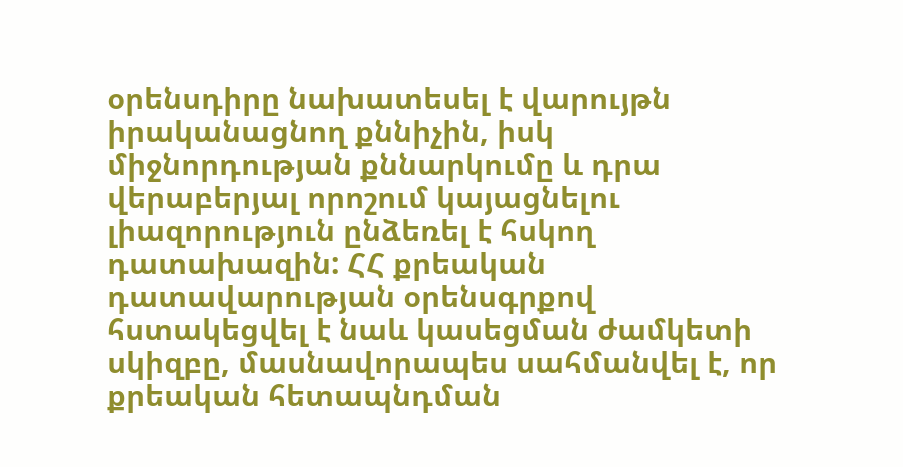օրենսդիրը նախատեսել է վարույթն իրականացնող քննիչին, իսկ միջնորդության քննարկումը և դրա վերաբերյալ որոշում կայացնելու լիազորություն ընձեռել է հսկող դատախազին: ՀՀ քրեական դատավարության օրենսգրքով հստակեցվել է նաև կասեցման ժամկետի սկիզբը, մասնավորապես սահմանվել է, որ քրեական հետապնդման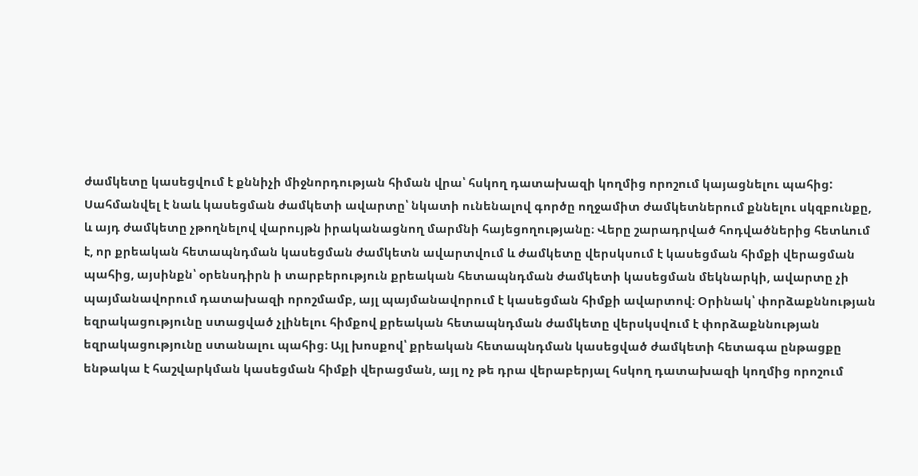ժամկետը կասեցվում է քննիչի միջնորդության հիման վրա՝ հսկող դատախազի կողմից որոշում կայացնելու պահից: Սահմանվել է նաև կասեցման ժամկետի ավարտը՝ նկատի ունենալով գործը ողջամիտ ժամկետներում քննելու սկզբունքը, և այդ ժամկետը չթողնելով վարույթն իրականացնող մարմնի հայեցողությանը։ Վերը շարադրված հոդվածներից հետևում է, որ քրեական հետապնդման կասեցման ժամկետն ավարտվում և ժամկետը վերսկսում է կասեցման հիմքի վերացման պահից, այսինքն՝ օրենսդիրն ի տարբերություն քրեական հետապնդման ժամկետի կասեցման մեկնարկի, ավարտը չի պայմանավորում դատախազի որոշմամբ, այլ պայմանավորում է կասեցման հիմքի ավարտով։ Օրինակ՝ փորձաքննության եզրակացությունը ստացված չլինելու հիմքով քրեական հետապնդման ժամկետը վերսկսվում է փորձաքննության եզրակացությունը ստանալու պահից։ Այլ խոսքով՝ քրեական հետապնդման կասեցված ժամկետի հետագա ընթացքը ենթակա է հաշվարկման կասեցման հիմքի վերացման, այլ ոչ թե դրա վերաբերյալ հսկող դատախազի կողմից որոշում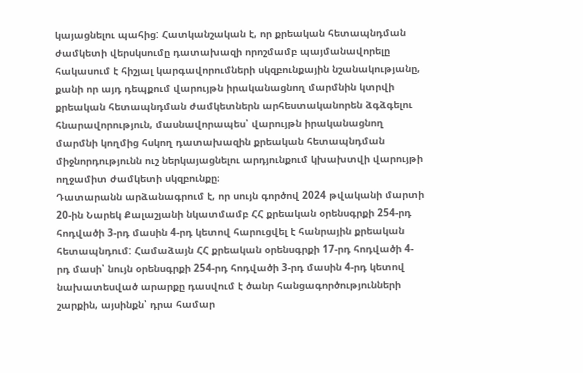կայացնելու պահից: Հատկանշական է, որ քրեական հետապնդման ժամկետի վերսկսումը դատախազի որոշմամբ պայմանավորելը հակասում է հիշյալ կարգավորումների սկզբունքային նշանակությանը, քանի որ այդ դեպքում վարույթն իրականացնող մարմնին կտրվի քրեական հետապնդման ժամկետներն արհեստականորեն ձգձգելու հնարավորություն, մասնավորապես՝ վարույթն իրականացնող մարմնի կողմից հսկող դատախազին քրեական հետապնդման միջնորդությունն ուշ ներկայացնելու արդյունքում կխախտվի վարույթի ողջամիտ ժամկետի սկզբունքը։
Դատարանն արձանագրում է, որ սույն գործով 2024 թվականի մարտի 20-ին Նարեկ Քալաշյանի նկատմամբ ՀՀ քրեական օրենսգրքի 254-րդ հոդվածի 3-րդ մասին 4-րդ կետով հարուցվել է հանրային քրեական հետապնդում: Համաձայն ՀՀ քրեական օրենսգրքի 17-րդ հոդվածի 4-րդ մասի՝ նույն օրենսգրքի 254-րդ հոդվածի 3-րդ մասին 4-րդ կետով նախատեսված արարքը դասվում է ծանր հանցագործությունների շարքին, այսինքն՝ դրա համար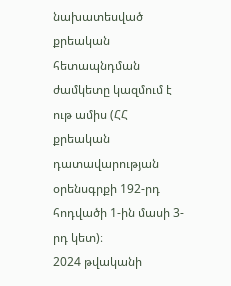նախատեսված քրեական հետապնդման ժամկետը կազմում է ութ ամիս (ՀՀ քրեական դատավարության օրենսգրքի 192-րդ հոդվածի 1-ին մասի 3-րդ կետ)։
2024 թվականի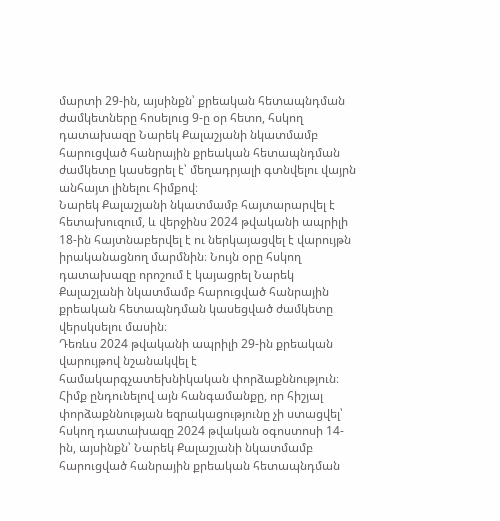մարտի 29-ին, այսինքն՝ քրեական հետապնդման ժամկետները հոսելուց 9-ը օր հետո, հսկող դատախազը Նարեկ Քալաշյանի նկատմամբ հարուցված հանրային քրեական հետապնդման ժամկետը կասեցրել է՝ մեղադրյալի գտնվելու վայրն անհայտ լինելու հիմքով։
Նարեկ Քալաշյանի նկատմամբ հայտարարվել է հետախուզում, և վերջինս 2024 թվականի ապրիլի 18-ին հայտնաբերվել է ու ներկայացվել է վարույթն իրականացնող մարմնին։ Նույն օրը հսկող դատախազը որոշում է կայացրել Նարեկ Քալաշյանի նկատմամբ հարուցված հանրային քրեական հետապնդման կասեցված ժամկետը վերսկսելու մասին։
Դեռևս 2024 թվականի ապրիլի 29-ին քրեական վարույթով նշանակվել է համակարգչատեխնիկական փորձաքննություն։ Հիմք ընդունելով այն հանգամանքը, որ հիշյալ փորձաքննության եզրակացությունը չի ստացվել՝ հսկող դատախազը 2024 թվական օգոստոսի 14-ին, այսինքն՝ Նարեկ Քալաշյանի նկատմամբ հարուցված հանրային քրեական հետապնդման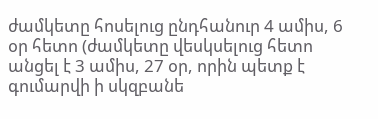ժամկետը հոսելուց ընդհանուր 4 ամիս, 6 օր հետո (ժամկետը վեսկսելուց հետո անցել է 3 ամիս, 27 օր, որին պետք է գումարվի ի սկզբանե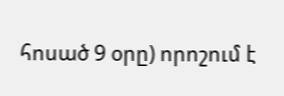հոսած 9 օրը) որոշում է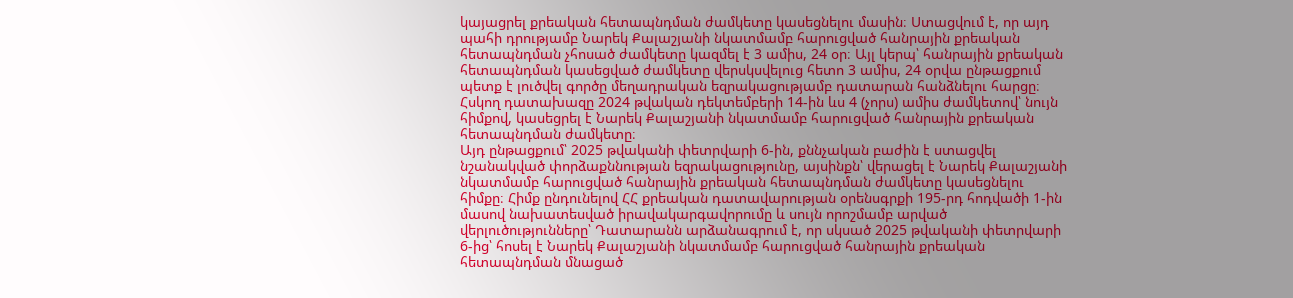կայացրել քրեական հետապնդման ժամկետը կասեցնելու մասին։ Ստացվում է, որ այդ պահի դրությամբ Նարեկ Քալաշյանի նկատմամբ հարուցված հանրային քրեական հետապնդման չհոսած ժամկետը կազմել է 3 ամիս, 24 օր։ Այլ կերպ՝ հանրային քրեական հետապնդման կասեցված ժամկետը վերսկսվելուց հետո 3 ամիս, 24 օրվա ընթացքում պետք է լուծվել գործը մեղադրական եզրակացությամբ դատարան հանձնելու հարցը։
Հսկող դատախազը 2024 թվական դեկտեմբերի 14-ին ևս 4 (չորս) ամիս ժամկետով՝ նույն հիմքով, կասեցրել է Նարեկ Քալաշյանի նկատմամբ հարուցված հանրային քրեական հետապնդման ժամկետը։
Այդ ընթացքում՝ 2025 թվականի փետրվարի 6-ին, քննչական բաժին է ստացվել նշանակված փորձաքննության եզրակացությունը, այսինքն՝ վերացել է Նարեկ Քալաշյանի նկատմամբ հարուցված հանրային քրեական հետապնդման ժամկետը կասեցնելու հիմքը։ Հիմք ընդունելով ՀՀ քրեական դատավարության օրենսգրքի 195-րդ հոդվածի 1-ին մասով նախատեսված իրավակարգավորումը և սույն որոշմամբ արված վերլուծությունները՝ Դատարանն արձանագրում է, որ սկսած 2025 թվականի փետրվարի 6-ից՝ հոսել է Նարեկ Քալաշյանի նկատմամբ հարուցված հանրային քրեական հետապնդման մնացած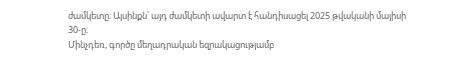ժամկետը։ Այսինքն՝ այդ ժամկետի ավարտ է հանդիսացել 2025 թվականի մայիսի 30-ը։
Մինչդեռ, գործը մեղադրական եզրակացությամբ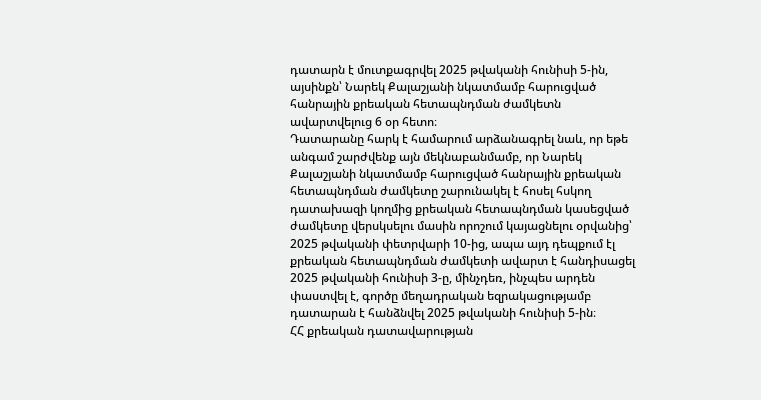դատարն է մուտքագրվել 2025 թվականի հունիսի 5-ին, այսինքն՝ Նարեկ Քալաշյանի նկատմամբ հարուցված հանրային քրեական հետապնդման ժամկետն ավարտվելուց 6 օր հետո։
Դատարանը հարկ է համարում արձանագրել նաև, որ եթե անգամ շարժվենք այն մեկնաբանմամբ, որ Նարեկ Քալաշյանի նկատմամբ հարուցված հանրային քրեական հետապնդման ժամկետը շարունակել է հոսել հսկող դատախազի կողմից քրեական հետապնդման կասեցված ժամկետը վերսկսելու մասին որոշում կայացնելու օրվանից՝ 2025 թվականի փետրվարի 10-ից, ապա այդ դեպքում էլ քրեական հետապնդման ժամկետի ավարտ է հանդիսացել 2025 թվականի հունիսի 3-ը, մինչդեռ, ինչպես արդեն փաստվել է, գործը մեղադրական եզրակացությամբ դատարան է հանձնվել 2025 թվականի հունիսի 5-ին։
ՀՀ քրեական դատավարության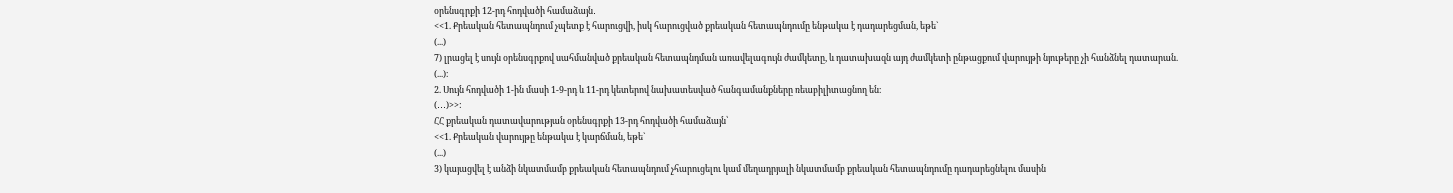օրենսգրքի 12-րդ հոդվածի համաձայն․
<<1. Քրեական հետապնդում չպետք է հարուցվի, իսկ հարուցված քրեական հետապնդումը ենթակա է դադարեցման, եթե`
(...)
7) լրացել է սույն օրենսգրքով սահմանված քրեական հետապնդման առավելագույն ժամկետը, և դատախազն այդ ժամկետի ընթացքում վարույթի նյութերը չի հանձնել դատարան.
(...)։
2. Սույն հոդվածի 1-ին մասի 1-9-րդ և 11-րդ կետերով նախատեսված հանգամանքները ռեաբիլիտացնող են։
(․․․)>>:
ՀՀ քրեական դատավարության օրենսգրքի 13-րդ հոդվածի համաձայն՝
<<1. Քրեական վարույթը ենթակա է կարճման, եթե`
(...)
3) կայացվել է անձի նկատմամբ քրեական հետապնդում չհարուցելու կամ մեղադրյալի նկատմամբ քրեական հետապնդումը դադարեցնելու մասին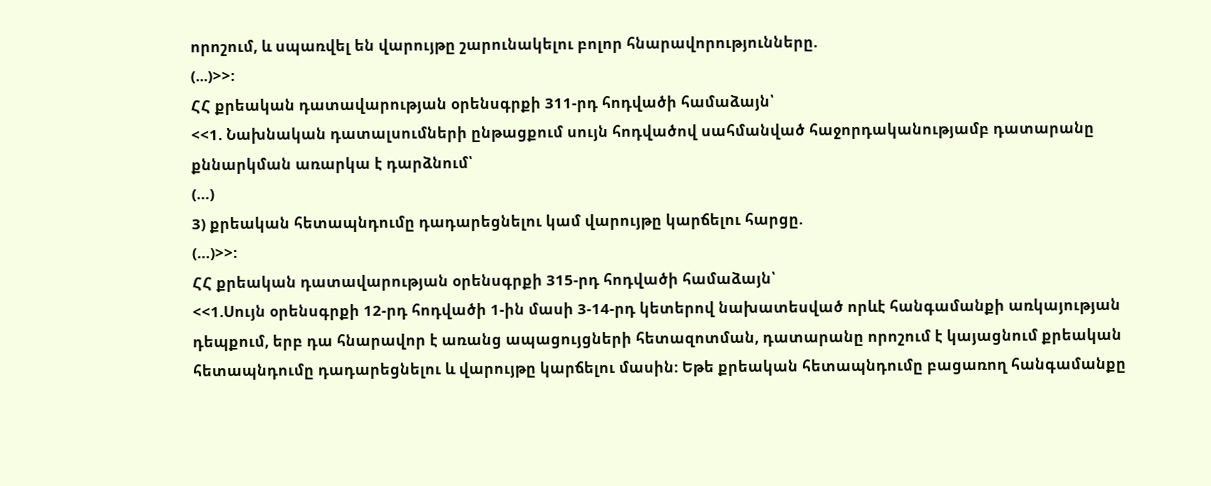որոշում, և սպառվել են վարույթը շարունակելու բոլոր հնարավորությունները.
(...)>>:
ՀՀ քրեական դատավարության օրենսգրքի 311-րդ հոդվածի համաձայն՝
<<1. Նախնական դատալսումների ընթացքում սույն հոդվածով սահմանված հաջորդականությամբ դատարանը քննարկման առարկա է դարձնում՝
(…)
3) քրեական հետապնդումը դադարեցնելու կամ վարույթը կարճելու հարցը.
(…)>>:
ՀՀ քրեական դատավարության օրենսգրքի 315-րդ հոդվածի համաձայն՝
<<1.Սույն օրենսգրքի 12-րդ հոդվածի 1-ին մասի 3-14-րդ կետերով նախատեսված որևէ հանգամանքի առկայության դեպքում, երբ դա հնարավոր է առանց ապացույցների հետազոտման, դատարանը որոշում է կայացնում քրեական հետապնդումը դադարեցնելու և վարույթը կարճելու մասին: Եթե քրեական հետապնդումը բացառող հանգամանքը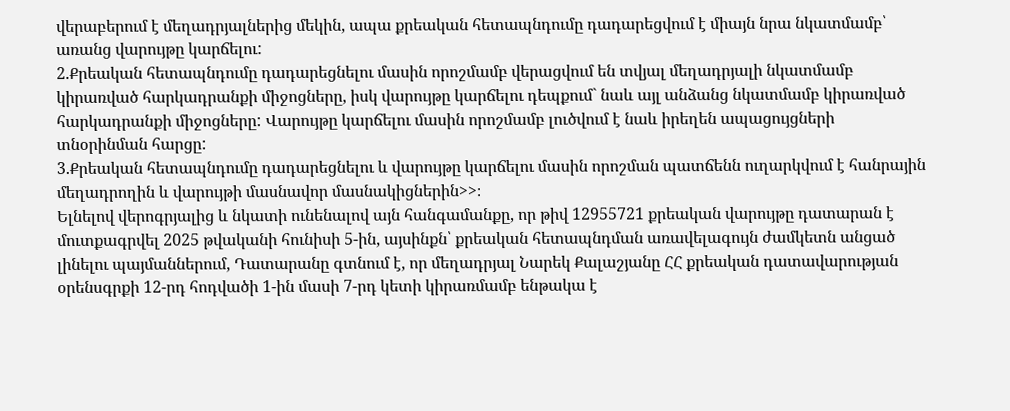վերաբերում է մեղադրյալներից մեկին, ապա քրեական հետապնդումը դադարեցվում է միայն նրա նկատմամբ՝ առանց վարույթը կարճելու:
2.Քրեական հետապնդումը դադարեցնելու մասին որոշմամբ վերացվում են տվյալ մեղադրյալի նկատմամբ կիրառված հարկադրանքի միջոցները, իսկ վարույթը կարճելու դեպքում` նաև այլ անձանց նկատմամբ կիրառված հարկադրանքի միջոցները: Վարույթը կարճելու մասին որոշմամբ լուծվում է նաև իրեղեն ապացույցների տնօրինման հարցը:
3.Քրեական հետապնդումը դադարեցնելու և վարույթը կարճելու մասին որոշման պատճենն ուղարկվում է հանրային մեղադրողին և վարույթի մասնավոր մասնակիցներին>>։
Ելնելով վերոգրյալից և նկատի ունենալով այն հանգամանքը, որ թիվ 12955721 քրեական վարույթը դատարան է մուտքագրվել 2025 թվականի հունիսի 5-ին, այսինքն՝ քրեական հետապնդման առավելագույն ժամկետն անցած լինելու պայմաններում, Դատարանը գտնում է, որ մեղադրյալ Նարեկ Քալաշյանը ՀՀ քրեական դատավարության օրենսգրքի 12-րդ հոդվածի 1-ին մասի 7-րդ կետի կիրառմամբ ենթակա է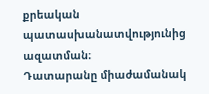քրեական պատասխանատվությունից ազատման։
Դատարանը միաժամանակ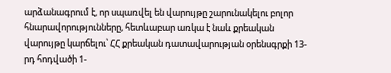արձանագրում է, որ սպառվել են վարույթը շարունակելու բոլոր հնարավորությունները, հետևաբար առկա է նաև քրեական վարույթը կարճելու՝ ՀՀ քրեական դատավարության օրենսգրքի 13-րդ հոդվածի 1-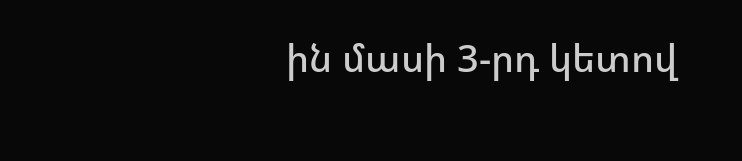ին մասի 3-րդ կետով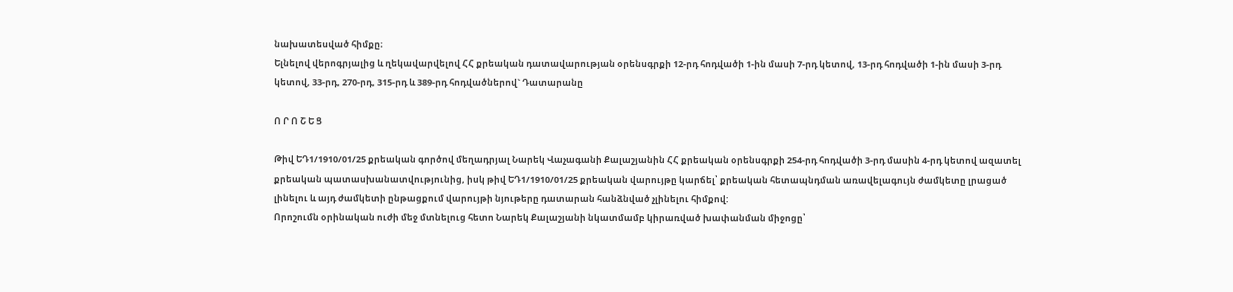նախատեսված հիմքը։
Ելնելով վերոգրյալից և ղեկավարվելով ՀՀ քրեական դատավարության օրենսգրքի 12-րդ հոդվածի 1-ին մասի 7-րդ կետով, 13-րդ հոդվածի 1-ին մասի 3-րդ կետով, 33-րդ, 270-րդ, 315-րդ և 389-րդ հոդվածներով` Դատարանը

Ո Ր Ո Շ Ե Ց

Թիվ ԵԴ1/1910/01/25 քրեական գործով մեղադրյալ Նարեկ Վաչագանի Քալաշյանին ՀՀ քրեական օրենսգրքի 254-րդ հոդվածի 3-րդ մասին 4-րդ կետով ազատել քրեական պատասխանատվությունից, իսկ թիվ ԵԴ1/1910/01/25 քրեական վարույթը կարճել՝ քրեական հետապնդման առավելագույն ժամկետը լրացած լինելու և այդ ժամկետի ընթացքում վարույթի նյութերը դատարան հանձնված չլինելու հիմքով:
Որոշումն օրինական ուժի մեջ մտնելուց հետո Նարեկ Քալաշյանի նկատմամբ կիրառված խափանման միջոցը՝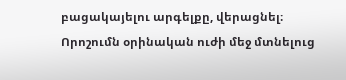բացակայելու արգելքը, վերացնել։
Որոշումն օրինական ուժի մեջ մտնելուց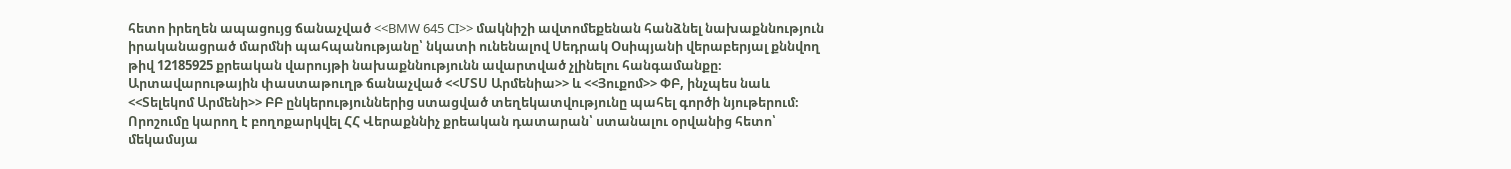հետո իրեղեն ապացույց ճանաչված <<BMW 645 CI>> մակնիշի ավտոմեքենան հանձնել նախաքննություն իրականացրած մարմնի պահպանությանը՝ նկատի ունենալով Սեդրակ Օսիպյանի վերաբերյալ քննվող թիվ 12185925 քրեական վարույթի նախաքննությունն ավարտված չլինելու հանգամանքը։
Արտավարութային փաստաթուղթ ճանաչված <<ՄՏՍ Արմենիա>> և <<Յուքոմ>> ՓԲ, ինչպես նաև <<Տելեկոմ Արմենի>> ԲԲ ընկերություններից ստացված տեղեկատվությունը պահել գործի նյութերում։
Որոշումը կարող է բողոքարկվել ՀՀ Վերաքննիչ քրեական դատարան՝ ստանալու օրվանից հետո՝ մեկամսյա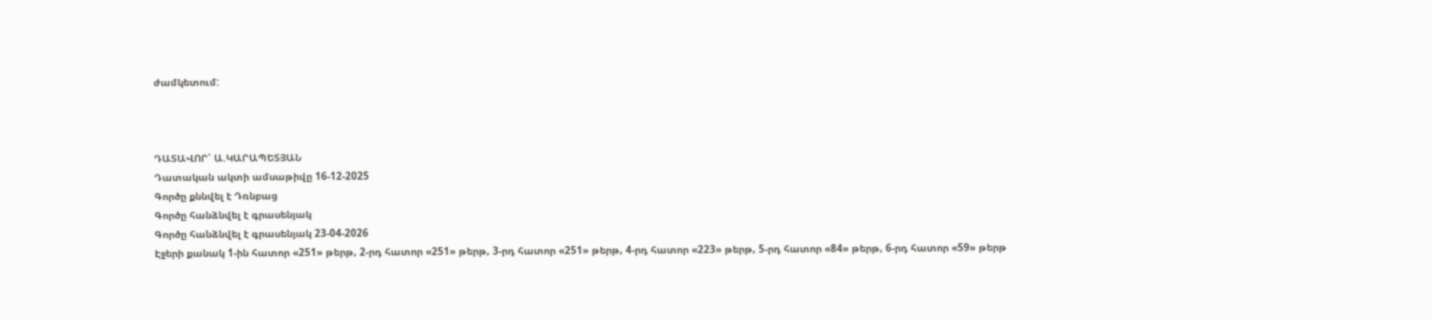ժամկետում:



ԴԱՏԱՎՈՐ՝ Ա.ԿԱՐԱՊԵՏՅԱՆ
Դատական ակտի ամսաթիվը 16-12-2025
Գործը քննվել է Դռնբաց
Գործը հանձնվել է գրասենյակ
Գործը հանձնվել է գրասենյակ 23-04-2026
Էջերի քանակ 1-ին հատոր «251» թերթ, 2-րդ հատոր «251» թերթ, 3-րդ հատոր «251» թերթ, 4-րդ հատոր «223» թերթ, 5-րդ հատոր «84» թերթ, 6-րդ հատոր «59» թերթ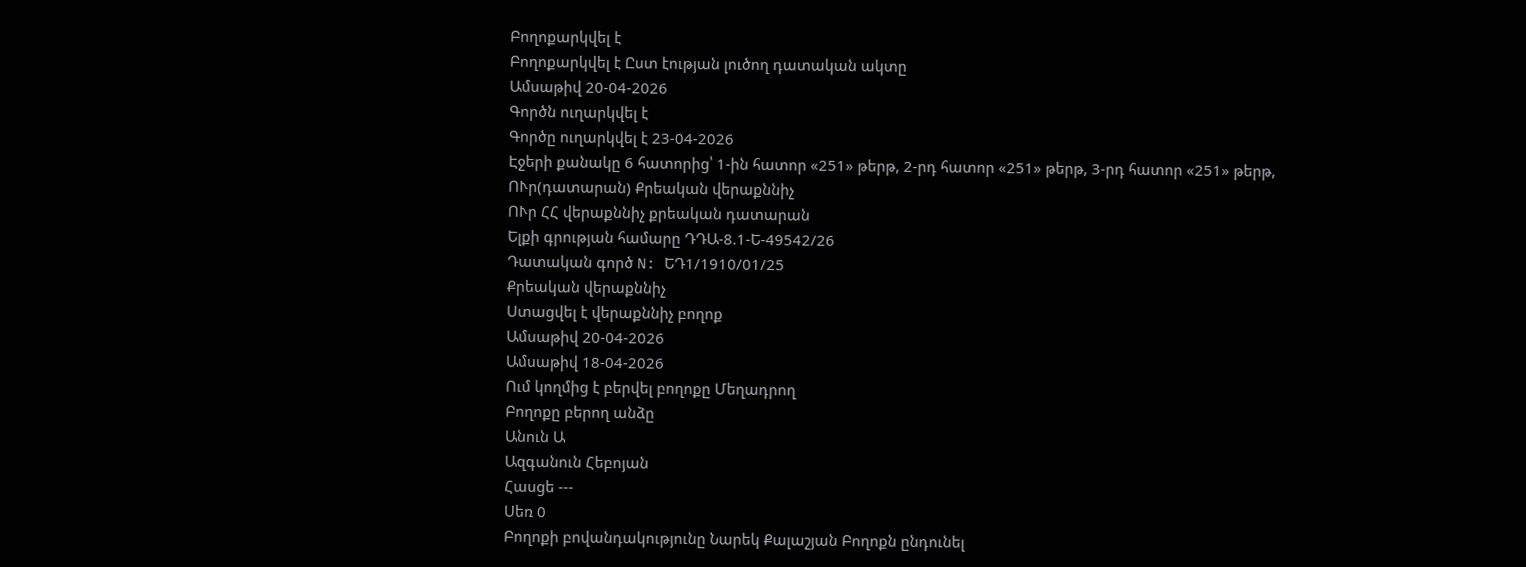Բողոքարկվել է
Բողոքարկվել է Ըստ էության լուծող դատական ակտը
Ամսաթիվ 20-04-2026
Գործն ուղարկվել է
Գործը ուղարկվել է 23-04-2026
Էջերի քանակը 6 հատորից՝ 1-ին հատոր «251» թերթ, 2-րդ հատոր «251» թերթ, 3-րդ հատոր «251» թերթ,
ՈՒր(դատարան) Քրեական վերաքննիչ
ՈՒր ՀՀ վերաքննիչ քրեական դատարան
Ելքի գրության համարը ԴԴԱ-8.1-Ե-49542/26
Դատական գործ N: ԵԴ1/1910/01/25
Քրեական վերաքննիչ
Ստացվել է վերաքննիչ բողոք
Ամսաթիվ 20-04-2026
Ամսաթիվ 18-04-2026
Ում կողմից է բերվել բողոքը Մեղադրող
Բողոքը բերող անձը
Անուն Ա
Ազգանուն Հեբոյան
Հասցե ---
Սեռ 0
Բողոքի բովանդակությունը Նարեկ Քալաշյան Բողոքն ընդունել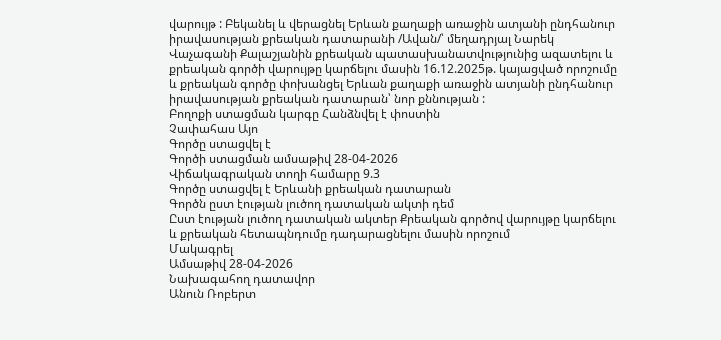վարույթ : Բեկանել և վերացնել Երևան քաղաքի առաջին ատյանի ընդհանուր իրավասության քրեական դատարանի /Ավան/՝ մեղադրյալ Նարեկ Վաչագանի Քալաշյանին քրեական պատասխանատվությունից ազատելու և քրեական գործի վարույթը կարճելու մասին 16.12.2025թ. կայացված որոշումը և քրեական գործը փոխանցել Երևան քաղաքի առաջին ատյանի ընդհանուր իրավասության քրեական դատարան՝ նոր քննության :
Բողոքի ստացման կարգը Հանձնվել է փոստին
Չափահաս Այո
Գործը ստացվել է
Գործի ստացման ամսաթիվ 28-04-2026
Վիճակագրական տողի համարը 9.3
Գործը ստացվել է Երևանի քրեական դատարան
Գործն ըստ էության լուծող դատական ակտի դեմ
Ըստ էության լուծող դատական ակտեր Քրեական գործով վարույթը կարճելու և քրեական հետապնդումը դադարացնելու մասին որոշում
Մակագրել
Ամսաթիվ 28-04-2026
Նախագահող դատավոր
Անուն Ռոբերտ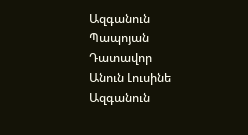Ազգանուն Պապոյան
Դատավոր
Անուն Լուսինե
Ազգանուն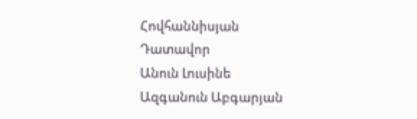Հովհաննիսյան
Դատավոր
Անուն Լուսինե
Ազգանուն Աբգարյան